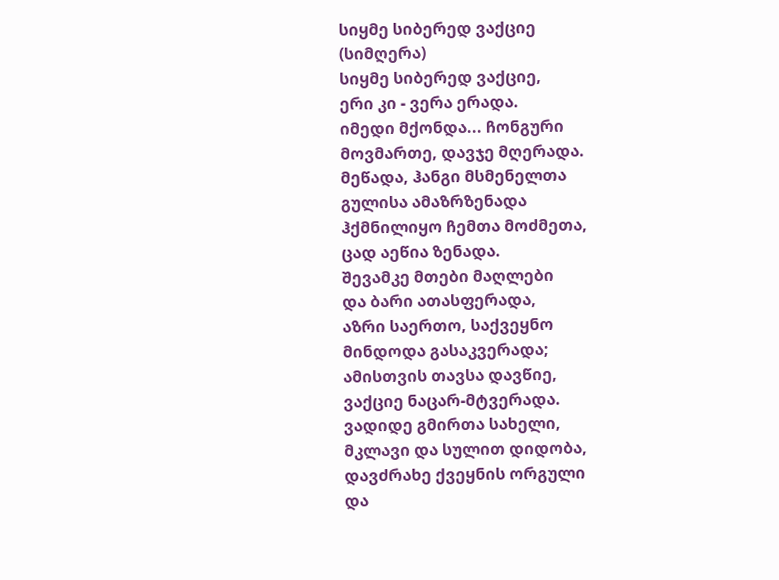სიყმე სიბერედ ვაქციე
(სიმღერა)
სიყმე სიბერედ ვაქციე,
ერი კი - ვერა ერადა.
იმედი მქონდა... ჩონგური
მოვმართე, დავჯე მღერადა.
მეწადა, ჰანგი მსმენელთა
გულისა ამაზრზენადა
ჰქმნილიყო ჩემთა მოძმეთა,
ცად აეწია ზენადა.
შევამკე მთები მაღლები
და ბარი ათასფერადა,
აზრი საერთო, საქვეყნო
მინდოდა გასაკვერადა;
ამისთვის თავსა დავწიე,
ვაქციე ნაცარ-მტვერადა.
ვადიდე გმირთა სახელი,
მკლავი და სულით დიდობა,
დავძრახე ქვეყნის ორგული
და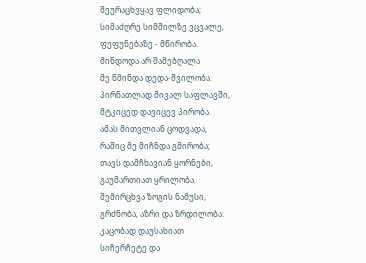შეურაცხვყავ ფლიდობა;
სიმაძღრე სიმშილზე ვცვალე,
ფუფუნებაზე - მწირობა.
მინდოდა არ შამებღალა
მე წმინდა დედა-შვილობა.
პირნათლად მივალ საფლავში,
მტკიცედ დავიცევ პირობა.
ამას მითვლიან ცოდვადა,
რაშიც მე მიჩნდა გმირობა;
თავს დამჩხავიან ყორნები,
გაუმართიათ ყრილობა.
შემირცხვა ზოგის ნამუსი,
გრძნობა, აზრი და ზრდილობა:
კაცობად დაუსახიათ
სიჩერჩეტე და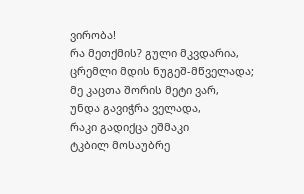ვირობა!
რა მეთქმის? გული მკვდარია,
ცრემლი მდის ნუგეშ-მწველადა;
მე კაცთა შორის მეტი ვარ,
უნდა გავიჭრა ველადა,
რაკი გადიქცა ეშმაკი
ტკბილ მოსაუბრე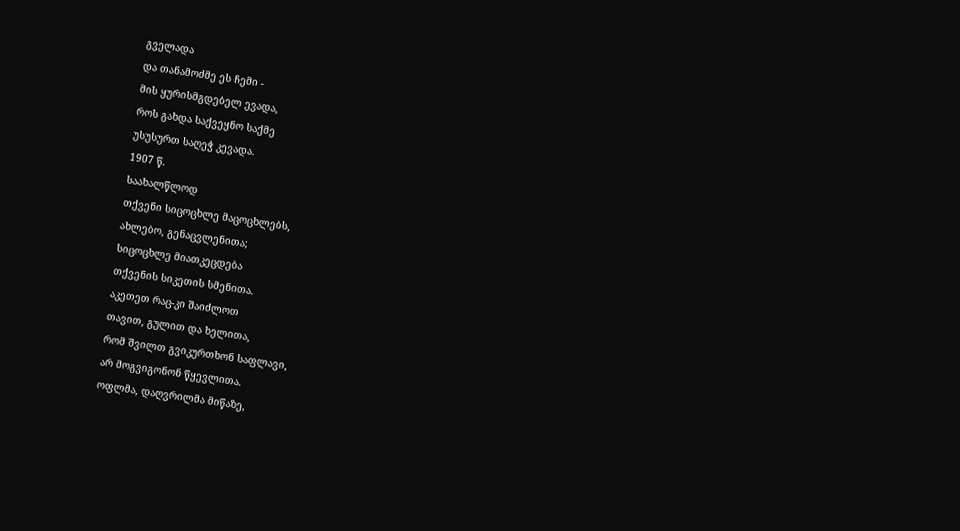გველადა
და თანამოძმე ეს ჩემი -
მის ყურისმგდებელ ევადა,
როს გახდა საქვეყნო საქმე
უსუსურთ საღეჭ კევადა.
1907 წ.
საახალწლოდ
თქვენი სიცოცხლე მაცოცხლებს,
ახლებო, გენაცვლენითა;
სიცოცხლე მიათკეცდება
თქვენის სიკეთის სმენითა.
აკეთეთ რაც-კი შაიძლოთ
თავით, გულით და ხელითა,
რომ შვილთ გვიკურთხონ საფლავი,
არ მოგვიგონონ წყევლითა.
ოფლმა, დაღვრილმა მიწაზე,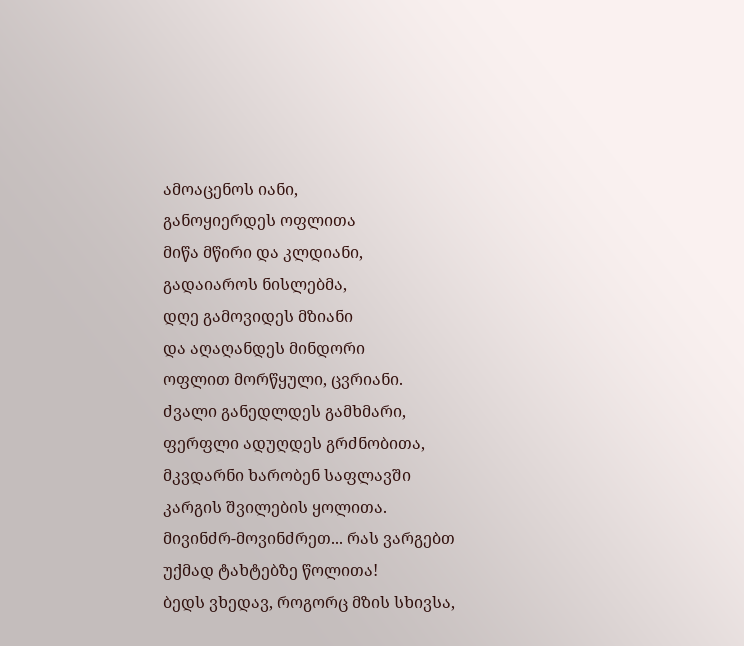ამოაცენოს იანი,
განოყიერდეს ოფლითა
მიწა მწირი და კლდიანი,
გადაიაროს ნისლებმა,
დღე გამოვიდეს მზიანი
და აღაღანდეს მინდორი
ოფლით მორწყული, ცვრიანი.
ძვალი განედლდეს გამხმარი,
ფერფლი ადუღდეს გრძნობითა,
მკვდარნი ხარობენ საფლავში
კარგის შვილების ყოლითა.
მივინძრ-მოვინძრეთ... რას ვარგებთ
უქმად ტახტებზე წოლითა!
ბედს ვხედავ, როგორც მზის სხივსა,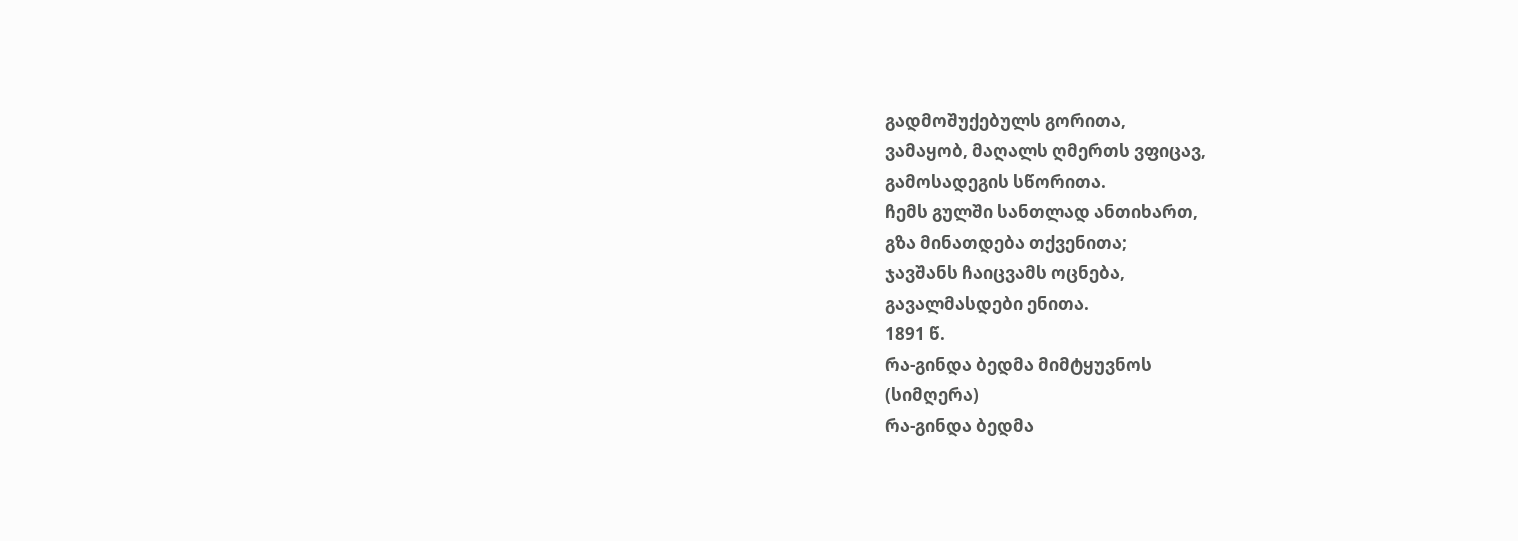გადმოშუქებულს გორითა,
ვამაყობ, მაღალს ღმერთს ვფიცავ,
გამოსადეგის სწორითა.
ჩემს გულში სანთლად ანთიხართ,
გზა მინათდება თქვენითა;
ჯავშანს ჩაიცვამს ოცნება,
გავალმასდები ენითა.
1891 წ.
რა-გინდა ბედმა მიმტყუვნოს
(სიმღერა)
რა-გინდა ბედმა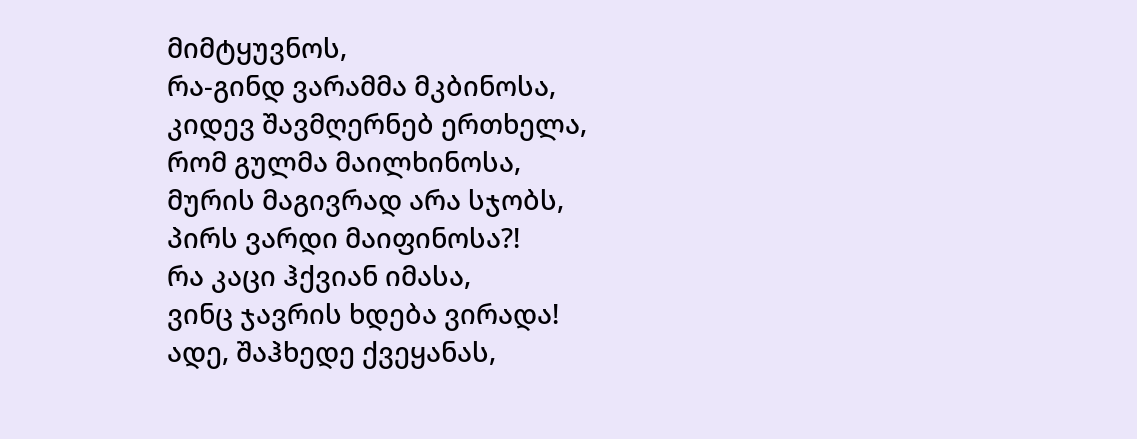მიმტყუვნოს,
რა-გინდ ვარამმა მკბინოსა,
კიდევ შავმღერნებ ერთხელა,
რომ გულმა მაილხინოსა,
მურის მაგივრად არა სჯობს,
პირს ვარდი მაიფინოსა?!
რა კაცი ჰქვიან იმასა,
ვინც ჯავრის ხდება ვირადა!
ადე, შაჰხედე ქვეყანას,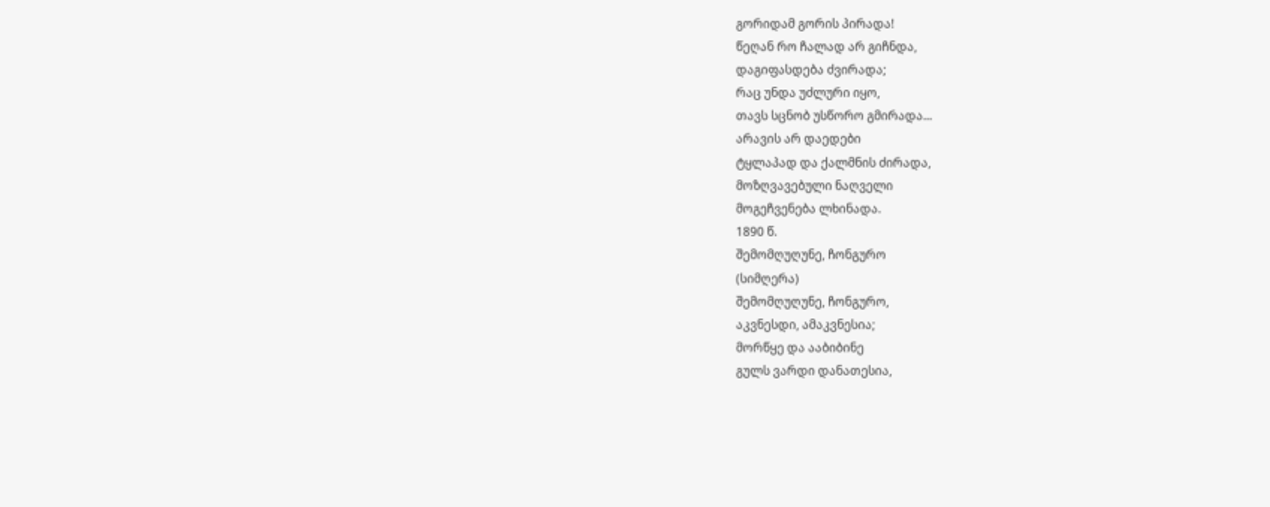გორიდამ გორის პირადა!
წეღან რო ჩალად არ გიჩნდა,
დაგიფასდება ძვირადა;
რაც უნდა უძლური იყო,
თავს სცნობ უსწორო გმირადა...
არავის არ დაედები
ტყლაპად და ქალმნის ძირადა,
მოზღვავებული ნაღველი
მოგეჩვენება ლხინადა.
1890 წ.
შემომღუღუნე, ჩონგურო
(სიმღერა)
შემომღუღუნე, ჩონგურო,
აკვნესდი, ამაკვნესია;
მორწყე და ააბიბინე
გულს ვარდი დანათესია,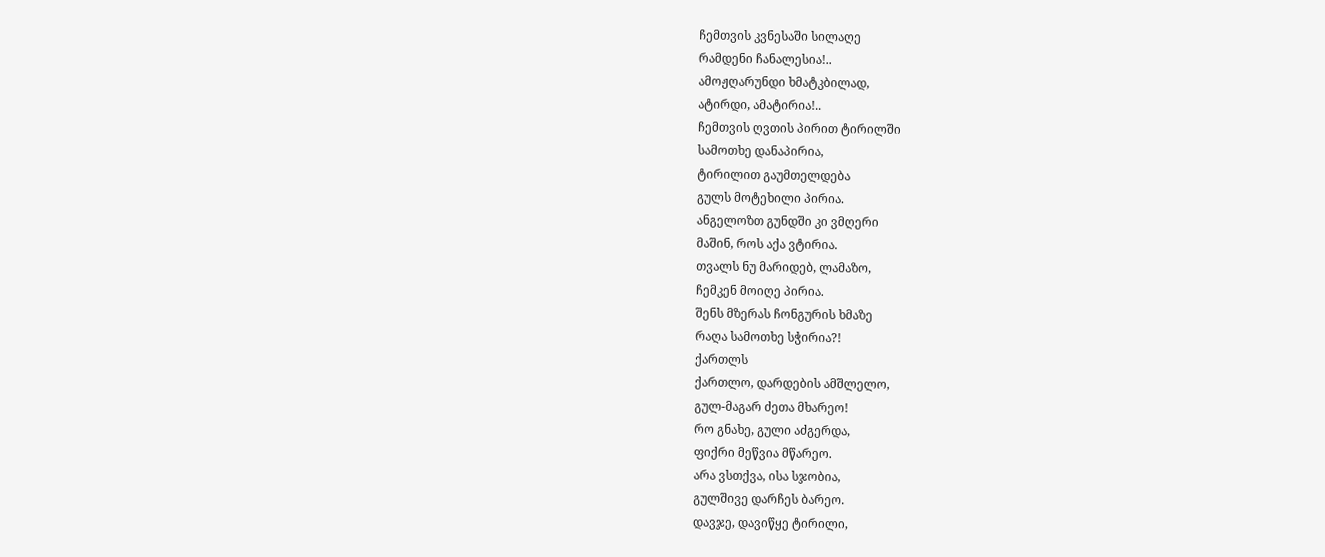ჩემთვის კვნესაში სილაღე
რამდენი ჩანალესია!..
ამოჟღარუნდი ხმატკბილად,
ატირდი, ამატირია!..
ჩემთვის ღვთის პირით ტირილში
სამოთხე დანაპირია,
ტირილით გაუმთელდება
გულს მოტეხილი პირია.
ანგელოზთ გუნდში კი ვმღერი
მაშინ, როს აქა ვტირია.
თვალს ნუ მარიდებ, ლამაზო,
ჩემკენ მოიღე პირია.
შენს მზერას ჩონგურის ხმაზე
რაღა სამოთხე სჭირია?!
ქართლს
ქართლო, დარდების ამშლელო,
გულ-მაგარ ძეთა მხარეო!
რო გნახე, გული აძგერდა,
ფიქრი მეწვია მწარეო.
არა ვსთქვა, ისა სჯობია,
გულშივე დარჩეს ბარეო.
დავჯე, დავიწყე ტირილი,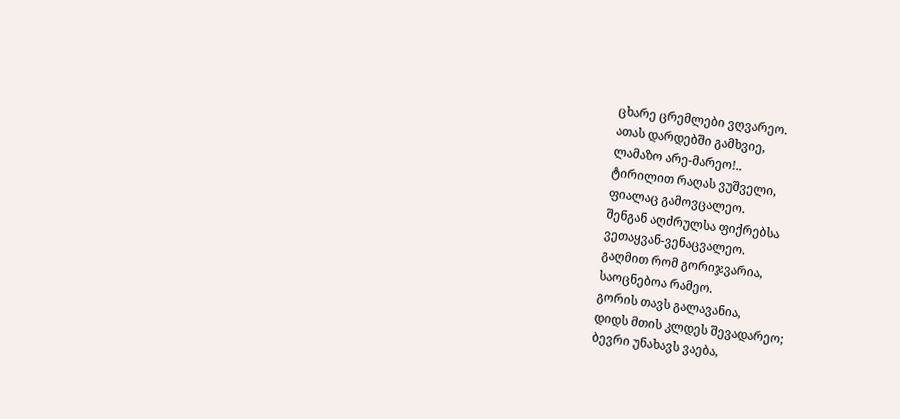ცხარე ცრემლები ვღვარეო.
ათას დარდებში გამხვიე,
ლამაზო არე-მარეო!..
ტირილით რაღას ვუშველი,
ფიალაც გამოვცალეო.
შენგან აღძრულსა ფიქრებსა
ვეთაყვან-ვენაცვალეო.
გაღმით რომ გორიჯვარია,
საოცნებოა რამეო.
გორის თავს გალავანია,
დიდს მთის კლდეს შევადარეო;
ბევრი უნახავს ვაება,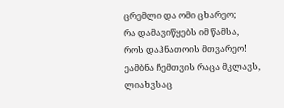ცრემლი და ომი ცხარეო;
რა დამავიწყებს იმ წამსა,
როს დაჰნათოის მთვარეო!
ეამბნა ჩემთვის რაცა მკლავს,
ლიახვსაც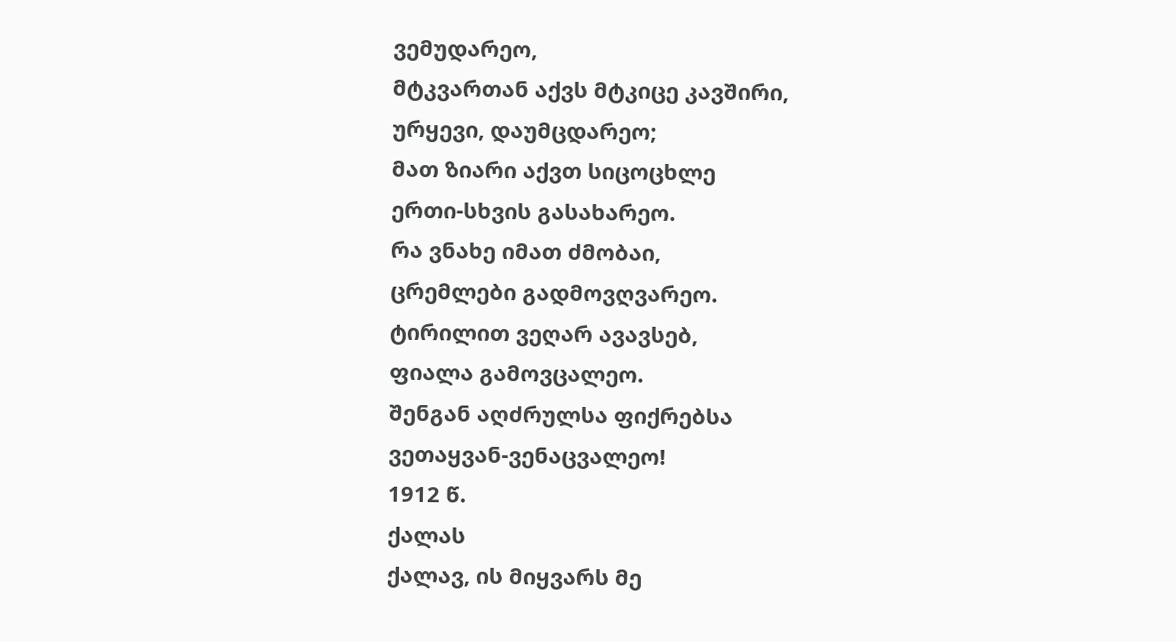ვემუდარეო,
მტკვართან აქვს მტკიცე კავშირი,
ურყევი, დაუმცდარეო;
მათ ზიარი აქვთ სიცოცხლე
ერთი-სხვის გასახარეო.
რა ვნახე იმათ ძმობაი,
ცრემლები გადმოვღვარეო.
ტირილით ვეღარ ავავსებ,
ფიალა გამოვცალეო.
შენგან აღძრულსა ფიქრებსა
ვეთაყვან-ვენაცვალეო!
1912 წ.
ქალას
ქალავ, ის მიყვარს მე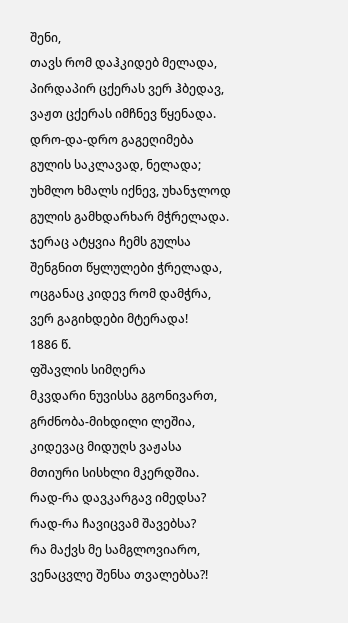შენი,
თავს რომ დაჰკიდებ მელადა,
პირდაპირ ცქერას ვერ ჰბედავ,
ვაჟთ ცქერას იმჩნევ წყენადა.
დრო-და-დრო გაგეღიმება
გულის საკლავად, ნელადა;
უხმლო ხმალს იქნევ, უხანჯლოდ
გულის გამხდარხარ მჭრელადა.
ჯერაც ატყვია ჩემს გულსა
შენგნით წყლულები ჭრელადა,
ოცგანაც კიდევ რომ დამჭრა,
ვერ გაგიხდები მტერადა!
1886 წ.
ფშავლის სიმღერა
მკვდარი ნუვისსა გგონივართ,
გრძნობა-მიხდილი ლეშია,
კიდევაც მიდუღს ვაჟასა
მთიური სისხლი მკერდშია.
რად-რა დავკარგავ იმედსა?
რად-რა ჩავიცვამ შავებსა?
რა მაქვს მე სამგლოვიარო,
ვენაცვლე შენსა თვალებსა?!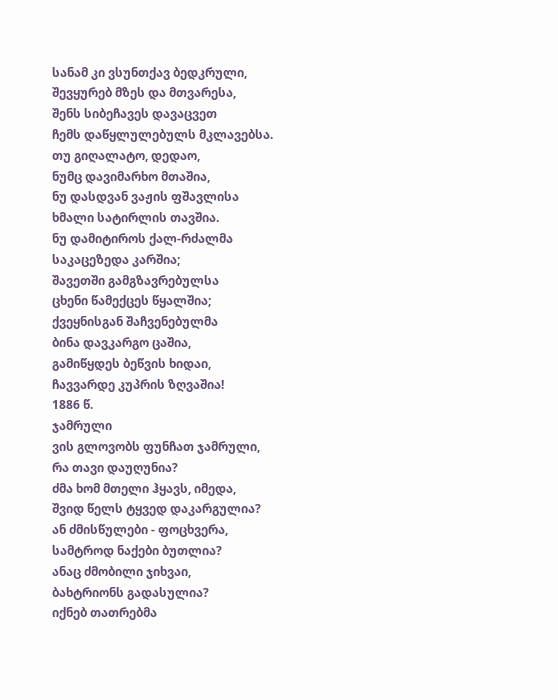სანამ კი ვსუნთქავ ბედკრული,
შევყურებ მზეს და მთვარესა,
შენს სიბეჩავეს დავაცვეთ
ჩემს დაწყლულებულს მკლავებსა.
თუ გიღალატო, დედაო,
ნუმც დავიმარხო მთაშია,
ნუ დასდვან ვაჟის ფშავლისა
ხმალი სატირლის თავშია.
ნუ დამიტიროს ქალ-რძალმა
საკაცეზედა კარშია;
შავეთში გამგზავრებულსა
ცხენი წამექცეს წყალშია;
ქვეყნისგან შაჩვენებულმა
ბინა დავკარგო ცაშია,
გამიწყდეს ბეწვის ხიდაი,
ჩავვარდე კუპრის ზღვაშია!
1886 წ.
ჯამრული
ვის გლოვობს ფუნჩათ ჯამრული,
რა თავი დაუღუნია?
ძმა ხომ მთელი ჰყავს, იმედა,
შვიდ წელს ტყვედ დაკარგულია?
ან ძმისწულები - ფოცხვერა,
სამტროდ ნაქები ბუთლია?
ანაც ძმობილი ჯიხვაი,
ბახტრიონს გადასულია?
იქნებ თათრებმა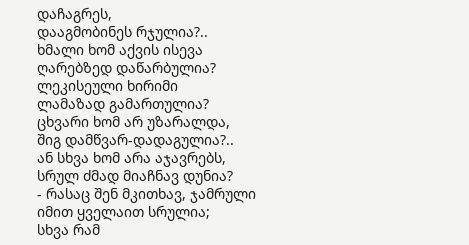დაჩაგრეს,
დააგმობინეს რჯულია?..
ხმალი ხომ აქვის ისევა
ღარებზედ დაწარბულია?
ლეკისეული ხირიმი
ლამაზად გამართულია?
ცხვარი ხომ არ უზარალდა,
შიგ დამწვარ-დადაგულია?..
ან სხვა ხომ არა აჯავრებს,
სრულ ძმად მიაჩნავ დუნია?
- რასაც შენ მკითხავ, ჯამრული
იმით ყველაით სრულია;
სხვა რამ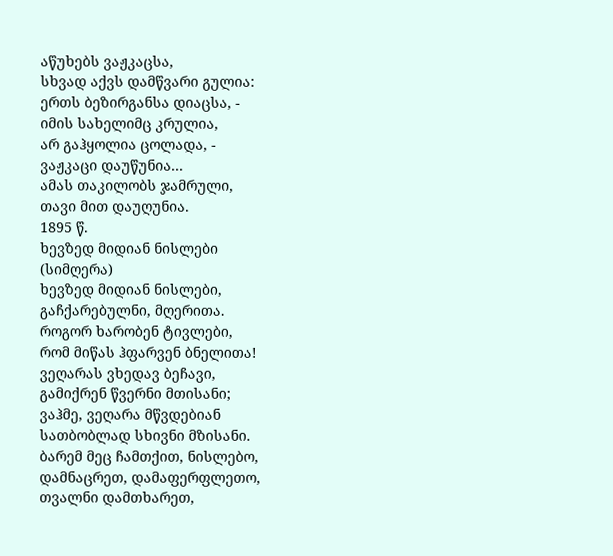აწუხებს ვაჟკაცსა,
სხვად აქვს დამწვარი გულია:
ერთს ბეზირგანსა დიაცსა, -
იმის სახელიმც კრულია,
არ გაჰყოლია ცოლადა, -
ვაჟკაცი დაუწუნია...
ამას თაკილობს ჯამრული,
თავი მით დაუღუნია.
1895 წ.
ხევზედ მიდიან ნისლები
(სიმღერა)
ხევზედ მიდიან ნისლები,
გაჩქარებულნი, მღერითა.
როგორ ხარობენ ტივლები,
რომ მიწას ჰფარვენ ბნელითა!
ვეღარას ვხედავ ბეჩავი,
გამიქრენ წვერნი მთისანი;
ვაჰმე, ვეღარა მწვდებიან
სათბობლად სხივნი მზისანი.
ბარემ მეც ჩამთქით, ნისლებო,
დამნაცრეთ, დამაფერფლეთო,
თვალნი დამთხარეთ,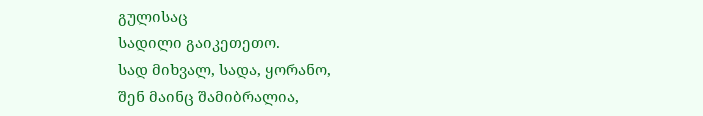გულისაც
სადილი გაიკეთეთო.
სად მიხვალ, სადა, ყორანო,
შენ მაინც შამიბრალია,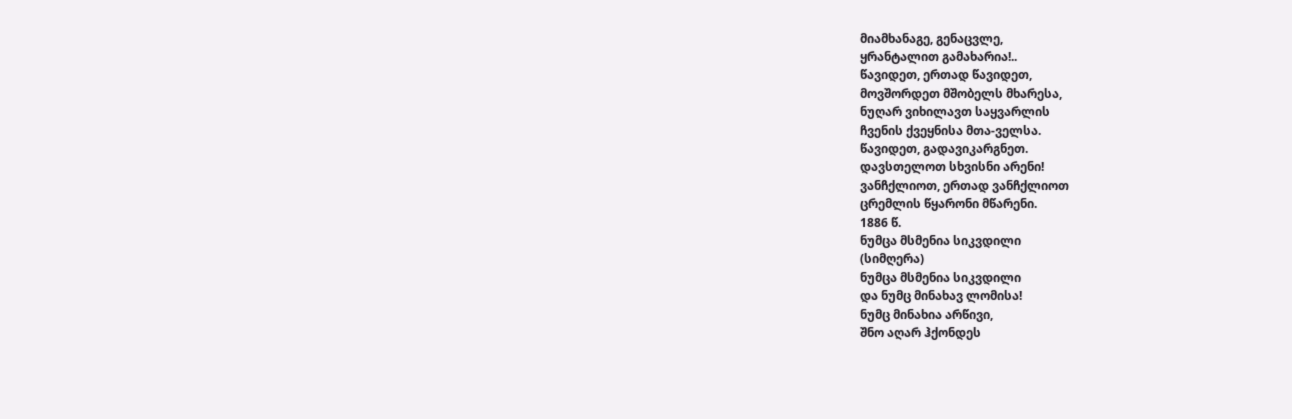მიამხანაგე, გენაცვლე,
ყრანტალით გამახარია!..
წავიდეთ, ერთად წავიდეთ,
მოვშორდეთ მშობელს მხარესა,
ნუღარ ვიხილავთ საყვარლის
ჩვენის ქვეყნისა მთა-ველსა.
წავიდეთ, გადავიკარგნეთ.
დავსთელოთ სხვისნი არენი!
ვანჩქლიოთ, ერთად ვანჩქლიოთ
ცრემლის წყარონი მწარენი.
1886 წ.
ნუმცა მსმენია სიკვდილი
(სიმღერა)
ნუმცა მსმენია სიკვდილი
და ნუმც მინახავ ლომისა!
ნუმც მინახია არწივი,
შნო აღარ ჰქონდეს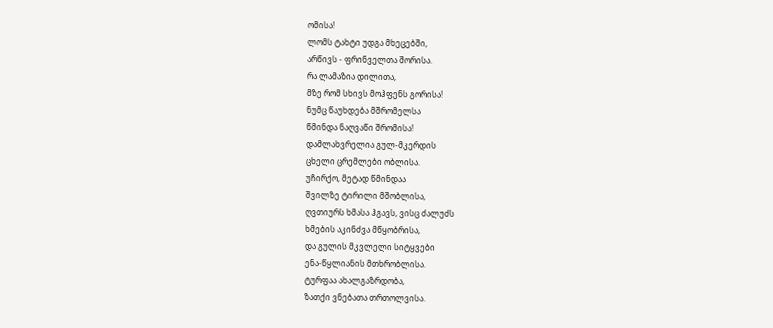ომისა!
ლომს ტახტი უდგა მხეცებში,
არწივს - ფრინველთა შორისა.
რა ლამაზია დილითა,
მზე რომ სხივს მოჰფენს გორისა!
ნუმც წაუხდება მშრომელსა
წმინდა ნაღვაწი შრომისა!
დამლახვრელია გულ-მკერდის
ცხელი ცრემლები ობლისა.
უჩირქო, მეტად წმინდაა
შვილზე ტირილი მშობლისა,
ღვთიურს ხმასა ჰგავს, ვისც ძალუძს
ხმების აკინძვა მწყობრისა,
და გულის მკვლელი სიტყვები
ენა-წყლიანის მთხრობლისა.
ტურფაა ახალგაზრდობა,
ზათქი ვნებათა თრთოლვისა.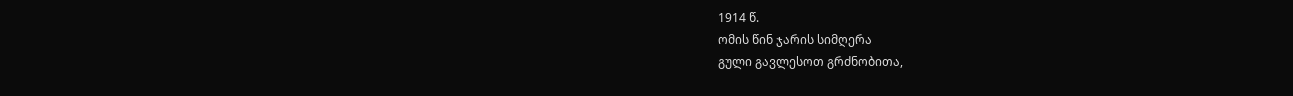1914 წ.
ომის წინ ჯარის სიმღერა
გული გავლესოთ გრძნობითა,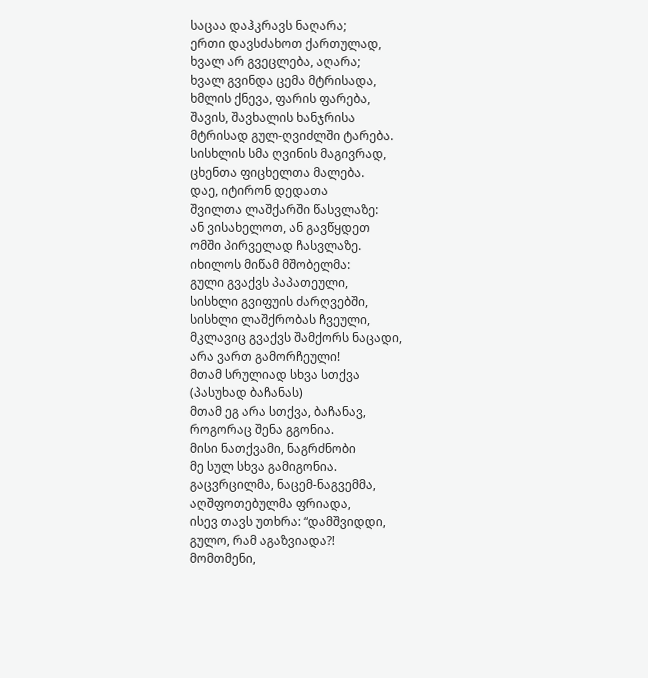საცაა დაჰკრავს ნაღარა;
ერთი დავსძახოთ ქართულად,
ხვალ არ გვეცლება, აღარა;
ხვალ გვინდა ცემა მტრისადა,
ხმლის ქნევა, ფარის ფარება,
შავის, შავხალის ხანჯრისა
მტრისად გულ-ღვიძლში ტარება.
სისხლის სმა ღვინის მაგივრად,
ცხენთა ფიცხელთა მალება.
დაე, იტირონ დედათა
შვილთა ლაშქარში წასვლაზე:
ან ვისახელოთ, ან გავწყდეთ
ომში პირველად ჩასვლაზე.
იხილოს მიწამ მშობელმა:
გული გვაქვს პაპათეული,
სისხლი გვიფუის ძარღვებში,
სისხლი ლაშქრობას ჩვეული,
მკლავიც გვაქვს შამქორს ნაცადი,
არა ვართ გამორჩეული!
მთამ სრულიად სხვა სთქვა
(პასუხად ბაჩანას)
მთამ ეგ არა სთქვა, ბაჩანავ,
როგორაც შენა გგონია.
მისი ნათქვამი, ნაგრძნობი
მე სულ სხვა გამიგონია.
გაცვრცილმა, ნაცემ-ნაგვემმა,
აღშფოთებულმა ფრიადა,
ისევ თავს უთხრა: “დამშვიდდი,
გულო, რამ აგაზვიადა?!
მომთმენი,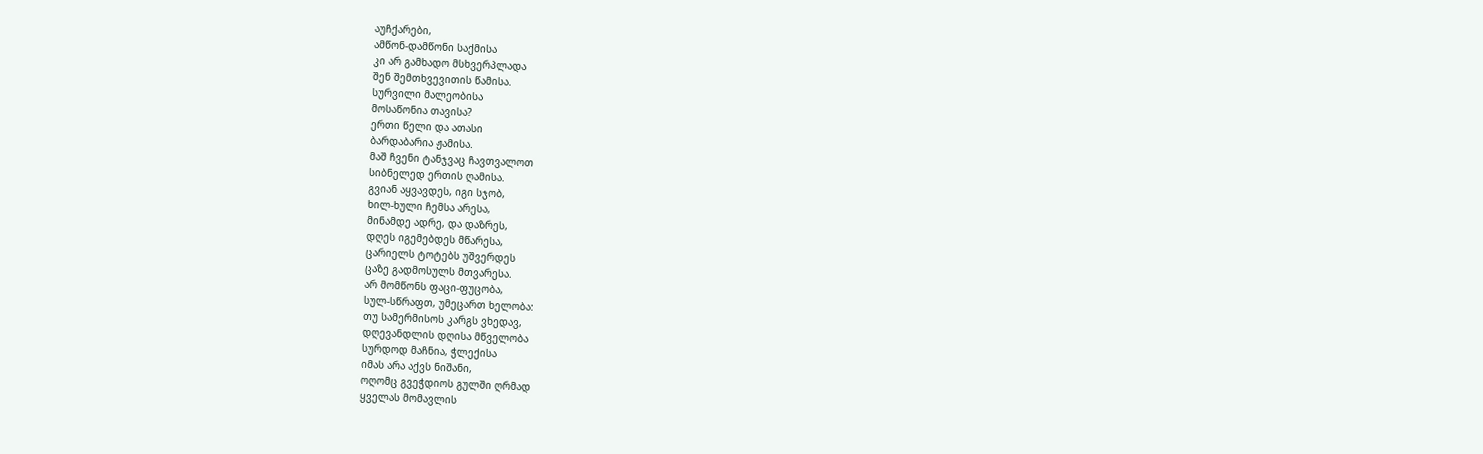აუჩქარები,
ამწონ-დამწონი საქმისა
კი არ გამხადო მსხვერპლადა
შენ შემთხვევითის წამისა.
სურვილი მალეობისა
მოსაწონია თავისა?
ერთი წელი და ათასი
ბარდაბარია ჟამისა.
მაშ ჩვენი ტანჯვაც ჩავთვალოთ
სიბნელედ ერთის ღამისა.
გვიან აყვავდეს, იგი სჯობ,
ხილ-ხული ჩემსა არესა,
მინამდე ადრე, და დაზრეს,
დღეს იგემებდეს მწარესა,
ცარიელს ტოტებს უშვერდეს
ცაზე გადმოსულს მთვარესა.
არ მომწონს ფაცი-ფუცობა,
სულ-სწრაფთ, უმეცართ ხელობა:
თუ სამერმისოს კარგს ვხედავ,
დღევანდლის დღისა მწველობა
სურდოდ მაჩნია, ჭლექისა
იმას არა აქვს ნიშანი,
ოღომც გვეჭდიოს გულში ღრმად
ყველას მომავლის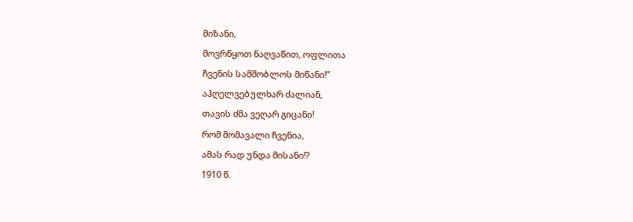მიზანი,
მოვრწყოთ ნაღვაწით, ოფლითა
ჩვენის სამშობლოს მიწანი!”
აჰღელვებულხარ ძალიან,
თავის ძმა ვეღარ გიცანი!
რომ მომავალი ჩვენია,
ამას რად უნდა მისანი!?
1910 წ.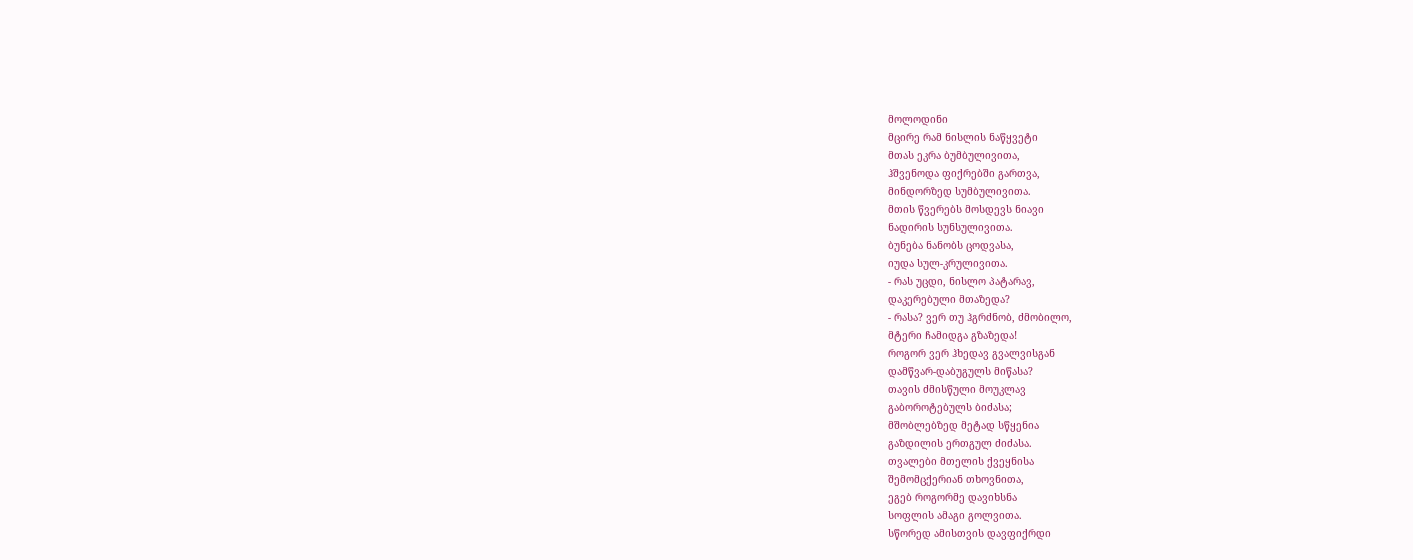მოლოდინი
მცირე რამ ნისლის ნაწყვეტი
მთას ეკრა ბუმბულივითა,
ჰშვენოდა ფიქრებში გართვა,
მინდორზედ სუმბულივითა.
მთის წვერებს მოსდევს ნიავი
ნადირის სუნსულივითა.
ბუნება ნანობს ცოდვასა,
იუდა სულ-კრულივითა.
- რას უცდი, ნისლო პატარავ,
დაკერებული მთაზედა?
- რასა? ვერ თუ ჰგრძნობ, ძმობილო,
მტერი ჩამიდგა გზაზედა!
როგორ ვერ ჰხედავ გვალვისგან
დამწვარ-დაბუგულს მიწასა?
თავის ძმისწული მოუკლავ
გაბოროტებულს ბიძასა;
მშობლებზედ მეტად სწყენია
გაზდილის ერთგულ ძიძასა.
თვალები მთელის ქვეყნისა
შემომცქერიან თხოვნითა,
ეგებ როგორმე დავიხსნა
სოფლის ამაგი გოლვითა.
სწორედ ამისთვის დავფიქრდი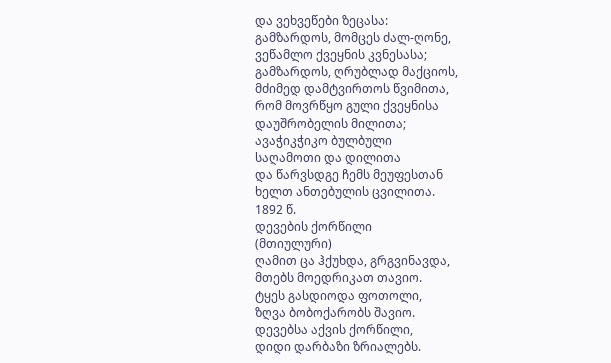და ვეხვეწები ზეცასა:
გამზარდოს, მომცეს ძალ-ღონე,
ვეწამლო ქვეყნის კვნესასა;
გამზარდოს, ღრუბლად მაქციოს,
მძიმედ დამტვირთოს წვიმითა,
რომ მოვრწყო გული ქვეყნისა
დაუშრობელის მილითა;
ავაჭიკჭიკო ბულბული
საღამოთი და დილითა
და წარვსდგე ჩემს მეუფესთან
ხელთ ანთებულის ცვილითა.
1892 წ.
დევების ქორწილი
(მთიულური)
ღამით ცა ჰქუხდა, გრგვინავდა,
მთებს მოედრიკათ თავიო.
ტყეს გასდიოდა ფოთოლი,
ზღვა ბობოქარობს შავიო.
დევებსა აქვის ქორწილი,
დიდი დარბაზი ზრიალებს.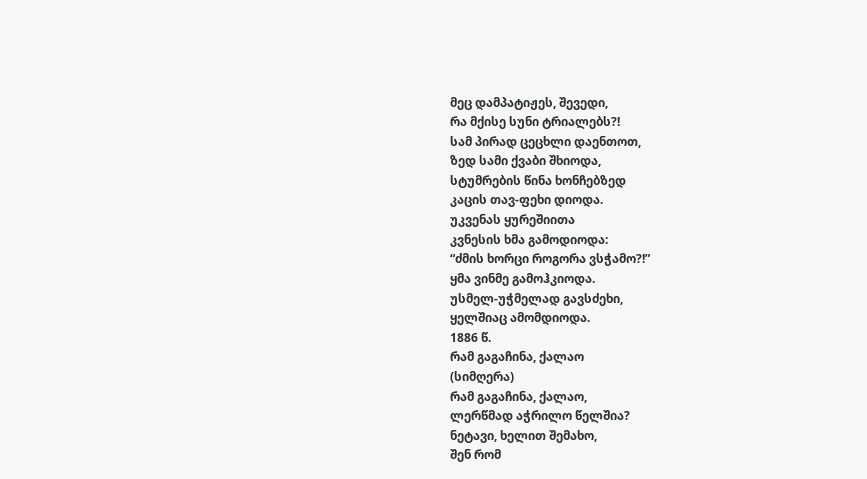მეც დამპატიჟეს, შევედი,
რა მქისე სუნი ტრიალებს?!
სამ პირად ცეცხლი დაენთოთ,
ზედ სამი ქვაბი შხიოდა,
სტუმრების წინა ხონჩებზედ
კაცის თავ-ფეხი დიოდა.
უკვენას ყურეშიითა
კვნესის ხმა გამოდიოდა:
“ძმის ხორცი როგორა ვსჭამო?!”
ყმა ვინმე გამოჰკიოდა.
უსმელ-უჭმელად გავსძეხი,
ყელშიაც ამომდიოდა.
1886 წ.
რამ გაგაჩინა, ქალაო
(სიმღერა)
რამ გაგაჩინა, ქალაო,
ლერწმად აჭრილო წელშია?
ნეტავი, ხელით შემახო,
შენ რომ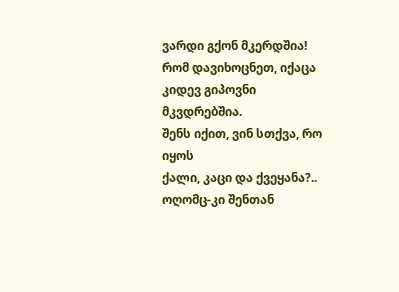ვარდი გქონ მკერდშია!
რომ დავიხოცნეთ, იქაცა
კიდევ გიპოვნი მკვდრებშია.
შენს იქით, ვინ სთქვა, რო იყოს
ქალი, კაცი და ქვეყანა?..
ოღომც-კი შენთან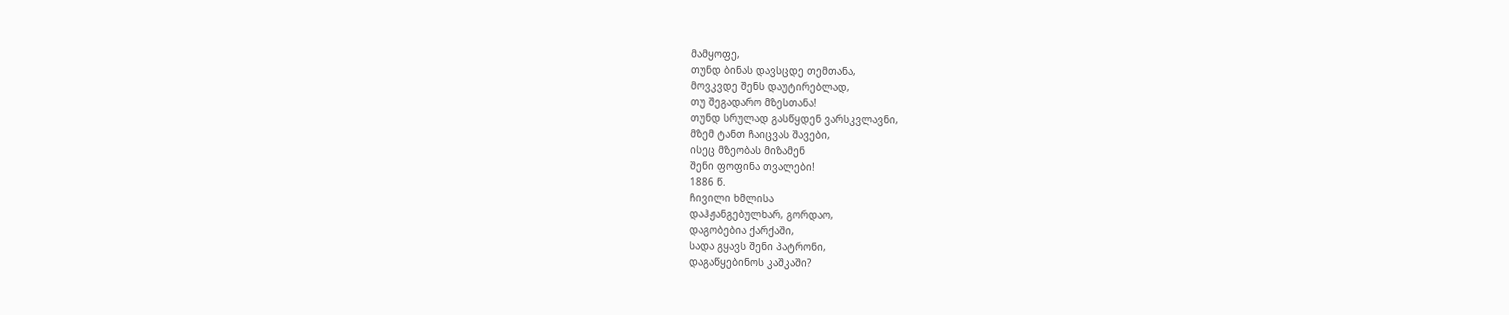მამყოფე,
თუნდ ბინას დავსცდე თემთანა,
მოვკვდე შენს დაუტირებლად,
თუ შეგადარო მზესთანა!
თუნდ სრულად გასწყდენ ვარსკვლავნი,
მზემ ტანთ ჩაიცვას შავები,
ისეც მზეობას მიზამენ
შენი ფოფინა თვალები!
1886 წ.
ჩივილი ხმლისა
დაჰჟანგებულხარ, გორდაო,
დაგობებია ქარქაში,
სადა გყავს შენი პატრონი,
დაგაწყებინოს კაშკაში?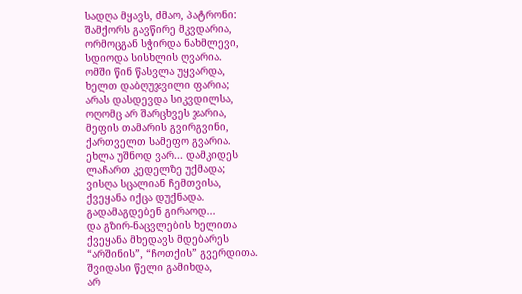სადღა მყავს, ძმაო, პატრონი:
შამქორს გავწირე მკვდარია,
ორმოცგან სჭირდა ნახმლევი,
სდიოდა სისხლის ღვარია.
ომში წინ წასვლა უყვარდა,
ხელთ დაბღუჯვილი ფარია;
არას დასდევდა სიკვდილსა,
ოღომც არ შარცხვეს ჯარია,
მეფის თამარის გვირგვინი,
ქართველთ სამეფო გვარია.
ეხლა უშნოდ ვარ... დამკიდეს
ლაჩართ კედელზე უქმადა;
ვისღა სცალიან ჩემთვისა,
ქვეყანა იქცა დუქნადა.
გადამაგდებენ გირაოდ...
და გზირ-ნაცვლების ხელითა
ქვეყანა მხედავს მდებარეს
“არშინის”, “ჩოთქის” გვერდითა.
შვიდასი წელი გამიხდა,
არ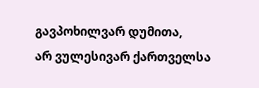გავპოხილვარ დუმითა,
არ ვულესივარ ქართველსა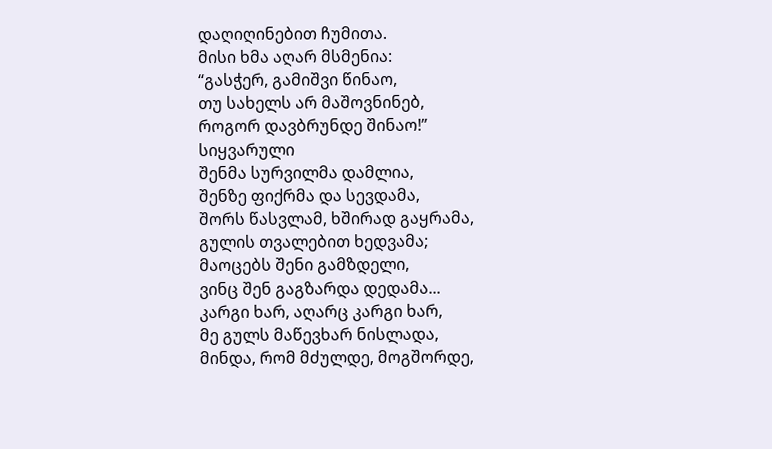დაღიღინებით ჩუმითა.
მისი ხმა აღარ მსმენია:
“გასჭერ, გამიშვი წინაო,
თუ სახელს არ მაშოვნინებ,
როგორ დავბრუნდე შინაო!”
სიყვარული
შენმა სურვილმა დამლია,
შენზე ფიქრმა და სევდამა,
შორს წასვლამ, ხშირად გაყრამა,
გულის თვალებით ხედვამა;
მაოცებს შენი გამზდელი,
ვინც შენ გაგზარდა დედამა...
კარგი ხარ, აღარც კარგი ხარ,
მე გულს მაწევხარ ნისლადა,
მინდა, რომ მძულდე, მოგშორდე,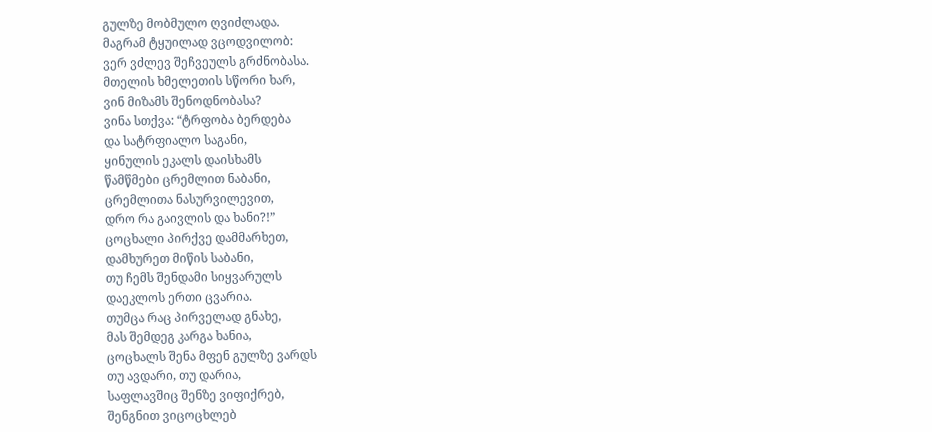გულზე მობმულო ღვიძლადა.
მაგრამ ტყუილად ვცოდვილობ:
ვერ ვძლევ შეჩვეულს გრძნობასა.
მთელის ხმელეთის სწორი ხარ,
ვინ მიზამს შენოდნობასა?
ვინა სთქვა: “ტრფობა ბერდება
და სატრფიალო საგანი,
ყინულის ეკალს დაისხამს
წამწმები ცრემლით ნაბანი,
ცრემლითა ნასურვილევით,
დრო რა გაივლის და ხანი?!”
ცოცხალი პირქვე დამმარხეთ,
დამხურეთ მიწის საბანი,
თუ ჩემს შენდამი სიყვარულს
დაეკლოს ერთი ცვარია.
თუმცა რაც პირველად გნახე,
მას შემდეგ კარგა ხანია,
ცოცხალს შენა მფენ გულზე ვარდს
თუ ავდარი, თუ დარია,
საფლავშიც შენზე ვიფიქრებ,
შენგნით ვიცოცხლებ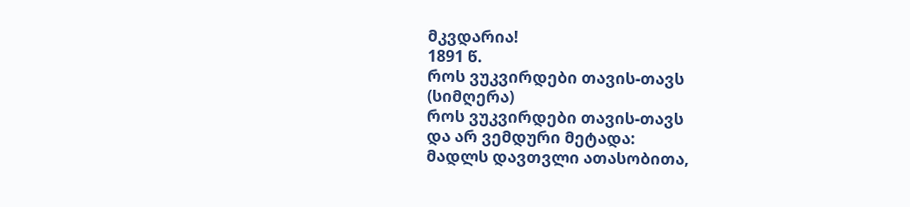მკვდარია!
1891 წ.
როს ვუკვირდები თავის-თავს
(სიმღერა)
როს ვუკვირდები თავის-თავს
და არ ვემდური მეტადა:
მადლს დავთვლი ათასობითა,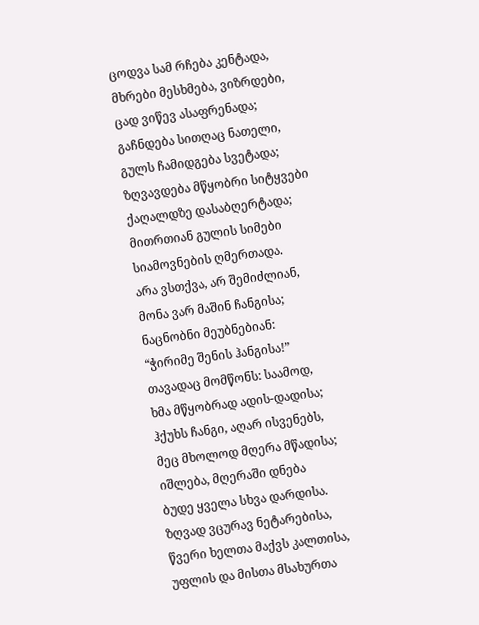ცოდვა სამ რჩება კენტადა,
მხრები მესხმება, ვიზრდები,
ცად ვიწევ ასაფრენადა;
გაჩნდება სითღაც ნათელი,
გულს ჩამიდგება სვეტადა;
ზღვავდება მწყობრი სიტყვები
ქაღალდზე დასაბღერტადა;
მითრთიან გულის სიმები
სიამოვნების ღმერთადა.
არა ვსთქვა, არ შემიძლიან,
მონა ვარ მაშინ ჩანგისა;
ნაცნობნი მეუბნებიან:
“ჭირიმე შენის ჰანგისა!”
თავადაც მომწონს: საამოდ,
ხმა მწყობრად ადის-დადისა;
ჰქუხს ჩანგი, აღარ ისვენებს,
მეც მხოლოდ მღერა მწადისა;
იშლება, მღერაში დნება
ბუდე ყველა სხვა დარდისა.
ზღვად ვცურავ ნეტარებისა,
წვერი ხელთა მაქვს კალთისა,
უფლის და მისთა მსახურთა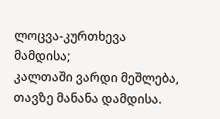ლოცვა-კურთხევა მამდისა;
კალთაში ვარდი მეშლება,
თავზე მანანა დამდისა.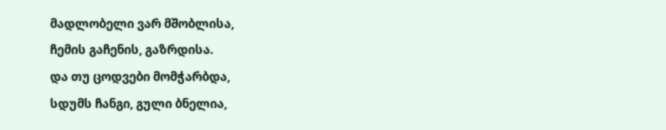მადლობელი ვარ მშობლისა,
ჩემის გაჩენის, გაზრდისა.
და თუ ცოდვები მომჭარბდა,
სდუმს ჩანგი, გული ბნელია,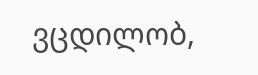ვცდილობ,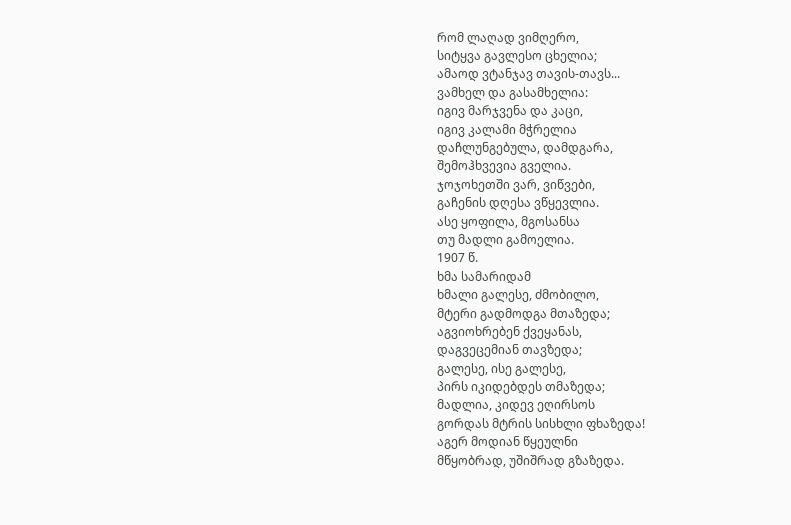რომ ლაღად ვიმღერო,
სიტყვა გავლესო ცხელია;
ამაოდ ვტანჯავ თავის-თავს...
ვამხელ და გასამხელია:
იგივ მარჯვენა და კაცი,
იგივ კალამი მჭრელია
დაჩლუნგებულა, დამდგარა,
შემოჰხვევია გველია.
ჯოჯოხეთში ვარ, ვიწვები,
გაჩენის დღესა ვწყევლია.
ასე ყოფილა, მგოსანსა
თუ მადლი გამოელია.
1907 წ.
ხმა სამარიდამ
ხმალი გალესე, ძმობილო,
მტერი გადმოდგა მთაზედა;
აგვიოხრებენ ქვეყანას,
დაგვეცემიან თავზედა;
გალესე, ისე გალესე,
პირს იკიდებდეს თმაზედა;
მადლია, კიდევ ეღირსოს
გორდას მტრის სისხლი ფხაზედა!
აგერ მოდიან წყეულნი
მწყობრად, უშიშრად გზაზედა.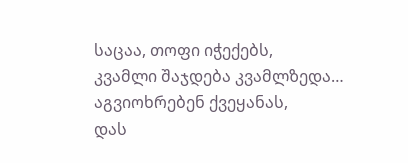საცაა, თოფი იჭექებს,
კვამლი შაჯდება კვამლზედა…
აგვიოხრებენ ქვეყანას,
დას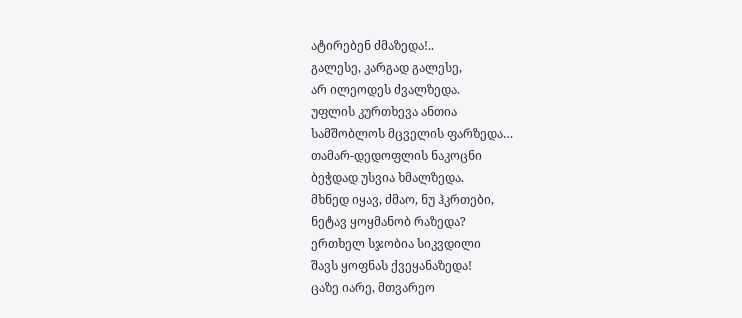ატირებენ ძმაზედა!..
გალესე, კარგად გალესე,
არ ილეოდეს ძვალზედა.
უფლის კურთხევა ანთია
სამშობლოს მცველის ფარზედა…
თამარ-დედოფლის ნაკოცნი
ბეჭდად უსვია ხმალზედა.
მხნედ იყავ, ძმაო, ნუ ჰკრთები,
ნეტავ ყოყმანობ რაზედა?
ერთხელ სჯობია სიკვდილი
შავს ყოფნას ქვეყანაზედა!
ცაზე იარე, მთვარეო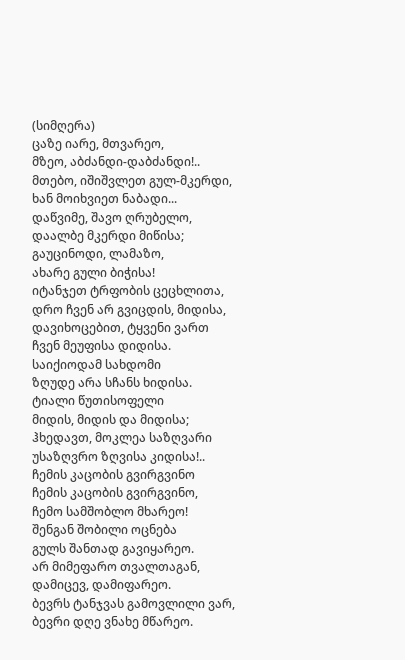(სიმღერა)
ცაზე იარე, მთვარეო,
მზეო, აბძანდი-დაბძანდი!..
მთებო, იშიშვლეთ გულ-მკერდი,
ხან მოიხვიეთ ნაბადი...
დაწვიმე, შავო ღრუბელო,
დაალბე მკერდი მიწისა;
გაუცინოდი, ლამაზო,
ახარე გული ბიჭისა!
იტანჯეთ ტრფობის ცეცხლითა,
დრო ჩვენ არ გვიცდის, მიდისა,
დავიხოცებით, ტყვენი ვართ
ჩვენ მეუფისა დიდისა.
საიქიოდამ სახდომი
ზღუდე არა სჩანს ხიდისა.
ტიალი წუთისოფელი
მიდის, მიდის და მიდისა;
ჰხედავთ, მოკლეა საზღვარი
უსაზღვრო ზღვისა კიდისა!..
ჩემის კაცობის გვირგვინო
ჩემის კაცობის გვირგვინო,
ჩემო სამშობლო მხარეო!
შენგან შობილი ოცნება
გულს შანთად გავიყარეო.
არ მიმეფარო თვალთაგან,
დამიცევ, დამიფარეო.
ბევრს ტანჯვას გამოვლილი ვარ,
ბევრი დღე ვნახე მწარეო.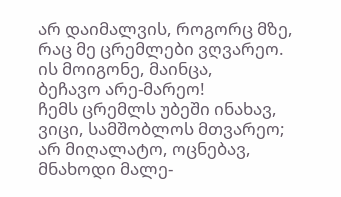არ დაიმალვის, როგორც მზე,
რაც მე ცრემლები ვღვარეო.
ის მოიგონე, მაინცა,
ბეჩავო არე-მარეო!
ჩემს ცრემლს უბეში ინახავ,
ვიცი, სამშობლოს მთვარეო;
არ მიღალატო, ოცნებავ,
მნახოდი მალე-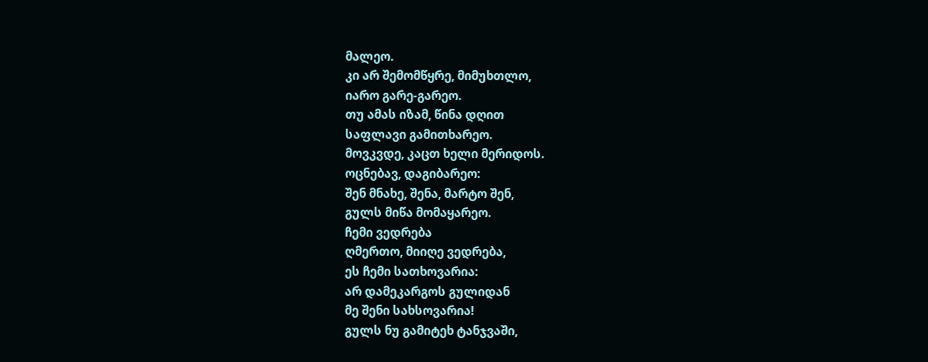მალეო.
კი არ შემომწყრე, მიმუხთლო,
იარო გარე-გარეო.
თუ ამას იზამ, წინა დღით
საფლავი გამითხარეო.
მოვკვდე, კაცთ ხელი მერიდოს.
ოცნებავ, დაგიბარეო:
შენ მნახე, შენა, მარტო შენ,
გულს მიწა მომაყარეო.
ჩემი ვედრება
ღმერთო, მიიღე ვედრება,
ეს ჩემი სათხოვარია:
არ დამეკარგოს გულიდან
მე შენი სახსოვარია!
გულს ნუ გამიტეხ ტანჯვაში,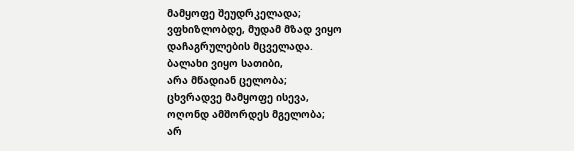მამყოფე შეუდრკელადა;
ვფხიზლობდე, მუდამ მზად ვიყო
დაჩაგრულების მცველადა.
ბალახი ვიყო სათიბი,
არა მწადიან ცელობა;
ცხვრადვე მამყოფე ისევა,
ოღონდ ამშორდეს მგელობა;
არ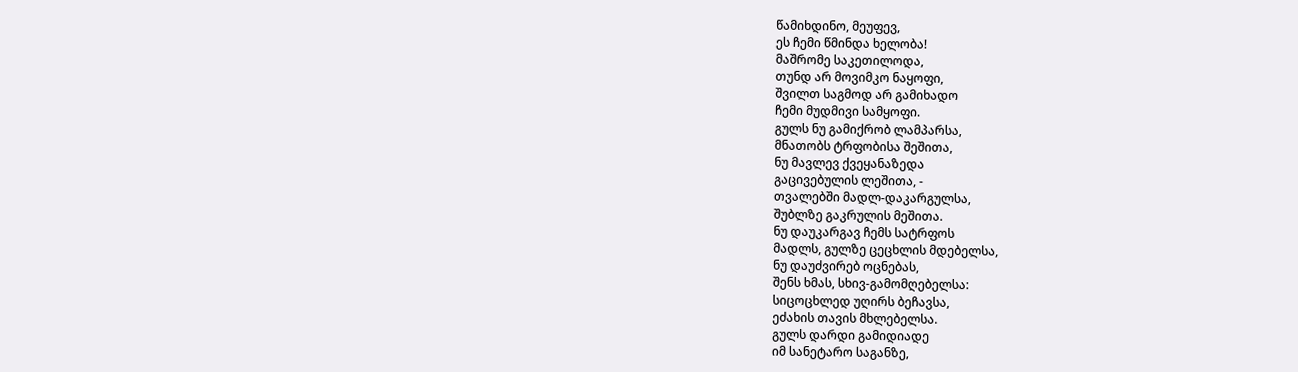წამიხდინო, მეუფევ,
ეს ჩემი წმინდა ხელობა!
მაშრომე საკეთილოდა,
თუნდ არ მოვიმკო ნაყოფი,
შვილთ საგმოდ არ გამიხადო
ჩემი მუდმივი სამყოფი.
გულს ნუ გამიქრობ ლამპარსა,
მნათობს ტრფობისა შეშითა,
ნუ მავლევ ქვეყანაზედა
გაცივებულის ლეშითა, -
თვალებში მადლ-დაკარგულსა,
შუბლზე გაკრულის მეშითა.
ნუ დაუკარგავ ჩემს სატრფოს
მადლს, გულზე ცეცხლის მდებელსა,
ნუ დაუძვირებ ოცნებას,
შენს ხმას, სხივ-გამომღებელსა:
სიცოცხლედ უღირს ბეჩავსა,
ეძახის თავის მხლებელსა.
გულს დარდი გამიდიადე
იმ სანეტარო საგანზე,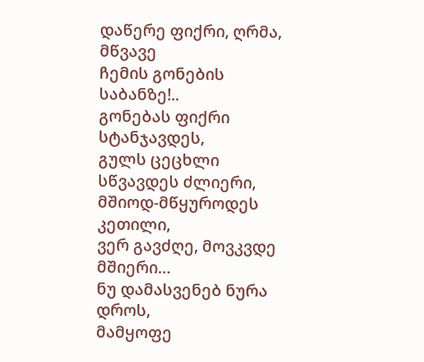დაწერე ფიქრი, ღრმა, მწვავე
ჩემის გონების საბანზე!..
გონებას ფიქრი სტანჯავდეს,
გულს ცეცხლი სწვავდეს ძლიერი,
მშიოდ-მწყუროდეს კეთილი,
ვერ გავძღე, მოვკვდე მშიერი…
ნუ დამასვენებ ნურა დროს,
მამყოფე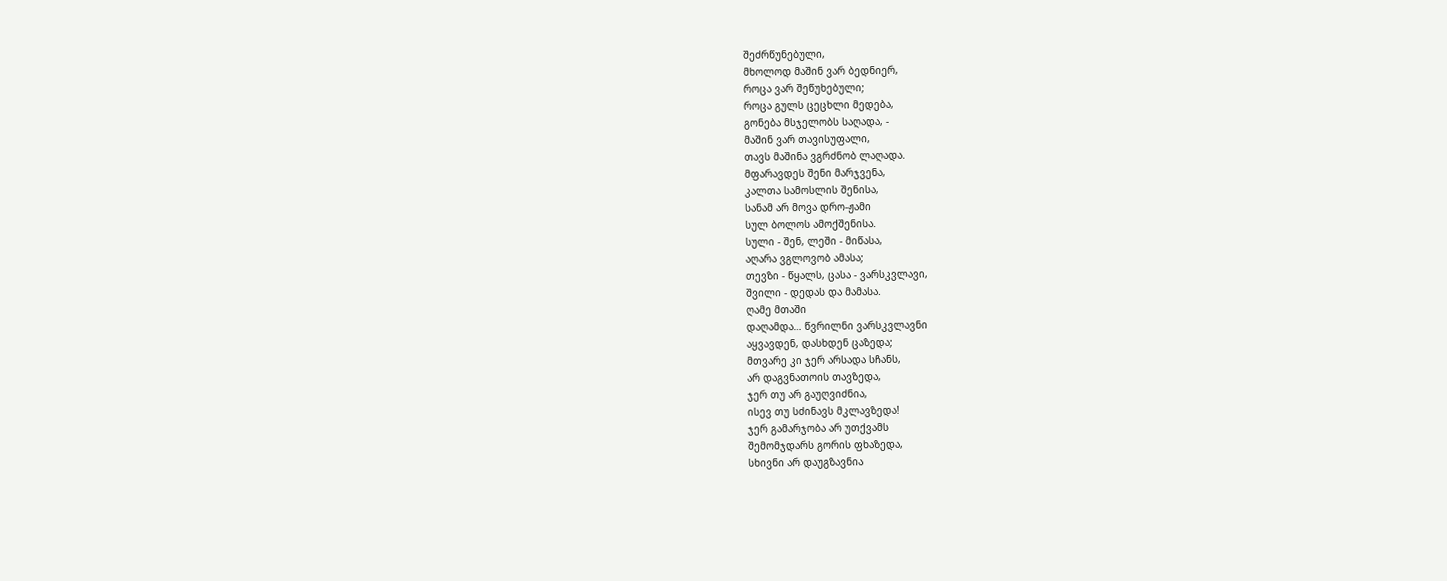შეძრწუნებული,
მხოლოდ მაშინ ვარ ბედნიერ,
როცა ვარ შეწუხებული;
როცა გულს ცეცხლი მედება,
გონება მსჯელობს საღადა, -
მაშინ ვარ თავისუფალი,
თავს მაშინა ვგრძნობ ლაღადა.
მფარავდეს შენი მარჯვენა,
კალთა სამოსლის შენისა,
სანამ არ მოვა დრო-ჟამი
სულ ბოლოს ამოქშენისა.
სული - შენ, ლეში - მიწასა,
აღარა ვგლოვობ ამასა;
თევზი - წყალს, ცასა - ვარსკვლავი,
შვილი - დედას და მამასა.
ღამე მთაში
დაღამდა… წვრილნი ვარსკვლავნი
აყვავდენ, დასხდენ ცაზედა;
მთვარე კი ჯერ არსადა სჩანს,
არ დაგვნათოის თავზედა,
ჯერ თუ არ გაუღვიძნია,
ისევ თუ სძინავს მკლავზედა!
ჯერ გამარჯობა არ უთქვამს
შემომჯდარს გორის ფხაზედა,
სხივნი არ დაუგზავნია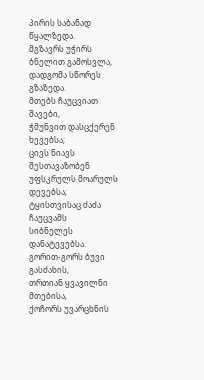პირის საბანად წყალზედა.
მგზავრს უჭირს ბნელით გამოსვლა,
დადგომა სწორეს გზაზედა.
მთებს ჩაუცვიათ შავები,
ჭმუნვით დასცქერენ ხევებსა;
ცივს ნიავს შესთავაზობენ
უფსკრულს მოარულს დევებსა;
ტყისთვისაც ძაძა ჩაუცვამს
სიბნელეს დანატევებსა.
გორით-გორს ბუვი გასძახის,
თრთიან ყვავილნი მთებისა,
ქოჩორს უვარცხნის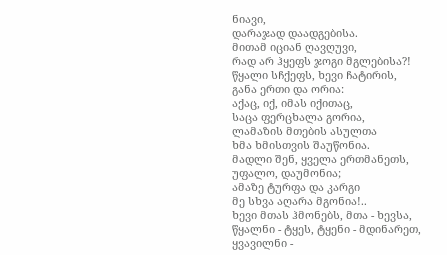ნიავი,
დარაჯად დაადგებისა.
მითამ იციან ღავღუვი,
რად არ ჰყეფს ჯოგი მგლებისა?!
წყალი სჩქეფს, ხევი ჩატირის,
განა ერთი და ორია:
აქაც, იქ, იმას იქითაც,
საცა ფერცხალა გორია,
ლამაზის მთების ასულთა
ხმა ხმისთვის შაუწონია.
მადლი შენ, ყველა ერთმანეთს,
უფალო, დაუმონია;
ამაზე ტურფა და კარგი
მე სხვა აღარა მგონია!..
ხევი მთას ჰმონებს, მთა - ხევსა,
წყალნი - ტყეს, ტყენი - მდინარეთ,
ყვავილნი -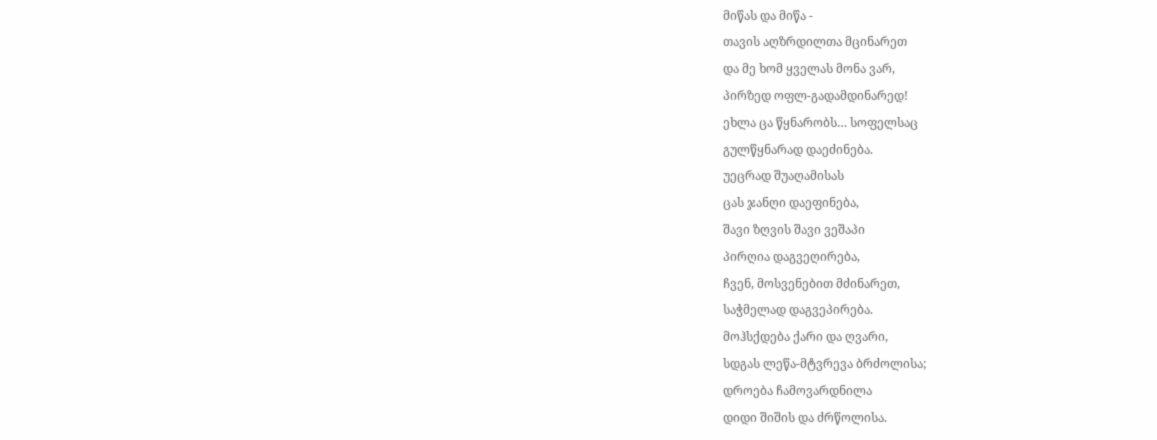მიწას და მიწა -
თავის აღზრდილთა მცინარეთ
და მე ხომ ყველას მონა ვარ,
პირზედ ოფლ-გადამდინარედ!
ეხლა ცა წყნარობს… სოფელსაც
გულწყნარად დაეძინება.
უეცრად შუაღამისას
ცას ჯანღი დაეფინება,
შავი ზღვის შავი ვეშაპი
პირღია დაგვეღირება,
ჩვენ, მოსვენებით მძინარეთ,
საჭმელად დაგვეპირება.
მოჰსქდება ქარი და ღვარი,
სდგას ლეწა-მტვრევა ბრძოლისა;
დროება ჩამოვარდნილა
დიდი შიშის და ძრწოლისა.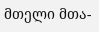მთელი მთა-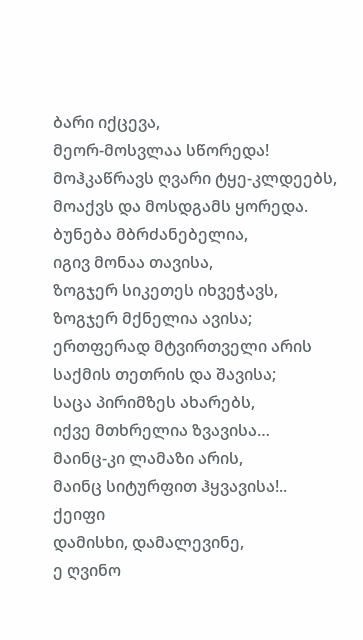ბარი იქცევა,
მეორ-მოსვლაა სწორედა!
მოჰკაწრავს ღვარი ტყე-კლდეებს,
მოაქვს და მოსდგამს ყორედა.
ბუნება მბრძანებელია,
იგივ მონაა თავისა,
ზოგჯერ სიკეთეს იხვეჭავს,
ზოგჯერ მქნელია ავისა;
ერთფერად მტვირთველი არის
საქმის თეთრის და შავისა;
საცა პირიმზეს ახარებს,
იქვე მთხრელია ზვავისა…
მაინც-კი ლამაზი არის,
მაინც სიტურფით ჰყვავისა!..
ქეიფი
დამისხი, დამალევინე,
ე ღვინო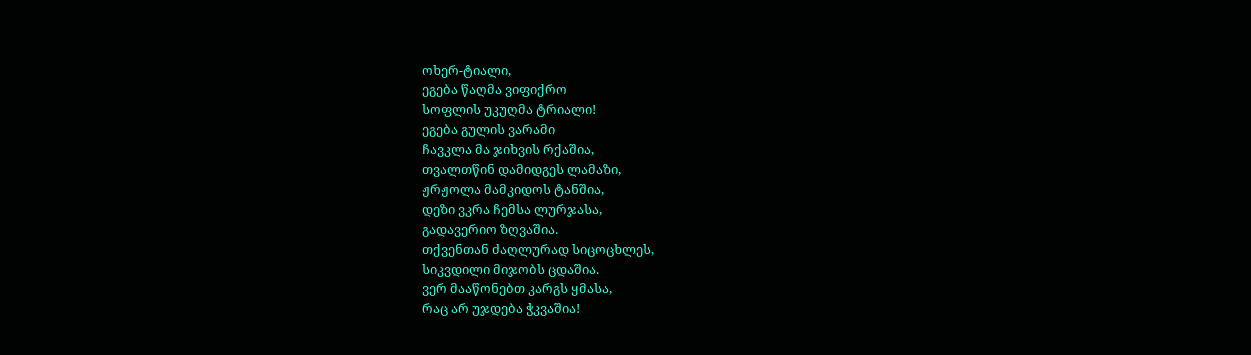ოხერ-ტიალი,
ეგება წაღმა ვიფიქრო
სოფლის უკუღმა ტრიალი!
ეგება გულის ვარამი
ჩავკლა მა ჯიხვის რქაშია,
თვალთწინ დამიდგეს ლამაზი,
ჟრჟოლა მამკიდოს ტანშია,
დეზი ვკრა ჩემსა ლურჯასა,
გადავერიო ზღვაშია.
თქვენთან ძაღლურად სიცოცხლეს,
სიკვდილი მიჯობს ცდაშია.
ვერ მააწონებთ კარგს ყმასა,
რაც არ უჯდება ჭკვაშია!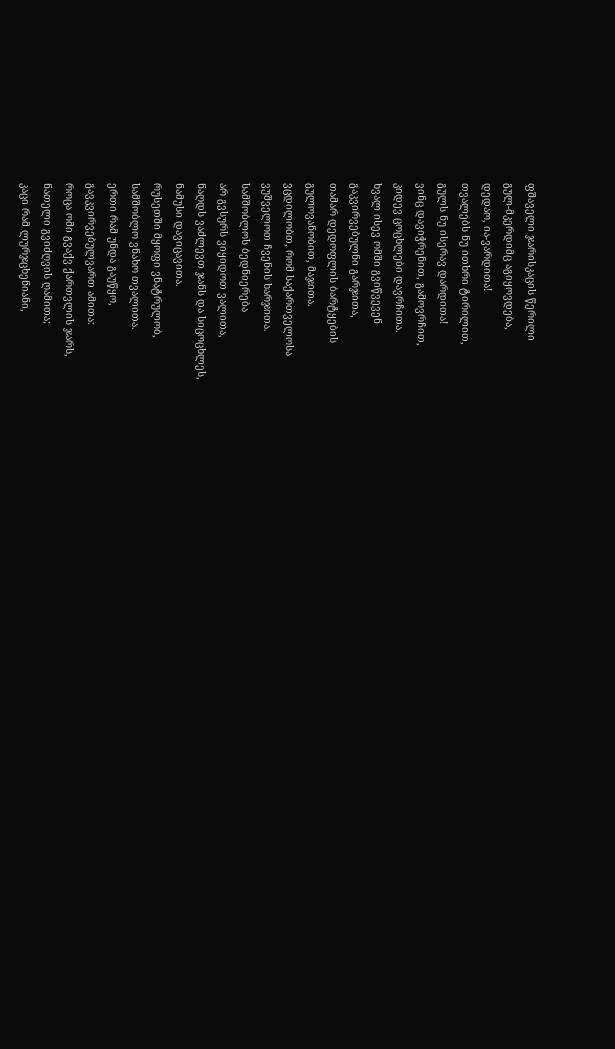ფშაველი ჯარისკაცის წერილი
გულ-მკერდიმც აგიყოვდება,
დედაო, ია-ვარდითა!
თვალებს ნუ ითხრი ტირილით,
გულს ნუ ისერავ დარდითა!
ვინც დავიჭრენით, გამოვრჩით,
კიდევ ცოცხლები დავრჩითა.
ხვალ ისევ ომში გვიწვევენ
გაკვირვებულნი გარჯითა,
თამარ დედოფლის ბარტყების
გულოვანობით, მაჯითა.
ვცდილობთ, რომ საქართველოსა
ვუშველოთ ჩვენის ხარჯითა.
სამშობლოს ბედნიერება
არ გვსურს ვიყიდოთ ვალითა,
ნაღდს ვაძლევთ ჯანს და სიცოცხლეს,
ნამუსი დავიცავითა.
რუსეთში მყოფი ვნატრულობ,
სამშობლო ვნახო თვალითა.
ერთი რამ უნდა გაუწყო,
გავკვირვებულვართ ამითა:
როცა ომი გვაქვ ქართვლის ჯარს,
ნათელი გვიძღვის ღამითა;
კაცი რამ ლურჯცხენიანი,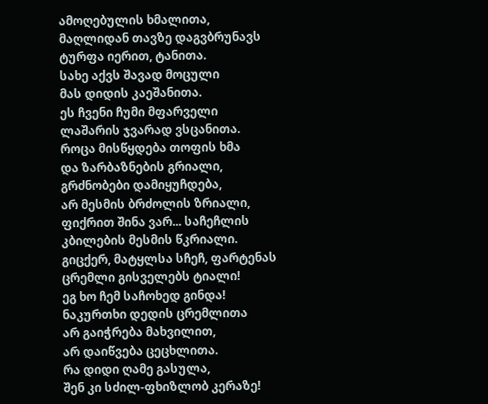ამოღებულის ხმალითა,
მაღლიდან თავზე დაგვბრუნავს
ტურფა იერით, ტანითა.
სახე აქვს შავად მოცული
მას დიდის კაეშანითა.
ეს ჩვენი ჩუმი მფარველი
ლაშარის ჯვარად ვსცანითა.
როცა მისწყდება თოფის ხმა
და ზარბაზნების გრიალი,
გრძნობები დამიყუჩდება,
არ მესმის ბრძოლის ზრიალი,
ფიქრით შინა ვარ... საჩეჩლის
კბილების მესმის წკრიალი.
გიცქერ, მატყლსა სჩეჩ, ფარტენას
ცრემლი გისველებს ტიალი!
ეგ ხო ჩემ საჩოხედ გინდა!
ნაკურთხი დედის ცრემლითა
არ გაიჭრება მახვილით,
არ დაიწვება ცეცხლითა.
რა დიდი ღამე გასულა,
შენ კი სძილ-ფხიზლობ კერაზე!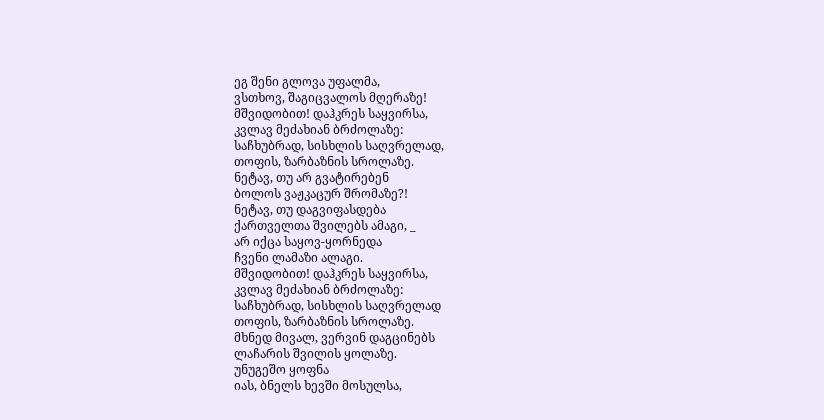ეგ შენი გლოვა უფალმა,
ვსთხოვ, შაგიცვალოს მღერაზე!
მშვიდობით! დაჰკრეს საყვირსა,
კვლავ მეძახიან ბრძოლაზე:
საჩხუბრად, სისხლის საღვრელად,
თოფის, ზარბაზნის სროლაზე.
ნეტავ, თუ არ გვატირებენ
ბოლოს ვაჟკაცურ შრომაზე?!
ნეტავ, თუ დაგვიფასდება
ქართველთა შვილებს ამაგი, _
არ იქცა საყოვ-ყორნედა
ჩვენი ლამაზი ალაგი.
მშვიდობით! დაჰკრეს საყვირსა,
კვლავ მეძახიან ბრძოლაზე:
საჩხუბრად, სისხლის საღვრელად
თოფის, ზარბაზნის სროლაზე.
მხნედ მივალ, ვერვინ დაგცინებს
ლაჩარის შვილის ყოლაზე.
უნუგეშო ყოფნა
იას, ბნელს ხევში მოსულსა,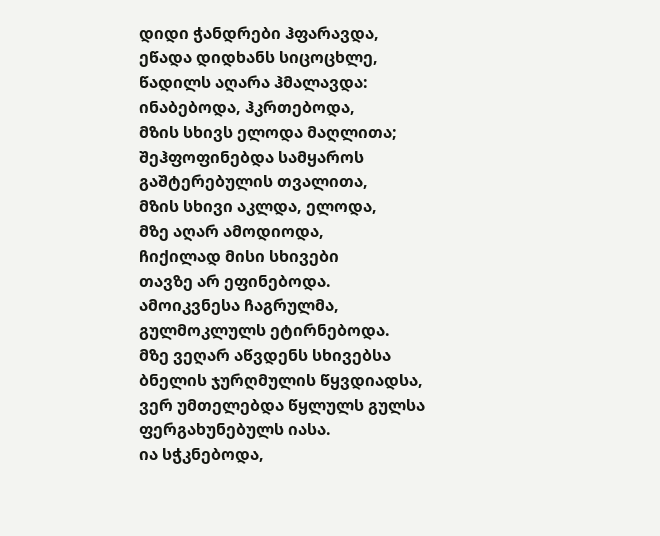დიდი ჭანდრები ჰფარავდა,
ეწადა დიდხანს სიცოცხლე,
წადილს აღარა ჰმალავდა:
ინაბებოდა, ჰკრთებოდა,
მზის სხივს ელოდა მაღლითა;
შეჰფოფინებდა სამყაროს
გაშტერებულის თვალითა,
მზის სხივი აკლდა, ელოდა,
მზე აღარ ამოდიოდა,
ჩიქილად მისი სხივები
თავზე არ ეფინებოდა.
ამოიკვნესა ჩაგრულმა,
გულმოკლულს ეტირნებოდა.
მზე ვეღარ აწვდენს სხივებსა
ბნელის ჯურღმულის წყვდიადსა,
ვერ უმთელებდა წყლულს გულსა
ფერგახუნებულს იასა.
ია სჭკნებოდა,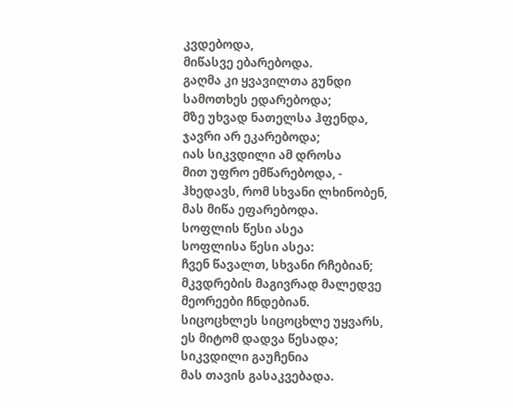კვდებოდა,
მიწასვე ებარებოდა.
გაღმა კი ყვავილთა გუნდი
სამოთხეს ედარებოდა;
მზე უხვად ნათელსა ჰფენდა,
ჯავრი არ ეკარებოდა;
იას სიკვდილი ამ დროსა
მით უფრო ემწარებოდა, -
ჰხედავს, რომ სხვანი ლხინობენ,
მას მიწა ეფარებოდა.
სოფლის წესი ასეა
სოფლისა წესი ასეა:
ჩვენ წავალთ, სხვანი რჩებიან;
მკვდრების მაგივრად მალედვე
მეორეები ჩნდებიან.
სიცოცხლეს სიცოცხლე უყვარს,
ეს მიტომ დადვა წესადა;
სიკვდილი გაუჩენია
მას თავის გასაკვებადა.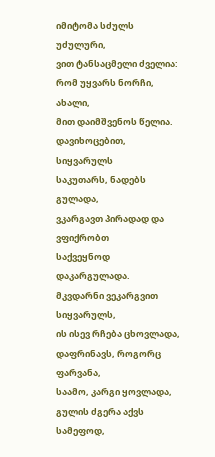იმიტომა სძულს უძულური,
ვით ტანსაცმელი ძველია:
რომ უყვარს ნორჩი, ახალი,
მით დაიმშვენოს წელია.
დავიხოცებით, სიყვარულს
საკუთარს, ნადებს გულადა,
ვკარგავთ პირადად და ვფიქრობთ
საქვეყნოდ დაკარგულადა.
მკვდარნი ვეკარგვით სიყვარულს,
ის ისევ რჩება ცხოვლადა,
დაფრინავს, როგორც ფარვანა,
საამო, კარგი ყოვლადა,
გულის ძგერა აქვს სამეფოდ,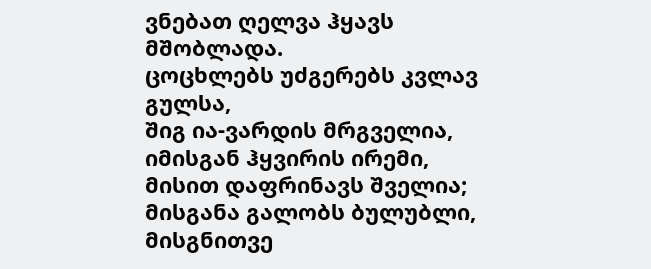ვნებათ ღელვა ჰყავს მშობლადა.
ცოცხლებს უძგერებს კვლავ გულსა,
შიგ ია-ვარდის მრგველია,
იმისგან ჰყვირის ირემი,
მისით დაფრინავს შველია;
მისგანა გალობს ბულუბლი,
მისგნითვე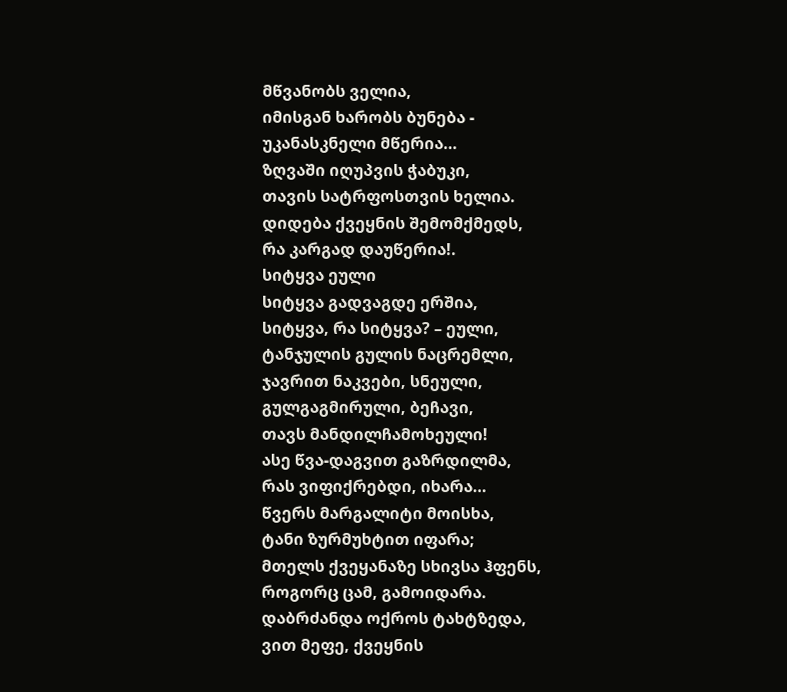მწვანობს ველია,
იმისგან ხარობს ბუნება -
უკანასკნელი მწერია…
ზღვაში იღუპვის ჭაბუკი,
თავის სატრფოსთვის ხელია.
დიდება ქვეყნის შემომქმედს,
რა კარგად დაუწერია!.
სიტყვა ეული
სიტყვა გადვაგდე ერშია,
სიტყვა, რა სიტყვა? – ეული,
ტანჯულის გულის ნაცრემლი,
ჯავრით ნაკვები, სნეული,
გულგაგმირული, ბეჩავი,
თავს მანდილჩამოხეული!
ასე წვა-დაგვით გაზრდილმა,
რას ვიფიქრებდი, იხარა…
წვერს მარგალიტი მოისხა,
ტანი ზურმუხტით იფარა;
მთელს ქვეყანაზე სხივსა ჰფენს,
როგორც ცამ, გამოიდარა.
დაბრძანდა ოქროს ტახტზედა,
ვით მეფე, ქვეყნის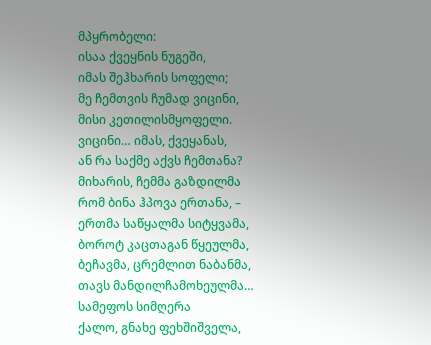მპყრობელი:
ისაა ქვეყნის ნუგეში,
იმას შეჰხარის სოფელი;
მე ჩემთვის ჩუმად ვიცინი,
მისი კეთილისმყოფელი.
ვიცინი… იმას, ქვეყანას,
ან რა საქმე აქვს ჩემთანა?
მიხარის, ჩემმა გაზდილმა
რომ ბინა ჰპოვა ერთანა, –
ერთმა საწყალმა სიტყვამა,
ბოროტ კაცთაგან წყეულმა,
ბეჩავმა, ცრემლით ნაბანმა,
თავს მანდილჩამოხეულმა…
სამეფოს სიმღერა
ქალო, გნახე ფეხშიშველა,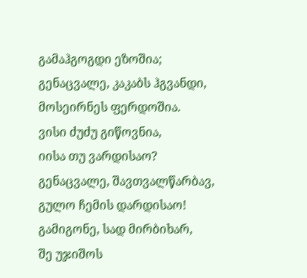გამაჰგოგდი ეზოშია;
გენაცვალე, კაკაბს ჰგვანდი,
მოსეირნეს ფერდოშია.
ვისი ძუძუ გიწოვნია,
იისა თუ ვარდისაო?
გენაცვალე, შავთვალწარბავ,
გულო ჩემის დარდისაო!
გამიგონე, სად მირბიხარ,
შე უჯიშოს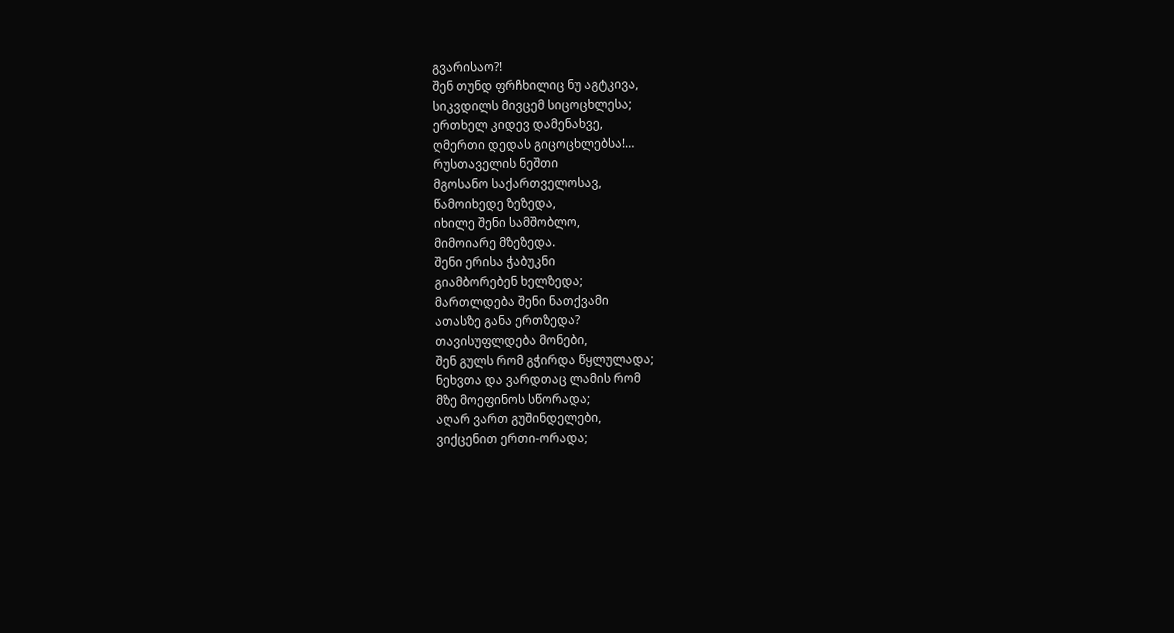გვარისაო?!
შენ თუნდ ფრჩხილიც ნუ აგტკივა,
სიკვდილს მივცემ სიცოცხლესა;
ერთხელ კიდევ დამენახვე,
ღმერთი დედას გიცოცხლებსა!…
რუსთაველის ნეშთი
მგოსანო საქართველოსავ,
წამოიხედე ზეზედა,
იხილე შენი სამშობლო,
მიმოიარე მზეზედა.
შენი ერისა ჭაბუკნი
გიამბორებენ ხელზედა;
მართლდება შენი ნათქვამი
ათასზე განა ერთზედა?
თავისუფლდება მონები,
შენ გულს რომ გჭირდა წყლულადა;
ნეხვთა და ვარდთაც ლამის რომ
მზე მოეფინოს სწორადა;
აღარ ვართ გუშინდელები,
ვიქცენით ერთი-ორადა;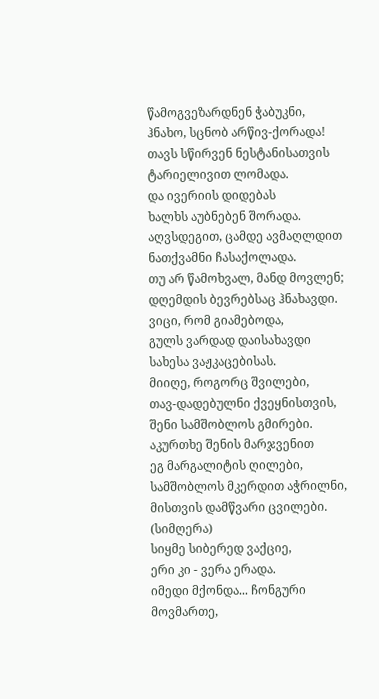წამოგვეზარდნენ ჭაბუკნი,
ჰნახო, სცნობ არწივ-ქორადა!
თავს სწირვენ ნესტანისათვის
ტარიელივით ლომადა.
და ივერიის დიდებას
ხალხს აუბნებენ შორადა.
აღვსდეგით, ცამდე ავმაღლდით
ნათქვამნი ჩასაქოლადა.
თუ არ წამოხვალ, მანდ მოვლენ;
დღემდის ბევრებსაც ჰნახავდი.
ვიცი, რომ გიამებოდა,
გულს ვარდად დაისახავდი
სახესა ვაჟკაცებისას.
მიიღე, როგორც შვილები,
თავ-დადებულნი ქვეყნისთვის,
შენი სამშობლოს გმირები.
აკურთხე შენის მარჯვენით
ეგ მარგალიტის ღილები,
სამშობლოს მკერდით აჭრილნი,
მისთვის დამწვარი ცვილები.
(სიმღერა)
სიყმე სიბერედ ვაქციე,
ერი კი - ვერა ერადა.
იმედი მქონდა... ჩონგური
მოვმართე,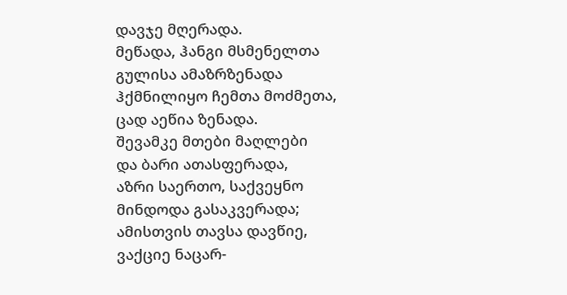დავჯე მღერადა.
მეწადა, ჰანგი მსმენელთა
გულისა ამაზრზენადა
ჰქმნილიყო ჩემთა მოძმეთა,
ცად აეწია ზენადა.
შევამკე მთები მაღლები
და ბარი ათასფერადა,
აზრი საერთო, საქვეყნო
მინდოდა გასაკვერადა;
ამისთვის თავსა დავწიე,
ვაქციე ნაცარ-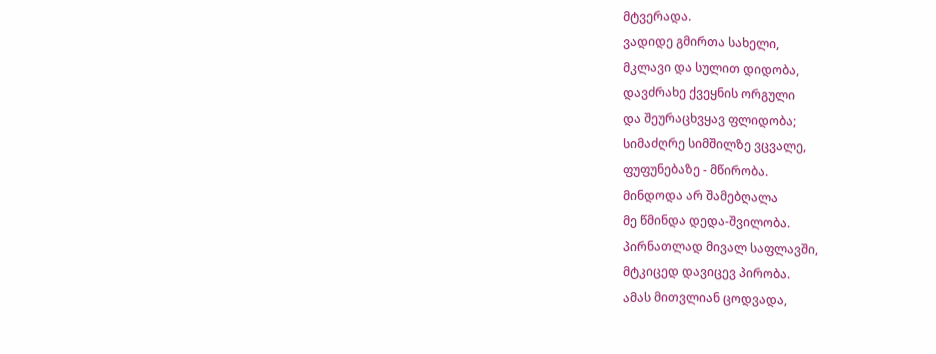მტვერადა.
ვადიდე გმირთა სახელი,
მკლავი და სულით დიდობა,
დავძრახე ქვეყნის ორგული
და შეურაცხვყავ ფლიდობა;
სიმაძღრე სიმშილზე ვცვალე,
ფუფუნებაზე - მწირობა.
მინდოდა არ შამებღალა
მე წმინდა დედა-შვილობა.
პირნათლად მივალ საფლავში,
მტკიცედ დავიცევ პირობა.
ამას მითვლიან ცოდვადა,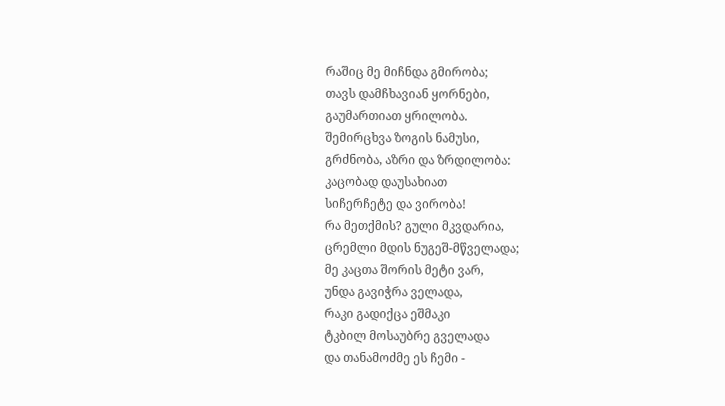რაშიც მე მიჩნდა გმირობა;
თავს დამჩხავიან ყორნები,
გაუმართიათ ყრილობა.
შემირცხვა ზოგის ნამუსი,
გრძნობა, აზრი და ზრდილობა:
კაცობად დაუსახიათ
სიჩერჩეტე და ვირობა!
რა მეთქმის? გული მკვდარია,
ცრემლი მდის ნუგეშ-მწველადა;
მე კაცთა შორის მეტი ვარ,
უნდა გავიჭრა ველადა,
რაკი გადიქცა ეშმაკი
ტკბილ მოსაუბრე გველადა
და თანამოძმე ეს ჩემი -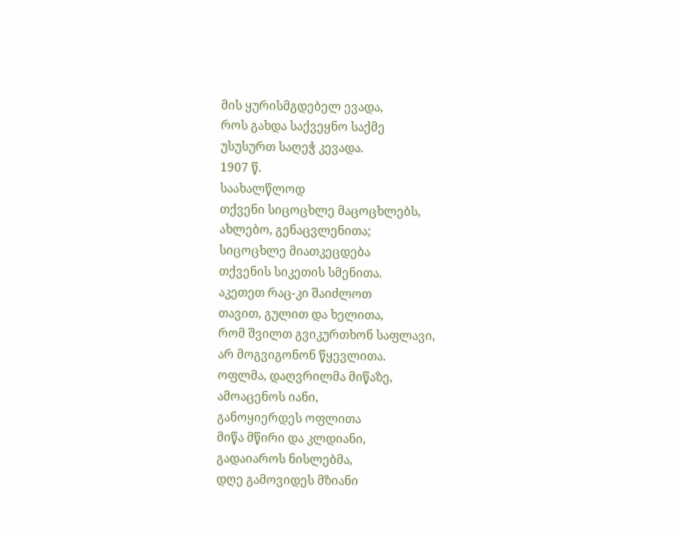მის ყურისმგდებელ ევადა,
როს გახდა საქვეყნო საქმე
უსუსურთ საღეჭ კევადა.
1907 წ.
საახალწლოდ
თქვენი სიცოცხლე მაცოცხლებს,
ახლებო, გენაცვლენითა;
სიცოცხლე მიათკეცდება
თქვენის სიკეთის სმენითა.
აკეთეთ რაც-კი შაიძლოთ
თავით, გულით და ხელითა,
რომ შვილთ გვიკურთხონ საფლავი,
არ მოგვიგონონ წყევლითა.
ოფლმა, დაღვრილმა მიწაზე,
ამოაცენოს იანი,
განოყიერდეს ოფლითა
მიწა მწირი და კლდიანი,
გადაიაროს ნისლებმა,
დღე გამოვიდეს მზიანი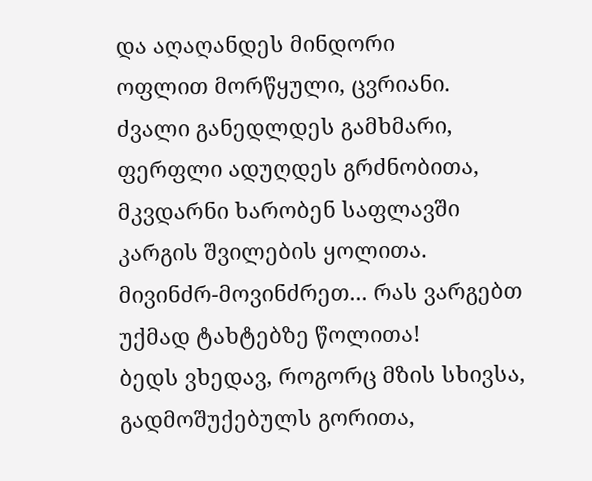და აღაღანდეს მინდორი
ოფლით მორწყული, ცვრიანი.
ძვალი განედლდეს გამხმარი,
ფერფლი ადუღდეს გრძნობითა,
მკვდარნი ხარობენ საფლავში
კარგის შვილების ყოლითა.
მივინძრ-მოვინძრეთ... რას ვარგებთ
უქმად ტახტებზე წოლითა!
ბედს ვხედავ, როგორც მზის სხივსა,
გადმოშუქებულს გორითა,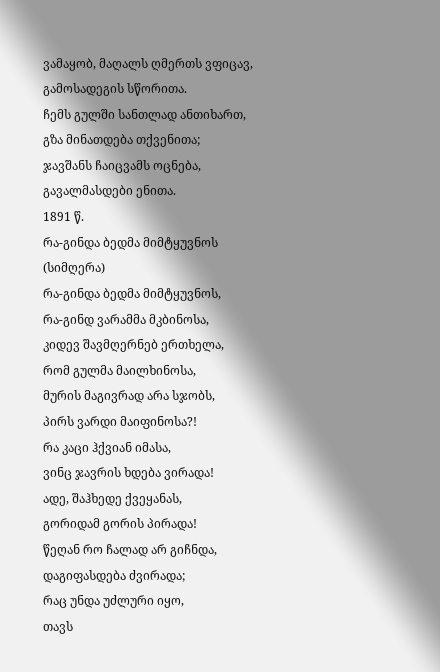ვამაყობ, მაღალს ღმერთს ვფიცავ,
გამოსადეგის სწორითა.
ჩემს გულში სანთლად ანთიხართ,
გზა მინათდება თქვენითა;
ჯავშანს ჩაიცვამს ოცნება,
გავალმასდები ენითა.
1891 წ.
რა-გინდა ბედმა მიმტყუვნოს
(სიმღერა)
რა-გინდა ბედმა მიმტყუვნოს,
რა-გინდ ვარამმა მკბინოსა,
კიდევ შავმღერნებ ერთხელა,
რომ გულმა მაილხინოსა,
მურის მაგივრად არა სჯობს,
პირს ვარდი მაიფინოსა?!
რა კაცი ჰქვიან იმასა,
ვინც ჯავრის ხდება ვირადა!
ადე, შაჰხედე ქვეყანას,
გორიდამ გორის პირადა!
წეღან რო ჩალად არ გიჩნდა,
დაგიფასდება ძვირადა;
რაც უნდა უძლური იყო,
თავს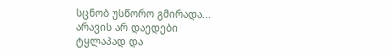სცნობ უსწორო გმირადა...
არავის არ დაედები
ტყლაპად და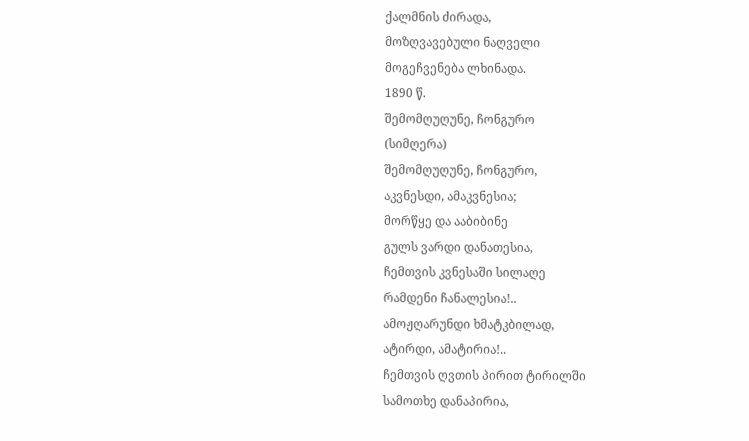ქალმნის ძირადა,
მოზღვავებული ნაღველი
მოგეჩვენება ლხინადა.
1890 წ.
შემომღუღუნე, ჩონგურო
(სიმღერა)
შემომღუღუნე, ჩონგურო,
აკვნესდი, ამაკვნესია;
მორწყე და ააბიბინე
გულს ვარდი დანათესია,
ჩემთვის კვნესაში სილაღე
რამდენი ჩანალესია!..
ამოჟღარუნდი ხმატკბილად,
ატირდი, ამატირია!..
ჩემთვის ღვთის პირით ტირილში
სამოთხე დანაპირია,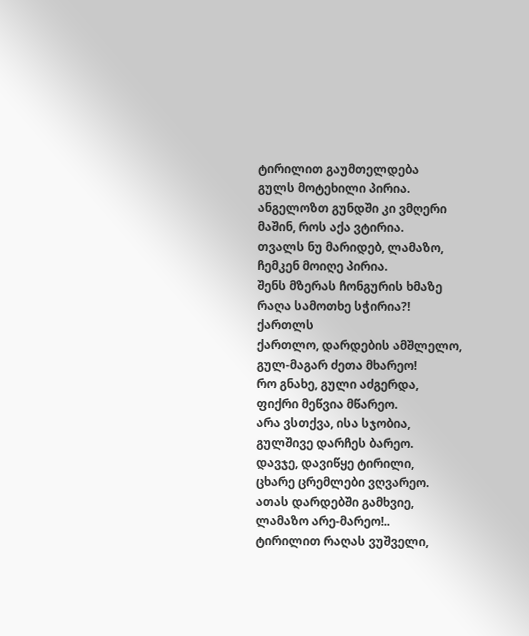ტირილით გაუმთელდება
გულს მოტეხილი პირია.
ანგელოზთ გუნდში კი ვმღერი
მაშინ, როს აქა ვტირია.
თვალს ნუ მარიდებ, ლამაზო,
ჩემკენ მოიღე პირია.
შენს მზერას ჩონგურის ხმაზე
რაღა სამოთხე სჭირია?!
ქართლს
ქართლო, დარდების ამშლელო,
გულ-მაგარ ძეთა მხარეო!
რო გნახე, გული აძგერდა,
ფიქრი მეწვია მწარეო.
არა ვსთქვა, ისა სჯობია,
გულშივე დარჩეს ბარეო.
დავჯე, დავიწყე ტირილი,
ცხარე ცრემლები ვღვარეო.
ათას დარდებში გამხვიე,
ლამაზო არე-მარეო!..
ტირილით რაღას ვუშველი,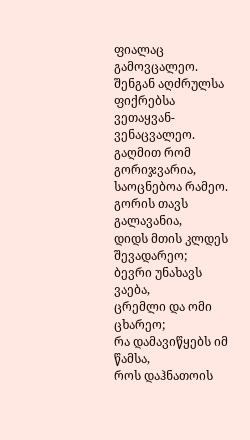ფიალაც გამოვცალეო.
შენგან აღძრულსა ფიქრებსა
ვეთაყვან-ვენაცვალეო.
გაღმით რომ გორიჯვარია,
საოცნებოა რამეო.
გორის თავს გალავანია,
დიდს მთის კლდეს შევადარეო;
ბევრი უნახავს ვაება,
ცრემლი და ომი ცხარეო;
რა დამავიწყებს იმ წამსა,
როს დაჰნათოის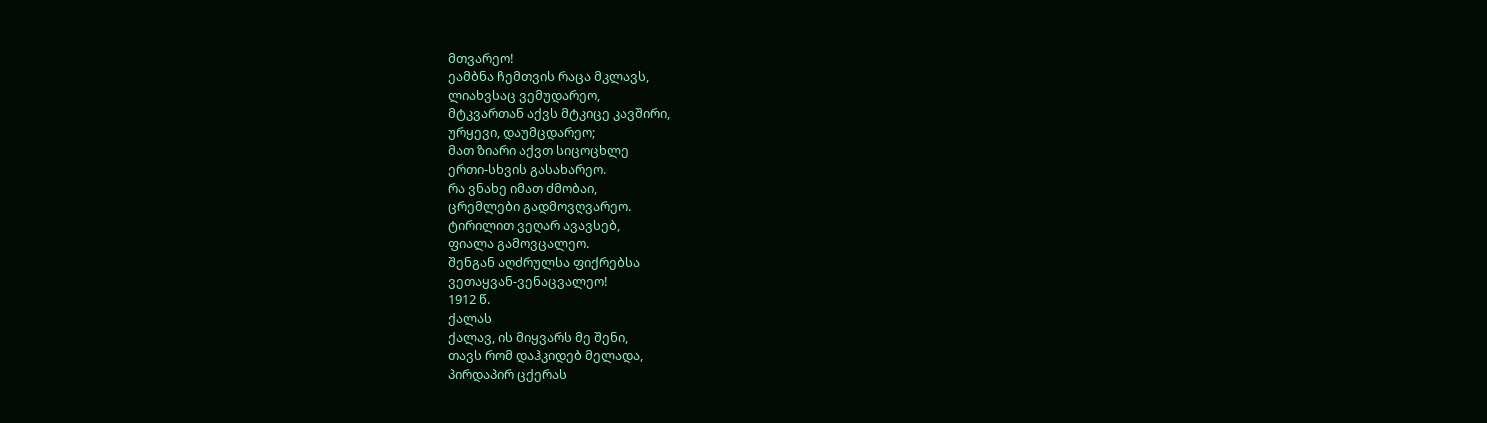მთვარეო!
ეამბნა ჩემთვის რაცა მკლავს,
ლიახვსაც ვემუდარეო,
მტკვართან აქვს მტკიცე კავშირი,
ურყევი, დაუმცდარეო;
მათ ზიარი აქვთ სიცოცხლე
ერთი-სხვის გასახარეო.
რა ვნახე იმათ ძმობაი,
ცრემლები გადმოვღვარეო.
ტირილით ვეღარ ავავსებ,
ფიალა გამოვცალეო.
შენგან აღძრულსა ფიქრებსა
ვეთაყვან-ვენაცვალეო!
1912 წ.
ქალას
ქალავ, ის მიყვარს მე შენი,
თავს რომ დაჰკიდებ მელადა,
პირდაპირ ცქერას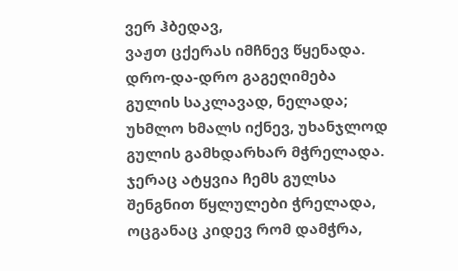ვერ ჰბედავ,
ვაჟთ ცქერას იმჩნევ წყენადა.
დრო-და-დრო გაგეღიმება
გულის საკლავად, ნელადა;
უხმლო ხმალს იქნევ, უხანჯლოდ
გულის გამხდარხარ მჭრელადა.
ჯერაც ატყვია ჩემს გულსა
შენგნით წყლულები ჭრელადა,
ოცგანაც კიდევ რომ დამჭრა,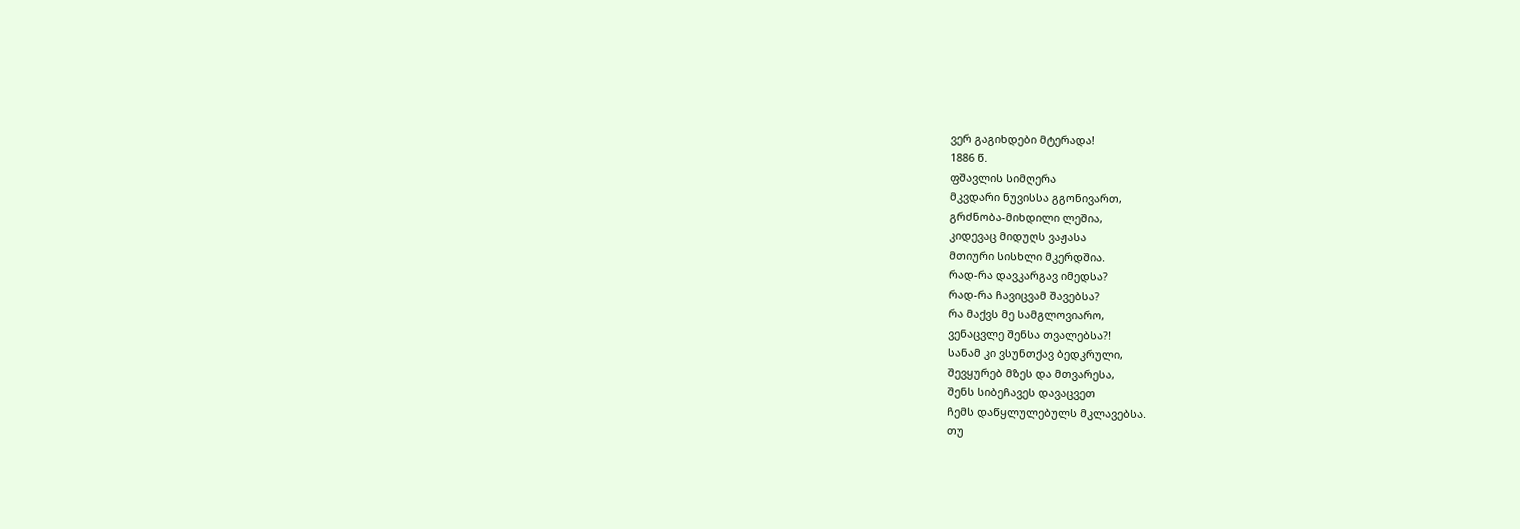ვერ გაგიხდები მტერადა!
1886 წ.
ფშავლის სიმღერა
მკვდარი ნუვისსა გგონივართ,
გრძნობა-მიხდილი ლეშია,
კიდევაც მიდუღს ვაჟასა
მთიური სისხლი მკერდშია.
რად-რა დავკარგავ იმედსა?
რად-რა ჩავიცვამ შავებსა?
რა მაქვს მე სამგლოვიარო,
ვენაცვლე შენსა თვალებსა?!
სანამ კი ვსუნთქავ ბედკრული,
შევყურებ მზეს და მთვარესა,
შენს სიბეჩავეს დავაცვეთ
ჩემს დაწყლულებულს მკლავებსა.
თუ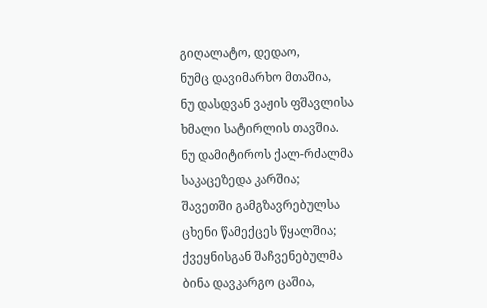გიღალატო, დედაო,
ნუმც დავიმარხო მთაშია,
ნუ დასდვან ვაჟის ფშავლისა
ხმალი სატირლის თავშია.
ნუ დამიტიროს ქალ-რძალმა
საკაცეზედა კარშია;
შავეთში გამგზავრებულსა
ცხენი წამექცეს წყალშია;
ქვეყნისგან შაჩვენებულმა
ბინა დავკარგო ცაშია,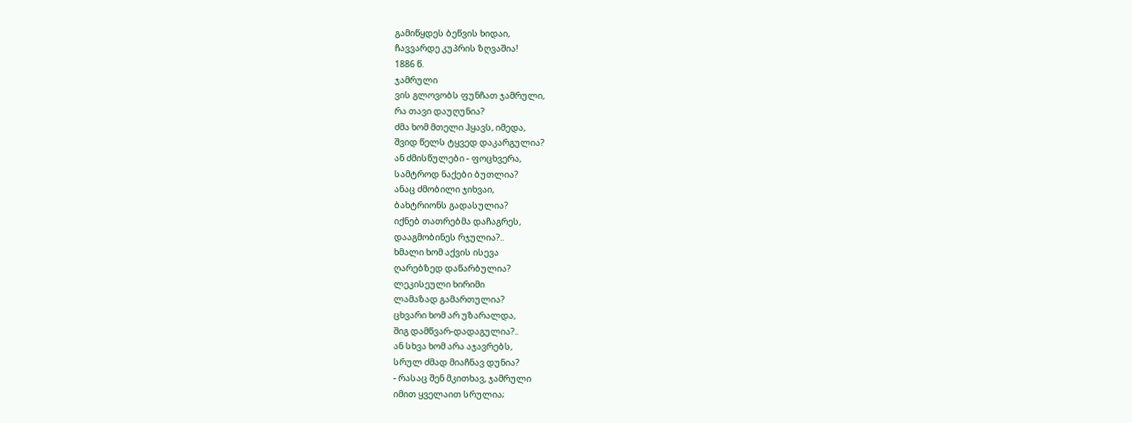გამიწყდეს ბეწვის ხიდაი,
ჩავვარდე კუპრის ზღვაშია!
1886 წ.
ჯამრული
ვის გლოვობს ფუნჩათ ჯამრული,
რა თავი დაუღუნია?
ძმა ხომ მთელი ჰყავს, იმედა,
შვიდ წელს ტყვედ დაკარგულია?
ან ძმისწულები - ფოცხვერა,
სამტროდ ნაქები ბუთლია?
ანაც ძმობილი ჯიხვაი,
ბახტრიონს გადასულია?
იქნებ თათრებმა დაჩაგრეს,
დააგმობინეს რჯულია?..
ხმალი ხომ აქვის ისევა
ღარებზედ დაწარბულია?
ლეკისეული ხირიმი
ლამაზად გამართულია?
ცხვარი ხომ არ უზარალდა,
შიგ დამწვარ-დადაგულია?..
ან სხვა ხომ არა აჯავრებს,
სრულ ძმად მიაჩნავ დუნია?
- რასაც შენ მკითხავ, ჯამრული
იმით ყველაით სრულია;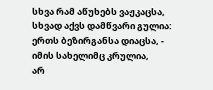სხვა რამ აწუხებს ვაჟკაცსა,
სხვად აქვს დამწვარი გულია:
ერთს ბეზირგანსა დიაცსა, -
იმის სახელიმც კრულია,
არ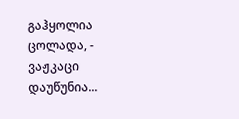გაჰყოლია ცოლადა, -
ვაჟკაცი დაუწუნია...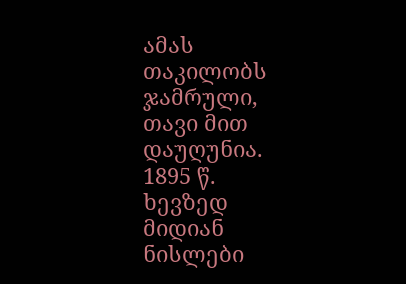ამას თაკილობს ჯამრული,
თავი მით დაუღუნია.
1895 წ.
ხევზედ მიდიან ნისლები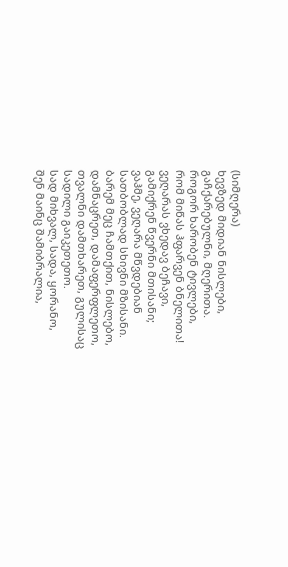(სიმღერა)
ხევზედ მიდიან ნისლები,
გაჩქარებულნი, მღერითა.
როგორ ხარობენ ტივლები,
რომ მიწას ჰფარვენ ბნელითა!
ვეღარას ვხედავ ბეჩავი,
გამიქრენ წვერნი მთისანი;
ვაჰმე, ვეღარა მწვდებიან
სათბობლად სხივნი მზისანი.
ბარემ მეც ჩამთქით, ნისლებო,
დამნაცრეთ, დამაფერფლეთო,
თვალნი დამთხარეთ, გულისაც
სადილი გაიკეთეთო.
სად მიხვალ, სადა, ყორანო,
შენ მაინც შამიბრალია,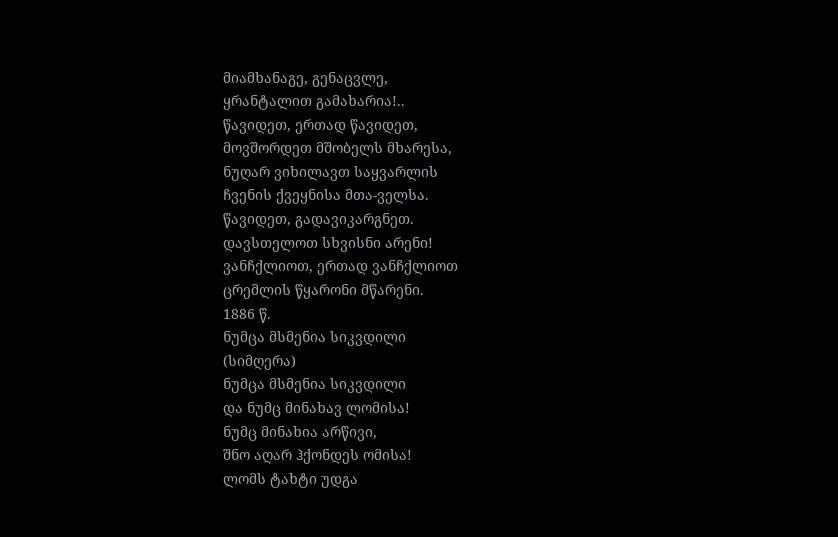მიამხანაგე, გენაცვლე,
ყრანტალით გამახარია!..
წავიდეთ, ერთად წავიდეთ,
მოვშორდეთ მშობელს მხარესა,
ნუღარ ვიხილავთ საყვარლის
ჩვენის ქვეყნისა მთა-ველსა.
წავიდეთ, გადავიკარგნეთ.
დავსთელოთ სხვისნი არენი!
ვანჩქლიოთ, ერთად ვანჩქლიოთ
ცრემლის წყარონი მწარენი.
1886 წ.
ნუმცა მსმენია სიკვდილი
(სიმღერა)
ნუმცა მსმენია სიკვდილი
და ნუმც მინახავ ლომისა!
ნუმც მინახია არწივი,
შნო აღარ ჰქონდეს ომისა!
ლომს ტახტი უდგა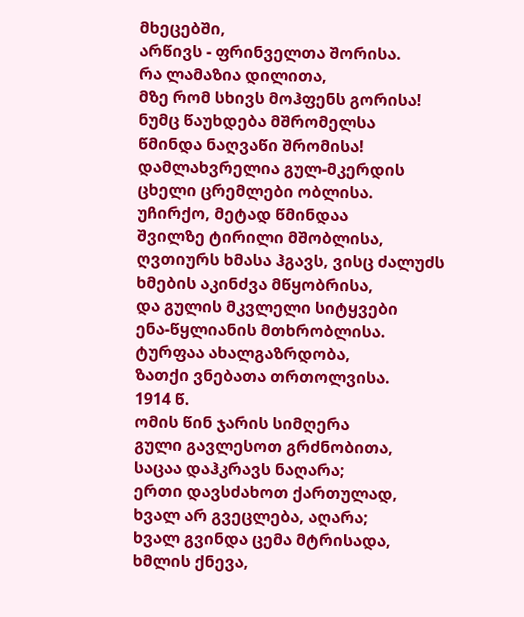მხეცებში,
არწივს - ფრინველთა შორისა.
რა ლამაზია დილითა,
მზე რომ სხივს მოჰფენს გორისა!
ნუმც წაუხდება მშრომელსა
წმინდა ნაღვაწი შრომისა!
დამლახვრელია გულ-მკერდის
ცხელი ცრემლები ობლისა.
უჩირქო, მეტად წმინდაა
შვილზე ტირილი მშობლისა,
ღვთიურს ხმასა ჰგავს, ვისც ძალუძს
ხმების აკინძვა მწყობრისა,
და გულის მკვლელი სიტყვები
ენა-წყლიანის მთხრობლისა.
ტურფაა ახალგაზრდობა,
ზათქი ვნებათა თრთოლვისა.
1914 წ.
ომის წინ ჯარის სიმღერა
გული გავლესოთ გრძნობითა,
საცაა დაჰკრავს ნაღარა;
ერთი დავსძახოთ ქართულად,
ხვალ არ გვეცლება, აღარა;
ხვალ გვინდა ცემა მტრისადა,
ხმლის ქნევა,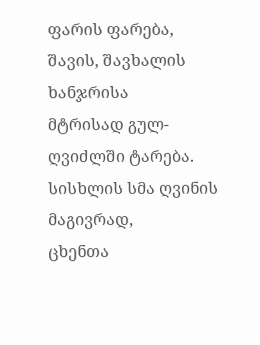ფარის ფარება,
შავის, შავხალის ხანჯრისა
მტრისად გულ-ღვიძლში ტარება.
სისხლის სმა ღვინის მაგივრად,
ცხენთა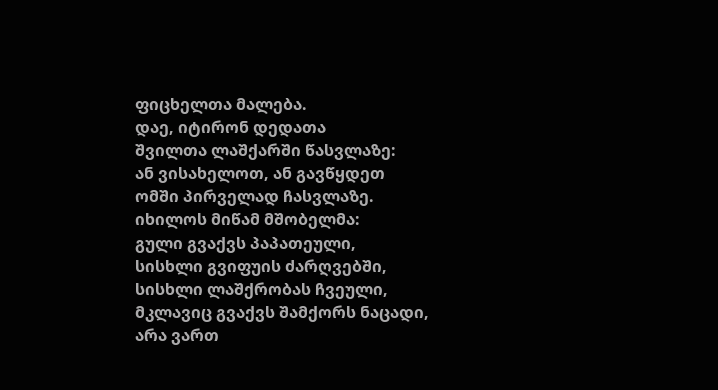ფიცხელთა მალება.
დაე, იტირონ დედათა
შვილთა ლაშქარში წასვლაზე:
ან ვისახელოთ, ან გავწყდეთ
ომში პირველად ჩასვლაზე.
იხილოს მიწამ მშობელმა:
გული გვაქვს პაპათეული,
სისხლი გვიფუის ძარღვებში,
სისხლი ლაშქრობას ჩვეული,
მკლავიც გვაქვს შამქორს ნაცადი,
არა ვართ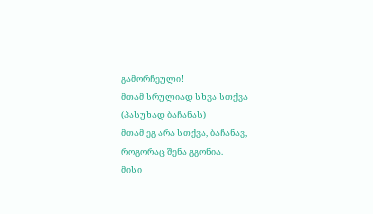გამორჩეული!
მთამ სრულიად სხვა სთქვა
(პასუხად ბაჩანას)
მთამ ეგ არა სთქვა, ბაჩანავ,
როგორაც შენა გგონია.
მისი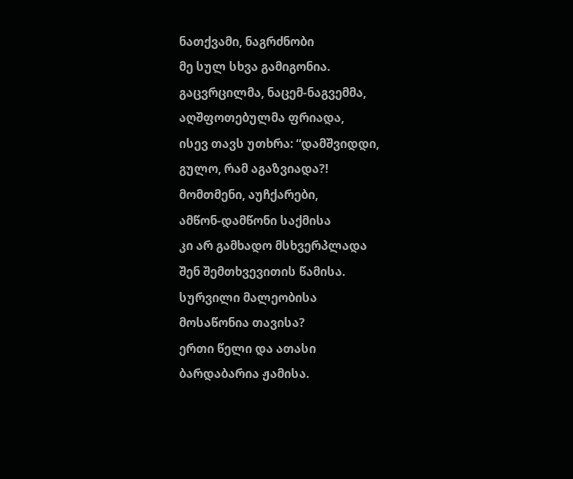ნათქვამი, ნაგრძნობი
მე სულ სხვა გამიგონია.
გაცვრცილმა, ნაცემ-ნაგვემმა,
აღშფოთებულმა ფრიადა,
ისევ თავს უთხრა: “დამშვიდდი,
გულო, რამ აგაზვიადა?!
მომთმენი, აუჩქარები,
ამწონ-დამწონი საქმისა
კი არ გამხადო მსხვერპლადა
შენ შემთხვევითის წამისა.
სურვილი მალეობისა
მოსაწონია თავისა?
ერთი წელი და ათასი
ბარდაბარია ჟამისა.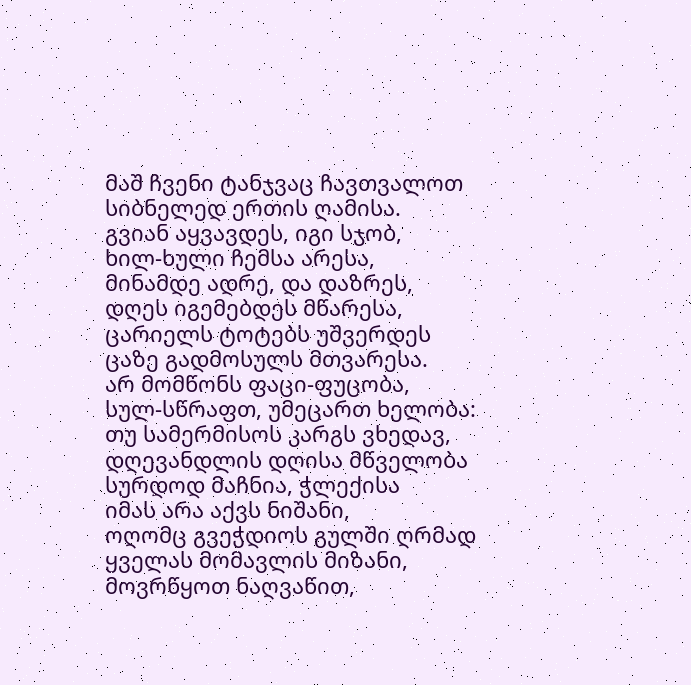მაშ ჩვენი ტანჯვაც ჩავთვალოთ
სიბნელედ ერთის ღამისა.
გვიან აყვავდეს, იგი სჯობ,
ხილ-ხული ჩემსა არესა,
მინამდე ადრე, და დაზრეს,
დღეს იგემებდეს მწარესა,
ცარიელს ტოტებს უშვერდეს
ცაზე გადმოსულს მთვარესა.
არ მომწონს ფაცი-ფუცობა,
სულ-სწრაფთ, უმეცართ ხელობა:
თუ სამერმისოს კარგს ვხედავ,
დღევანდლის დღისა მწველობა
სურდოდ მაჩნია, ჭლექისა
იმას არა აქვს ნიშანი,
ოღომც გვეჭდიოს გულში ღრმად
ყველას მომავლის მიზანი,
მოვრწყოთ ნაღვაწით,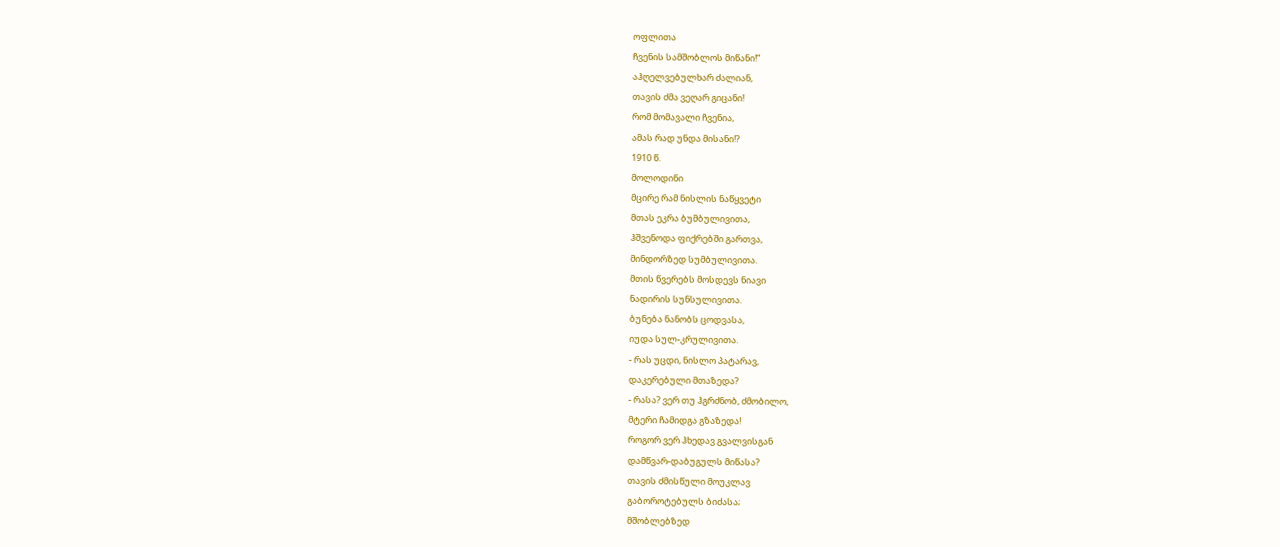ოფლითა
ჩვენის სამშობლოს მიწანი!”
აჰღელვებულხარ ძალიან,
თავის ძმა ვეღარ გიცანი!
რომ მომავალი ჩვენია,
ამას რად უნდა მისანი!?
1910 წ.
მოლოდინი
მცირე რამ ნისლის ნაწყვეტი
მთას ეკრა ბუმბულივითა,
ჰშვენოდა ფიქრებში გართვა,
მინდორზედ სუმბულივითა.
მთის წვერებს მოსდევს ნიავი
ნადირის სუნსულივითა.
ბუნება ნანობს ცოდვასა,
იუდა სულ-კრულივითა.
- რას უცდი, ნისლო პატარავ,
დაკერებული მთაზედა?
- რასა? ვერ თუ ჰგრძნობ, ძმობილო,
მტერი ჩამიდგა გზაზედა!
როგორ ვერ ჰხედავ გვალვისგან
დამწვარ-დაბუგულს მიწასა?
თავის ძმისწული მოუკლავ
გაბოროტებულს ბიძასა;
მშობლებზედ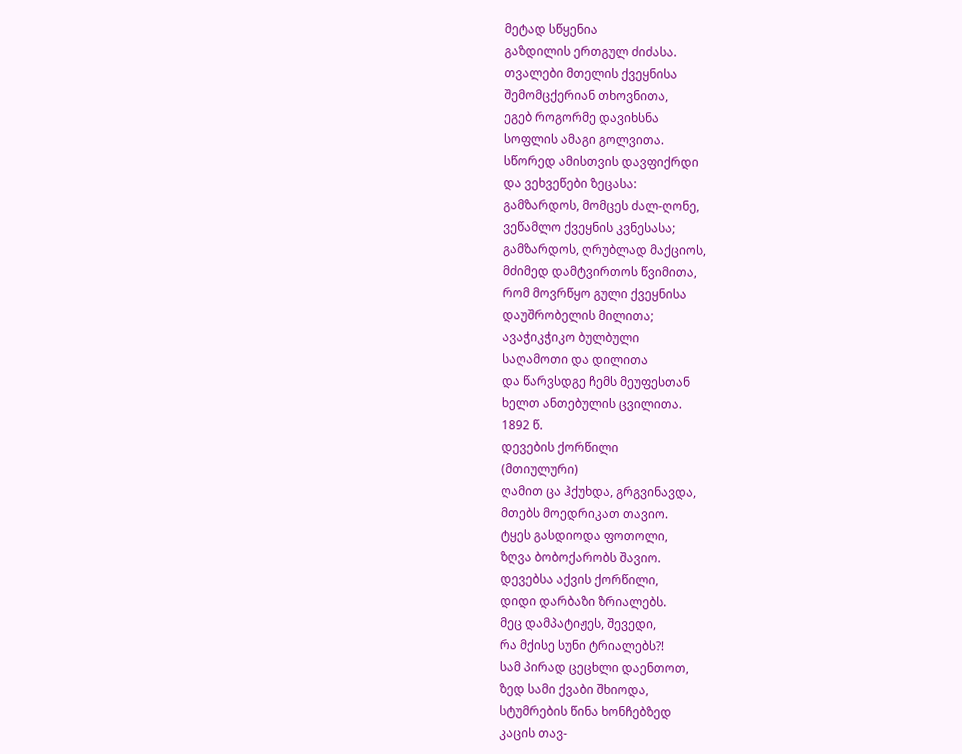მეტად სწყენია
გაზდილის ერთგულ ძიძასა.
თვალები მთელის ქვეყნისა
შემომცქერიან თხოვნითა,
ეგებ როგორმე დავიხსნა
სოფლის ამაგი გოლვითა.
სწორედ ამისთვის დავფიქრდი
და ვეხვეწები ზეცასა:
გამზარდოს, მომცეს ძალ-ღონე,
ვეწამლო ქვეყნის კვნესასა;
გამზარდოს, ღრუბლად მაქციოს,
მძიმედ დამტვირთოს წვიმითა,
რომ მოვრწყო გული ქვეყნისა
დაუშრობელის მილითა;
ავაჭიკჭიკო ბულბული
საღამოთი და დილითა
და წარვსდგე ჩემს მეუფესთან
ხელთ ანთებულის ცვილითა.
1892 წ.
დევების ქორწილი
(მთიულური)
ღამით ცა ჰქუხდა, გრგვინავდა,
მთებს მოედრიკათ თავიო.
ტყეს გასდიოდა ფოთოლი,
ზღვა ბობოქარობს შავიო.
დევებსა აქვის ქორწილი,
დიდი დარბაზი ზრიალებს.
მეც დამპატიჟეს, შევედი,
რა მქისე სუნი ტრიალებს?!
სამ პირად ცეცხლი დაენთოთ,
ზედ სამი ქვაბი შხიოდა,
სტუმრების წინა ხონჩებზედ
კაცის თავ-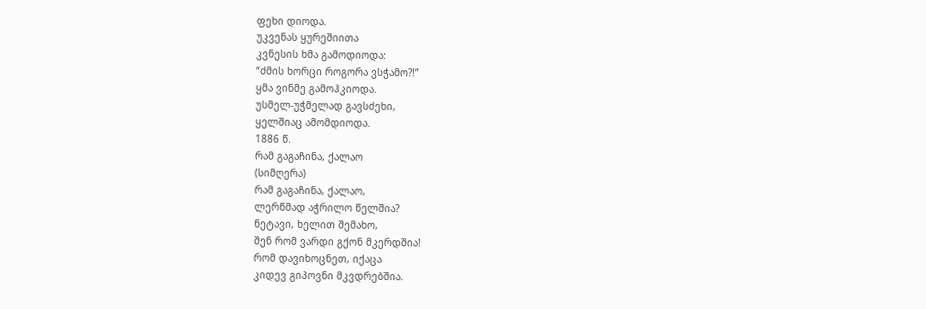ფეხი დიოდა.
უკვენას ყურეშიითა
კვნესის ხმა გამოდიოდა:
“ძმის ხორცი როგორა ვსჭამო?!”
ყმა ვინმე გამოჰკიოდა.
უსმელ-უჭმელად გავსძეხი,
ყელშიაც ამომდიოდა.
1886 წ.
რამ გაგაჩინა, ქალაო
(სიმღერა)
რამ გაგაჩინა, ქალაო,
ლერწმად აჭრილო წელშია?
ნეტავი, ხელით შემახო,
შენ რომ ვარდი გქონ მკერდშია!
რომ დავიხოცნეთ, იქაცა
კიდევ გიპოვნი მკვდრებშია.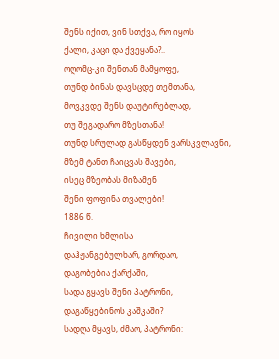შენს იქით, ვინ სთქვა, რო იყოს
ქალი, კაცი და ქვეყანა?..
ოღომც-კი შენთან მამყოფე,
თუნდ ბინას დავსცდე თემთანა,
მოვკვდე შენს დაუტირებლად,
თუ შეგადარო მზესთანა!
თუნდ სრულად გასწყდენ ვარსკვლავნი,
მზემ ტანთ ჩაიცვას შავები,
ისეც მზეობას მიზამენ
შენი ფოფინა თვალები!
1886 წ.
ჩივილი ხმლისა
დაჰჟანგებულხარ, გორდაო,
დაგობებია ქარქაში,
სადა გყავს შენი პატრონი,
დაგაწყებინოს კაშკაში?
სადღა მყავს, ძმაო, პატრონი: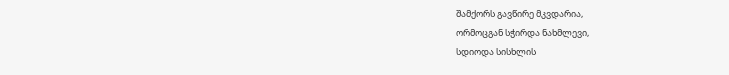შამქორს გავწირე მკვდარია,
ორმოცგან სჭირდა ნახმლევი,
სდიოდა სისხლის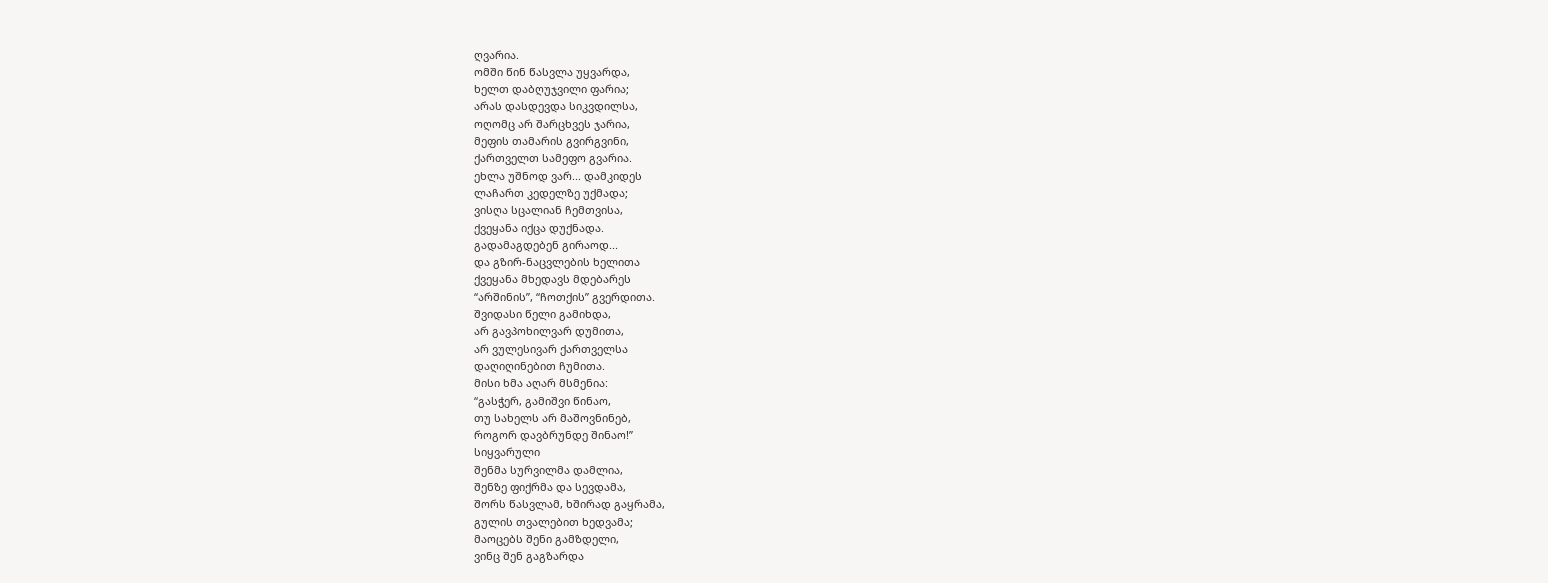ღვარია.
ომში წინ წასვლა უყვარდა,
ხელთ დაბღუჯვილი ფარია;
არას დასდევდა სიკვდილსა,
ოღომც არ შარცხვეს ჯარია,
მეფის თამარის გვირგვინი,
ქართველთ სამეფო გვარია.
ეხლა უშნოდ ვარ... დამკიდეს
ლაჩართ კედელზე უქმადა;
ვისღა სცალიან ჩემთვისა,
ქვეყანა იქცა დუქნადა.
გადამაგდებენ გირაოდ...
და გზირ-ნაცვლების ხელითა
ქვეყანა მხედავს მდებარეს
“არშინის”, “ჩოთქის” გვერდითა.
შვიდასი წელი გამიხდა,
არ გავპოხილვარ დუმითა,
არ ვულესივარ ქართველსა
დაღიღინებით ჩუმითა.
მისი ხმა აღარ მსმენია:
“გასჭერ, გამიშვი წინაო,
თუ სახელს არ მაშოვნინებ,
როგორ დავბრუნდე შინაო!”
სიყვარული
შენმა სურვილმა დამლია,
შენზე ფიქრმა და სევდამა,
შორს წასვლამ, ხშირად გაყრამა,
გულის თვალებით ხედვამა;
მაოცებს შენი გამზდელი,
ვინც შენ გაგზარდა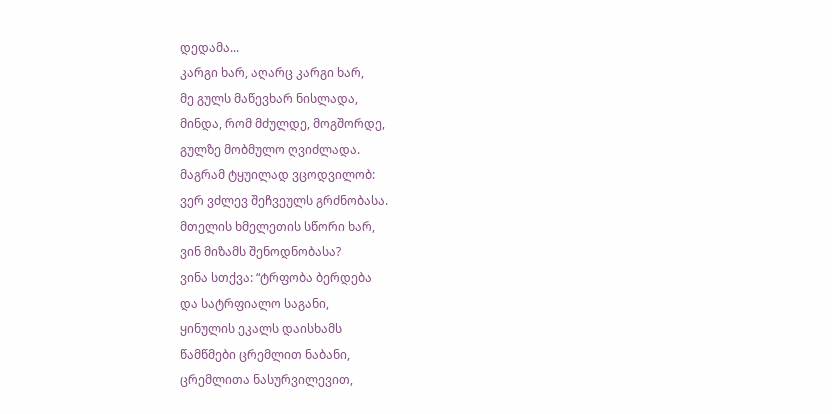დედამა...
კარგი ხარ, აღარც კარგი ხარ,
მე გულს მაწევხარ ნისლადა,
მინდა, რომ მძულდე, მოგშორდე,
გულზე მობმულო ღვიძლადა.
მაგრამ ტყუილად ვცოდვილობ:
ვერ ვძლევ შეჩვეულს გრძნობასა.
მთელის ხმელეთის სწორი ხარ,
ვინ მიზამს შენოდნობასა?
ვინა სთქვა: “ტრფობა ბერდება
და სატრფიალო საგანი,
ყინულის ეკალს დაისხამს
წამწმები ცრემლით ნაბანი,
ცრემლითა ნასურვილევით,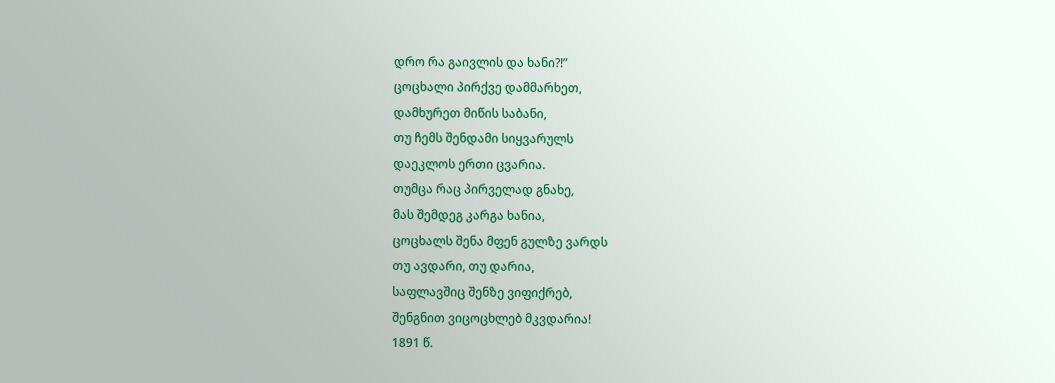დრო რა გაივლის და ხანი?!”
ცოცხალი პირქვე დამმარხეთ,
დამხურეთ მიწის საბანი,
თუ ჩემს შენდამი სიყვარულს
დაეკლოს ერთი ცვარია.
თუმცა რაც პირველად გნახე,
მას შემდეგ კარგა ხანია,
ცოცხალს შენა მფენ გულზე ვარდს
თუ ავდარი, თუ დარია,
საფლავშიც შენზე ვიფიქრებ,
შენგნით ვიცოცხლებ მკვდარია!
1891 წ.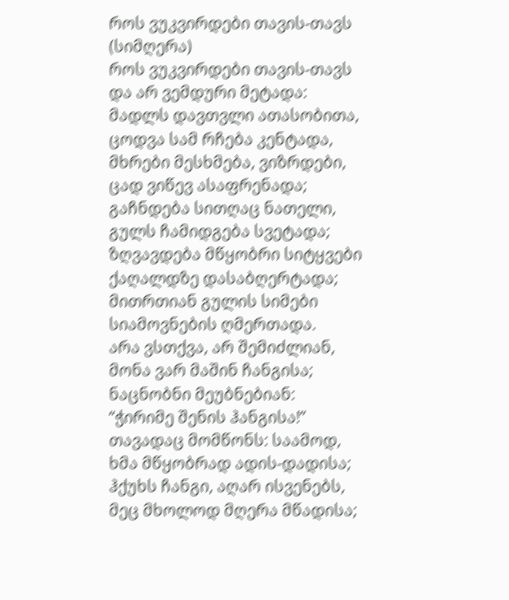როს ვუკვირდები თავის-თავს
(სიმღერა)
როს ვუკვირდები თავის-თავს
და არ ვემდური მეტადა:
მადლს დავთვლი ათასობითა,
ცოდვა სამ რჩება კენტადა,
მხრები მესხმება, ვიზრდები,
ცად ვიწევ ასაფრენადა;
გაჩნდება სითღაც ნათელი,
გულს ჩამიდგება სვეტადა;
ზღვავდება მწყობრი სიტყვები
ქაღალდზე დასაბღერტადა;
მითრთიან გულის სიმები
სიამოვნების ღმერთადა.
არა ვსთქვა, არ შემიძლიან,
მონა ვარ მაშინ ჩანგისა;
ნაცნობნი მეუბნებიან:
“ჭირიმე შენის ჰანგისა!”
თავადაც მომწონს: საამოდ,
ხმა მწყობრად ადის-დადისა;
ჰქუხს ჩანგი, აღარ ისვენებს,
მეც მხოლოდ მღერა მწადისა;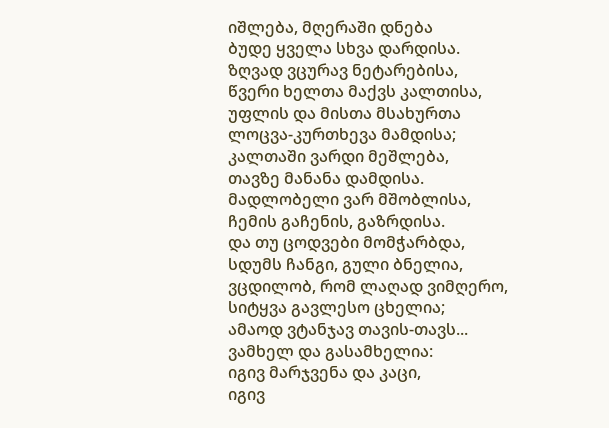იშლება, მღერაში დნება
ბუდე ყველა სხვა დარდისა.
ზღვად ვცურავ ნეტარებისა,
წვერი ხელთა მაქვს კალთისა,
უფლის და მისთა მსახურთა
ლოცვა-კურთხევა მამდისა;
კალთაში ვარდი მეშლება,
თავზე მანანა დამდისა.
მადლობელი ვარ მშობლისა,
ჩემის გაჩენის, გაზრდისა.
და თუ ცოდვები მომჭარბდა,
სდუმს ჩანგი, გული ბნელია,
ვცდილობ, რომ ლაღად ვიმღერო,
სიტყვა გავლესო ცხელია;
ამაოდ ვტანჯავ თავის-თავს...
ვამხელ და გასამხელია:
იგივ მარჯვენა და კაცი,
იგივ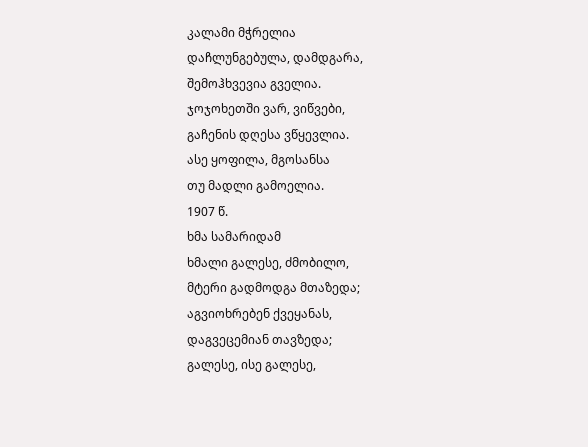კალამი მჭრელია
დაჩლუნგებულა, დამდგარა,
შემოჰხვევია გველია.
ჯოჯოხეთში ვარ, ვიწვები,
გაჩენის დღესა ვწყევლია.
ასე ყოფილა, მგოსანსა
თუ მადლი გამოელია.
1907 წ.
ხმა სამარიდამ
ხმალი გალესე, ძმობილო,
მტერი გადმოდგა მთაზედა;
აგვიოხრებენ ქვეყანას,
დაგვეცემიან თავზედა;
გალესე, ისე გალესე,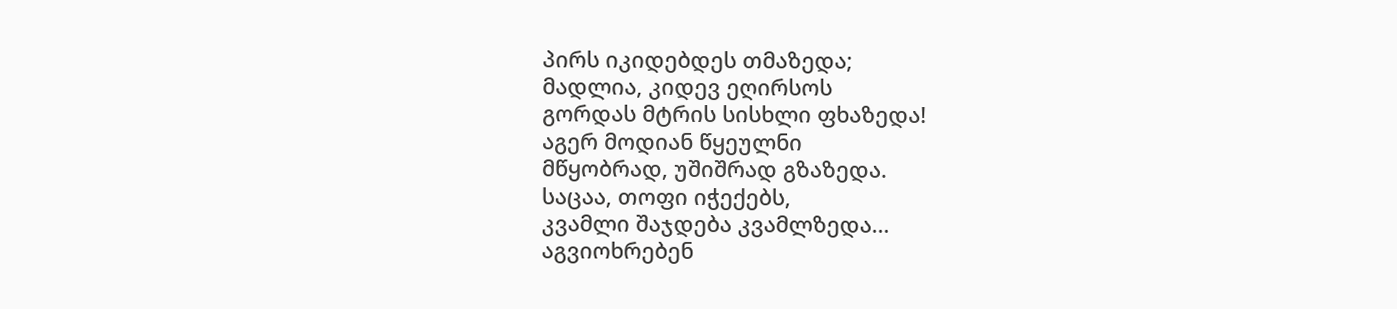პირს იკიდებდეს თმაზედა;
მადლია, კიდევ ეღირსოს
გორდას მტრის სისხლი ფხაზედა!
აგერ მოდიან წყეულნი
მწყობრად, უშიშრად გზაზედა.
საცაა, თოფი იჭექებს,
კვამლი შაჯდება კვამლზედა…
აგვიოხრებენ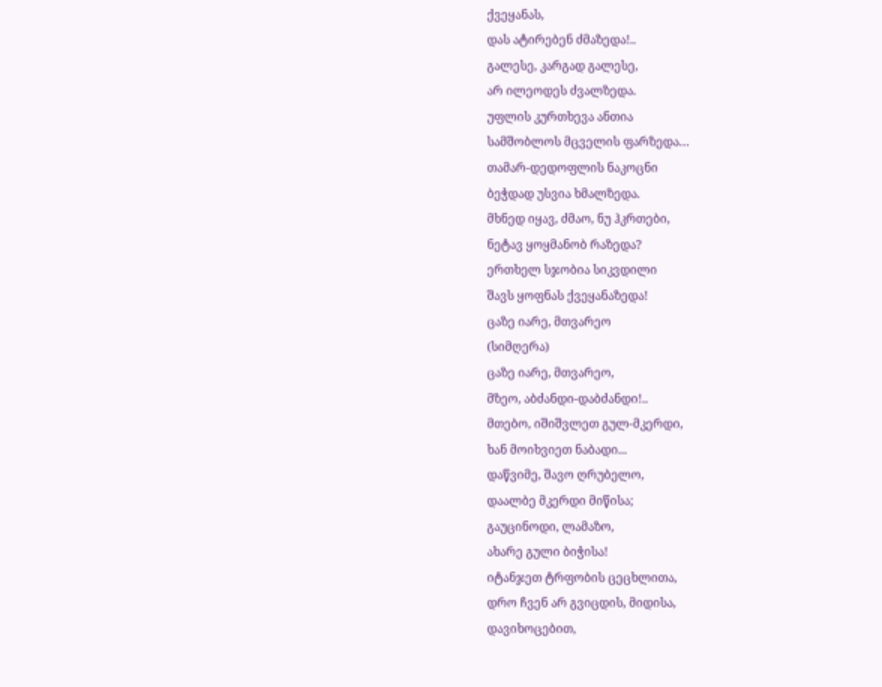ქვეყანას,
დას ატირებენ ძმაზედა!..
გალესე, კარგად გალესე,
არ ილეოდეს ძვალზედა.
უფლის კურთხევა ანთია
სამშობლოს მცველის ფარზედა…
თამარ-დედოფლის ნაკოცნი
ბეჭდად უსვია ხმალზედა.
მხნედ იყავ, ძმაო, ნუ ჰკრთები,
ნეტავ ყოყმანობ რაზედა?
ერთხელ სჯობია სიკვდილი
შავს ყოფნას ქვეყანაზედა!
ცაზე იარე, მთვარეო
(სიმღერა)
ცაზე იარე, მთვარეო,
მზეო, აბძანდი-დაბძანდი!..
მთებო, იშიშვლეთ გულ-მკერდი,
ხან მოიხვიეთ ნაბადი...
დაწვიმე, შავო ღრუბელო,
დაალბე მკერდი მიწისა;
გაუცინოდი, ლამაზო,
ახარე გული ბიჭისა!
იტანჯეთ ტრფობის ცეცხლითა,
დრო ჩვენ არ გვიცდის, მიდისა,
დავიხოცებით,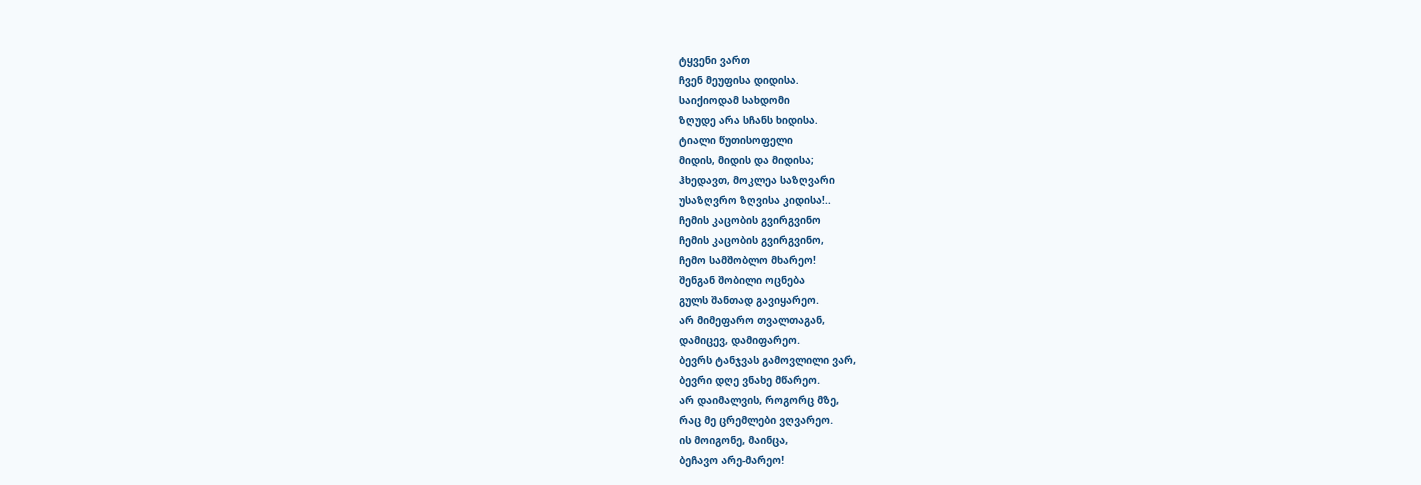ტყვენი ვართ
ჩვენ მეუფისა დიდისა.
საიქიოდამ სახდომი
ზღუდე არა სჩანს ხიდისა.
ტიალი წუთისოფელი
მიდის, მიდის და მიდისა;
ჰხედავთ, მოკლეა საზღვარი
უსაზღვრო ზღვისა კიდისა!..
ჩემის კაცობის გვირგვინო
ჩემის კაცობის გვირგვინო,
ჩემო სამშობლო მხარეო!
შენგან შობილი ოცნება
გულს შანთად გავიყარეო.
არ მიმეფარო თვალთაგან,
დამიცევ, დამიფარეო.
ბევრს ტანჯვას გამოვლილი ვარ,
ბევრი დღე ვნახე მწარეო.
არ დაიმალვის, როგორც მზე,
რაც მე ცრემლები ვღვარეო.
ის მოიგონე, მაინცა,
ბეჩავო არე-მარეო!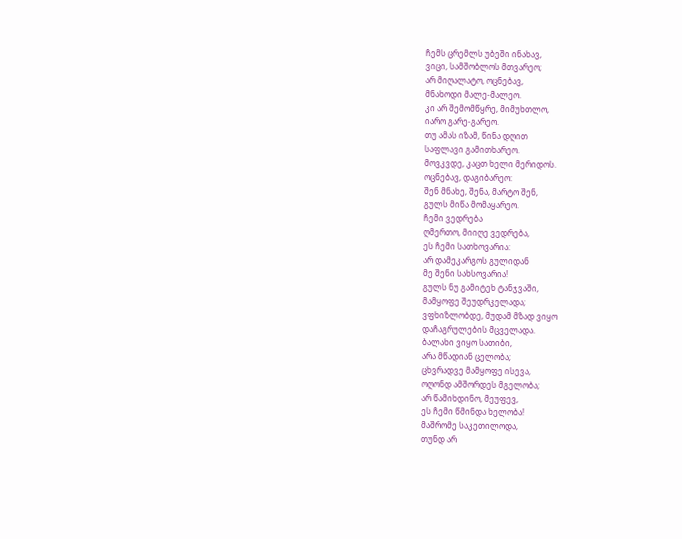ჩემს ცრემლს უბეში ინახავ,
ვიცი, სამშობლოს მთვარეო;
არ მიღალატო, ოცნებავ,
მნახოდი მალე-მალეო.
კი არ შემომწყრე, მიმუხთლო,
იარო გარე-გარეო.
თუ ამას იზამ, წინა დღით
საფლავი გამითხარეო.
მოვკვდე, კაცთ ხელი მერიდოს.
ოცნებავ, დაგიბარეო:
შენ მნახე, შენა, მარტო შენ,
გულს მიწა მომაყარეო.
ჩემი ვედრება
ღმერთო, მიიღე ვედრება,
ეს ჩემი სათხოვარია:
არ დამეკარგოს გულიდან
მე შენი სახსოვარია!
გულს ნუ გამიტეხ ტანჯვაში,
მამყოფე შეუდრკელადა;
ვფხიზლობდე, მუდამ მზად ვიყო
დაჩაგრულების მცველადა.
ბალახი ვიყო სათიბი,
არა მწადიან ცელობა;
ცხვრადვე მამყოფე ისევა,
ოღონდ ამშორდეს მგელობა;
არ წამიხდინო, მეუფევ,
ეს ჩემი წმინდა ხელობა!
მაშრომე საკეთილოდა,
თუნდ არ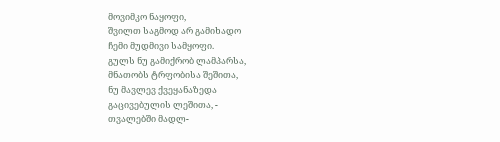მოვიმკო ნაყოფი,
შვილთ საგმოდ არ გამიხადო
ჩემი მუდმივი სამყოფი.
გულს ნუ გამიქრობ ლამპარსა,
მნათობს ტრფობისა შეშითა,
ნუ მავლევ ქვეყანაზედა
გაცივებულის ლეშითა, -
თვალებში მადლ-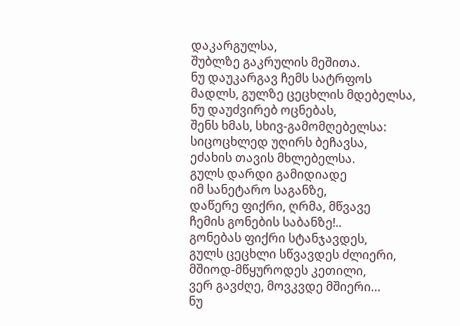დაკარგულსა,
შუბლზე გაკრულის მეშითა.
ნუ დაუკარგავ ჩემს სატრფოს
მადლს, გულზე ცეცხლის მდებელსა,
ნუ დაუძვირებ ოცნებას,
შენს ხმას, სხივ-გამომღებელსა:
სიცოცხლედ უღირს ბეჩავსა,
ეძახის თავის მხლებელსა.
გულს დარდი გამიდიადე
იმ სანეტარო საგანზე,
დაწერე ფიქრი, ღრმა, მწვავე
ჩემის გონების საბანზე!..
გონებას ფიქრი სტანჯავდეს,
გულს ცეცხლი სწვავდეს ძლიერი,
მშიოდ-მწყუროდეს კეთილი,
ვერ გავძღე, მოვკვდე მშიერი…
ნუ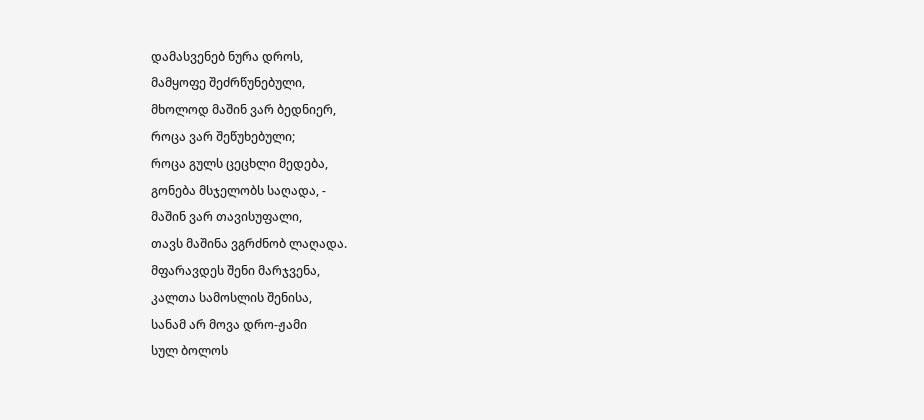დამასვენებ ნურა დროს,
მამყოფე შეძრწუნებული,
მხოლოდ მაშინ ვარ ბედნიერ,
როცა ვარ შეწუხებული;
როცა გულს ცეცხლი მედება,
გონება მსჯელობს საღადა, -
მაშინ ვარ თავისუფალი,
თავს მაშინა ვგრძნობ ლაღადა.
მფარავდეს შენი მარჯვენა,
კალთა სამოსლის შენისა,
სანამ არ მოვა დრო-ჟამი
სულ ბოლოს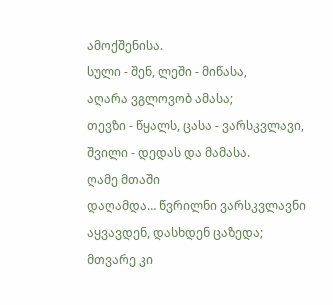ამოქშენისა.
სული - შენ, ლეში - მიწასა,
აღარა ვგლოვობ ამასა;
თევზი - წყალს, ცასა - ვარსკვლავი,
შვილი - დედას და მამასა.
ღამე მთაში
დაღამდა… წვრილნი ვარსკვლავნი
აყვავდენ, დასხდენ ცაზედა;
მთვარე კი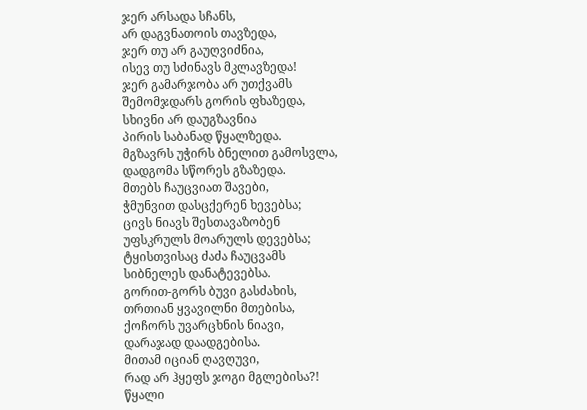ჯერ არსადა სჩანს,
არ დაგვნათოის თავზედა,
ჯერ თუ არ გაუღვიძნია,
ისევ თუ სძინავს მკლავზედა!
ჯერ გამარჯობა არ უთქვამს
შემომჯდარს გორის ფხაზედა,
სხივნი არ დაუგზავნია
პირის საბანად წყალზედა.
მგზავრს უჭირს ბნელით გამოსვლა,
დადგომა სწორეს გზაზედა.
მთებს ჩაუცვიათ შავები,
ჭმუნვით დასცქერენ ხევებსა;
ცივს ნიავს შესთავაზობენ
უფსკრულს მოარულს დევებსა;
ტყისთვისაც ძაძა ჩაუცვამს
სიბნელეს დანატევებსა.
გორით-გორს ბუვი გასძახის,
თრთიან ყვავილნი მთებისა,
ქოჩორს უვარცხნის ნიავი,
დარაჯად დაადგებისა.
მითამ იციან ღავღუვი,
რად არ ჰყეფს ჯოგი მგლებისა?!
წყალი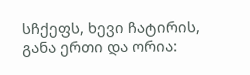სჩქეფს, ხევი ჩატირის,
განა ერთი და ორია: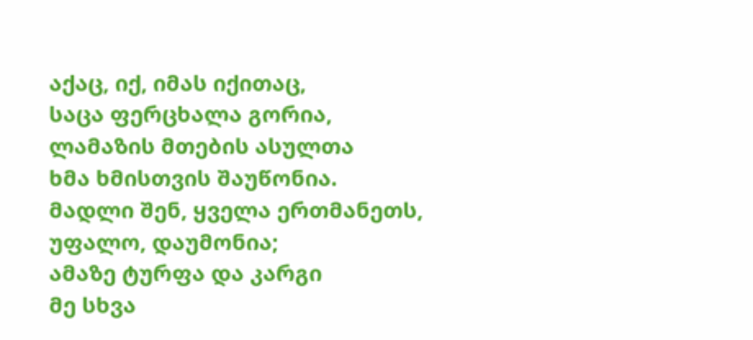აქაც, იქ, იმას იქითაც,
საცა ფერცხალა გორია,
ლამაზის მთების ასულთა
ხმა ხმისთვის შაუწონია.
მადლი შენ, ყველა ერთმანეთს,
უფალო, დაუმონია;
ამაზე ტურფა და კარგი
მე სხვა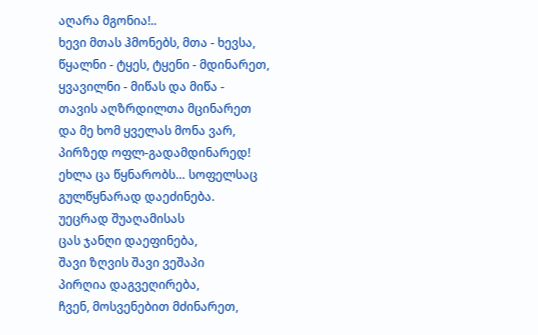აღარა მგონია!..
ხევი მთას ჰმონებს, მთა - ხევსა,
წყალნი - ტყეს, ტყენი - მდინარეთ,
ყვავილნი - მიწას და მიწა -
თავის აღზრდილთა მცინარეთ
და მე ხომ ყველას მონა ვარ,
პირზედ ოფლ-გადამდინარედ!
ეხლა ცა წყნარობს… სოფელსაც
გულწყნარად დაეძინება.
უეცრად შუაღამისას
ცას ჯანღი დაეფინება,
შავი ზღვის შავი ვეშაპი
პირღია დაგვეღირება,
ჩვენ, მოსვენებით მძინარეთ,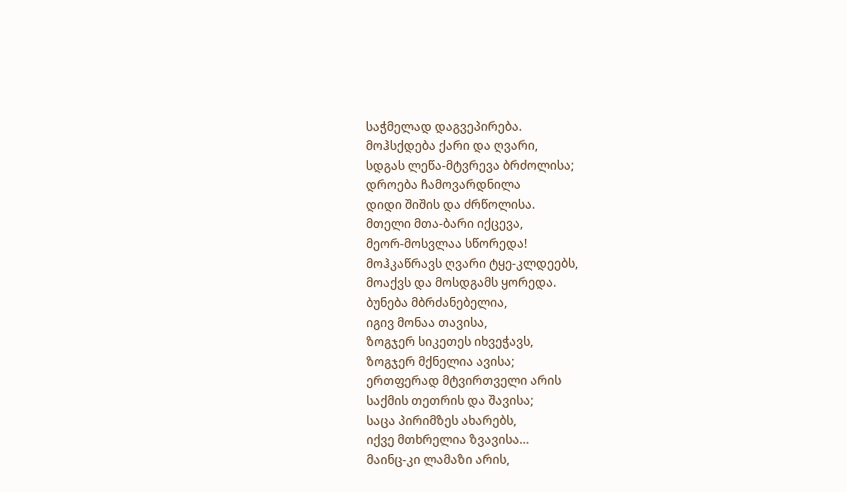საჭმელად დაგვეპირება.
მოჰსქდება ქარი და ღვარი,
სდგას ლეწა-მტვრევა ბრძოლისა;
დროება ჩამოვარდნილა
დიდი შიშის და ძრწოლისა.
მთელი მთა-ბარი იქცევა,
მეორ-მოსვლაა სწორედა!
მოჰკაწრავს ღვარი ტყე-კლდეებს,
მოაქვს და მოსდგამს ყორედა.
ბუნება მბრძანებელია,
იგივ მონაა თავისა,
ზოგჯერ სიკეთეს იხვეჭავს,
ზოგჯერ მქნელია ავისა;
ერთფერად მტვირთველი არის
საქმის თეთრის და შავისა;
საცა პირიმზეს ახარებს,
იქვე მთხრელია ზვავისა…
მაინც-კი ლამაზი არის,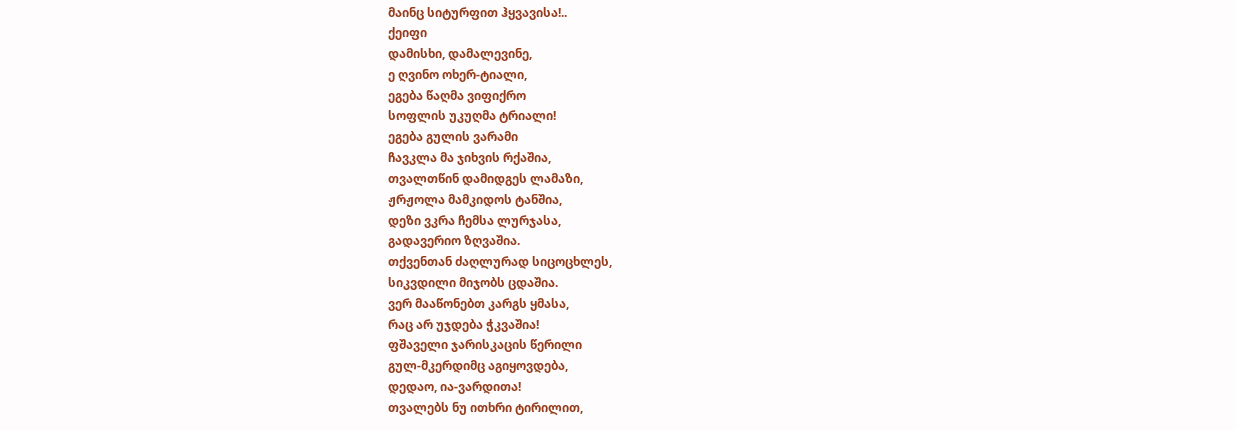მაინც სიტურფით ჰყვავისა!..
ქეიფი
დამისხი, დამალევინე,
ე ღვინო ოხერ-ტიალი,
ეგება წაღმა ვიფიქრო
სოფლის უკუღმა ტრიალი!
ეგება გულის ვარამი
ჩავკლა მა ჯიხვის რქაშია,
თვალთწინ დამიდგეს ლამაზი,
ჟრჟოლა მამკიდოს ტანშია,
დეზი ვკრა ჩემსა ლურჯასა,
გადავერიო ზღვაშია.
თქვენთან ძაღლურად სიცოცხლეს,
სიკვდილი მიჯობს ცდაშია.
ვერ მააწონებთ კარგს ყმასა,
რაც არ უჯდება ჭკვაშია!
ფშაველი ჯარისკაცის წერილი
გულ-მკერდიმც აგიყოვდება,
დედაო, ია-ვარდითა!
თვალებს ნუ ითხრი ტირილით,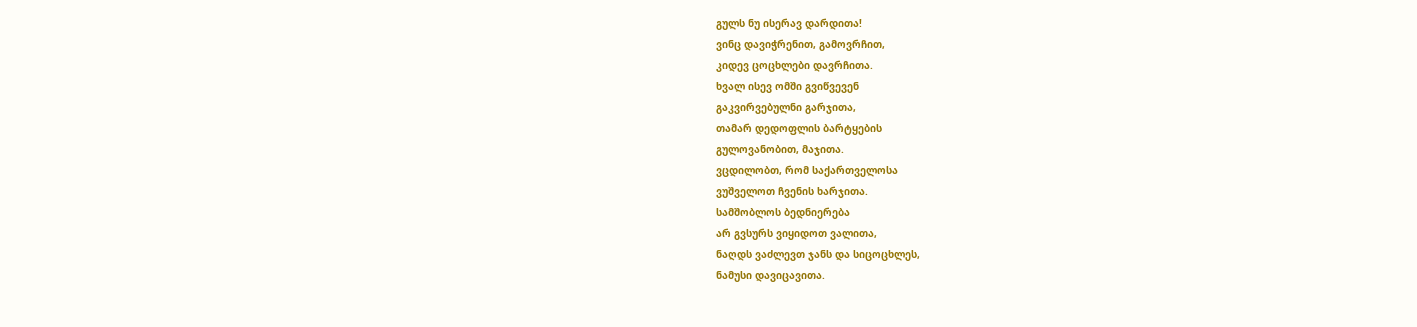გულს ნუ ისერავ დარდითა!
ვინც დავიჭრენით, გამოვრჩით,
კიდევ ცოცხლები დავრჩითა.
ხვალ ისევ ომში გვიწვევენ
გაკვირვებულნი გარჯითა,
თამარ დედოფლის ბარტყების
გულოვანობით, მაჯითა.
ვცდილობთ, რომ საქართველოსა
ვუშველოთ ჩვენის ხარჯითა.
სამშობლოს ბედნიერება
არ გვსურს ვიყიდოთ ვალითა,
ნაღდს ვაძლევთ ჯანს და სიცოცხლეს,
ნამუსი დავიცავითა.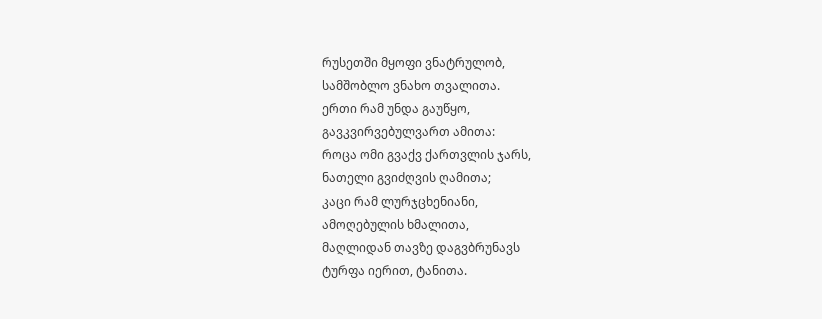რუსეთში მყოფი ვნატრულობ,
სამშობლო ვნახო თვალითა.
ერთი რამ უნდა გაუწყო,
გავკვირვებულვართ ამითა:
როცა ომი გვაქვ ქართვლის ჯარს,
ნათელი გვიძღვის ღამითა;
კაცი რამ ლურჯცხენიანი,
ამოღებულის ხმალითა,
მაღლიდან თავზე დაგვბრუნავს
ტურფა იერით, ტანითა.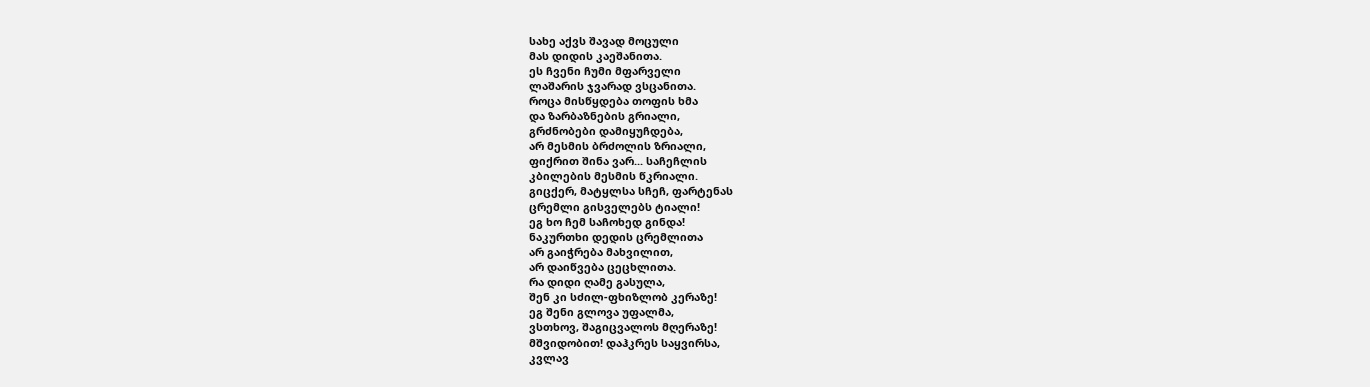სახე აქვს შავად მოცული
მას დიდის კაეშანითა.
ეს ჩვენი ჩუმი მფარველი
ლაშარის ჯვარად ვსცანითა.
როცა მისწყდება თოფის ხმა
და ზარბაზნების გრიალი,
გრძნობები დამიყუჩდება,
არ მესმის ბრძოლის ზრიალი,
ფიქრით შინა ვარ... საჩეჩლის
კბილების მესმის წკრიალი.
გიცქერ, მატყლსა სჩეჩ, ფარტენას
ცრემლი გისველებს ტიალი!
ეგ ხო ჩემ საჩოხედ გინდა!
ნაკურთხი დედის ცრემლითა
არ გაიჭრება მახვილით,
არ დაიწვება ცეცხლითა.
რა დიდი ღამე გასულა,
შენ კი სძილ-ფხიზლობ კერაზე!
ეგ შენი გლოვა უფალმა,
ვსთხოვ, შაგიცვალოს მღერაზე!
მშვიდობით! დაჰკრეს საყვირსა,
კვლავ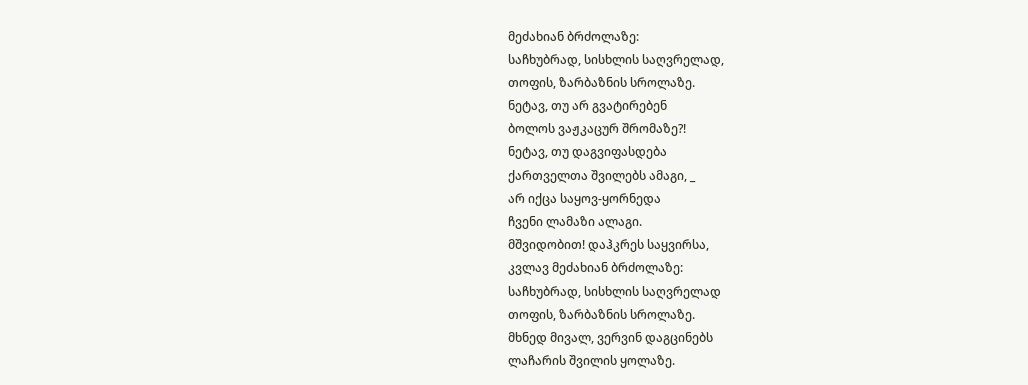მეძახიან ბრძოლაზე:
საჩხუბრად, სისხლის საღვრელად,
თოფის, ზარბაზნის სროლაზე.
ნეტავ, თუ არ გვატირებენ
ბოლოს ვაჟკაცურ შრომაზე?!
ნეტავ, თუ დაგვიფასდება
ქართველთა შვილებს ამაგი, _
არ იქცა საყოვ-ყორნედა
ჩვენი ლამაზი ალაგი.
მშვიდობით! დაჰკრეს საყვირსა,
კვლავ მეძახიან ბრძოლაზე:
საჩხუბრად, სისხლის საღვრელად
თოფის, ზარბაზნის სროლაზე.
მხნედ მივალ, ვერვინ დაგცინებს
ლაჩარის შვილის ყოლაზე.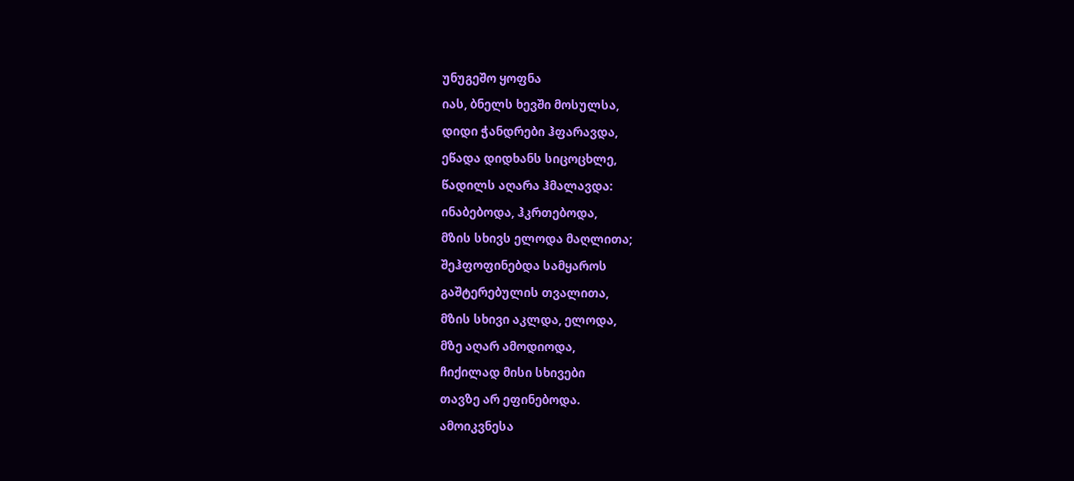უნუგეშო ყოფნა
იას, ბნელს ხევში მოსულსა,
დიდი ჭანდრები ჰფარავდა,
ეწადა დიდხანს სიცოცხლე,
წადილს აღარა ჰმალავდა:
ინაბებოდა, ჰკრთებოდა,
მზის სხივს ელოდა მაღლითა;
შეჰფოფინებდა სამყაროს
გაშტერებულის თვალითა,
მზის სხივი აკლდა, ელოდა,
მზე აღარ ამოდიოდა,
ჩიქილად მისი სხივები
თავზე არ ეფინებოდა.
ამოიკვნესა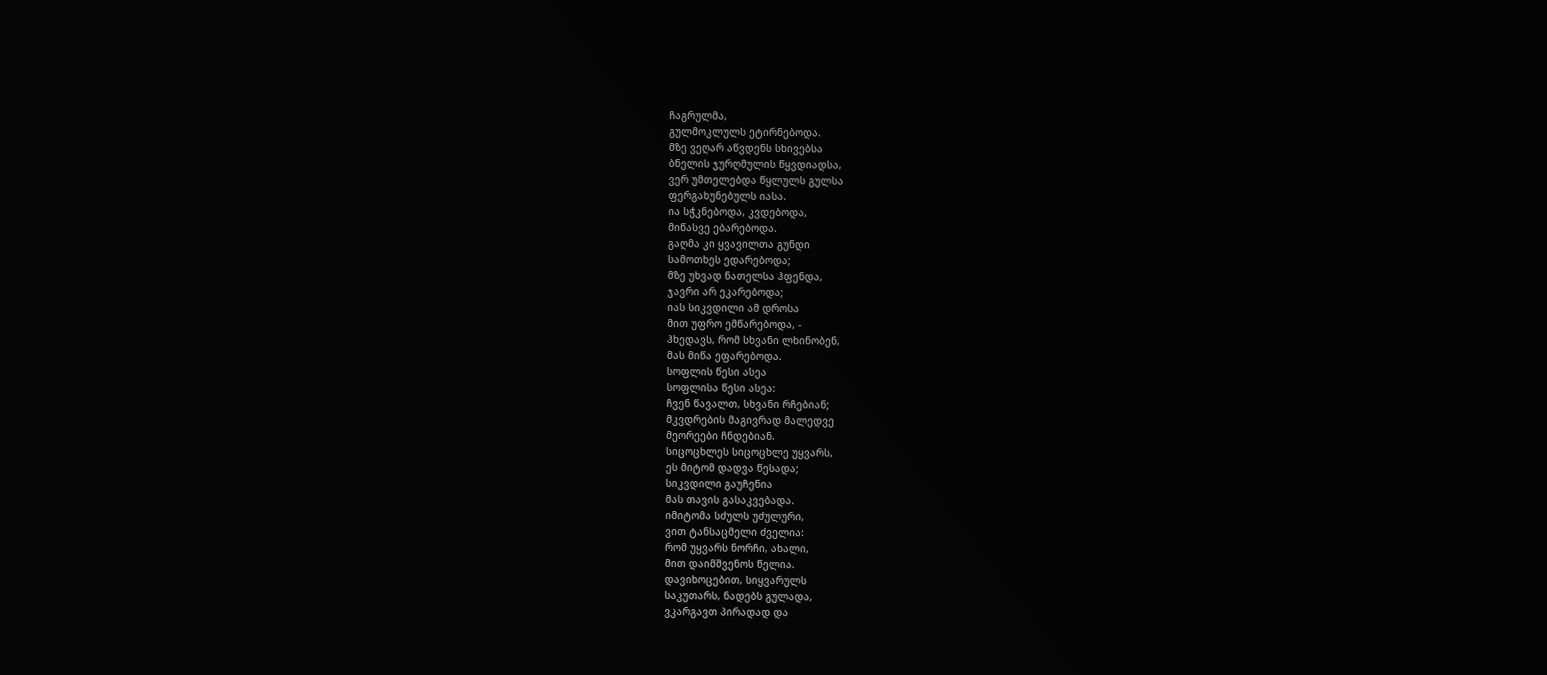ჩაგრულმა,
გულმოკლულს ეტირნებოდა.
მზე ვეღარ აწვდენს სხივებსა
ბნელის ჯურღმულის წყვდიადსა,
ვერ უმთელებდა წყლულს გულსა
ფერგახუნებულს იასა.
ია სჭკნებოდა, კვდებოდა,
მიწასვე ებარებოდა.
გაღმა კი ყვავილთა გუნდი
სამოთხეს ედარებოდა;
მზე უხვად ნათელსა ჰფენდა,
ჯავრი არ ეკარებოდა;
იას სიკვდილი ამ დროსა
მით უფრო ემწარებოდა, -
ჰხედავს, რომ სხვანი ლხინობენ,
მას მიწა ეფარებოდა.
სოფლის წესი ასეა
სოფლისა წესი ასეა:
ჩვენ წავალთ, სხვანი რჩებიან;
მკვდრების მაგივრად მალედვე
მეორეები ჩნდებიან.
სიცოცხლეს სიცოცხლე უყვარს,
ეს მიტომ დადვა წესადა;
სიკვდილი გაუჩენია
მას თავის გასაკვებადა.
იმიტომა სძულს უძულური,
ვით ტანსაცმელი ძველია:
რომ უყვარს ნორჩი, ახალი,
მით დაიმშვენოს წელია.
დავიხოცებით, სიყვარულს
საკუთარს, ნადებს გულადა,
ვკარგავთ პირადად და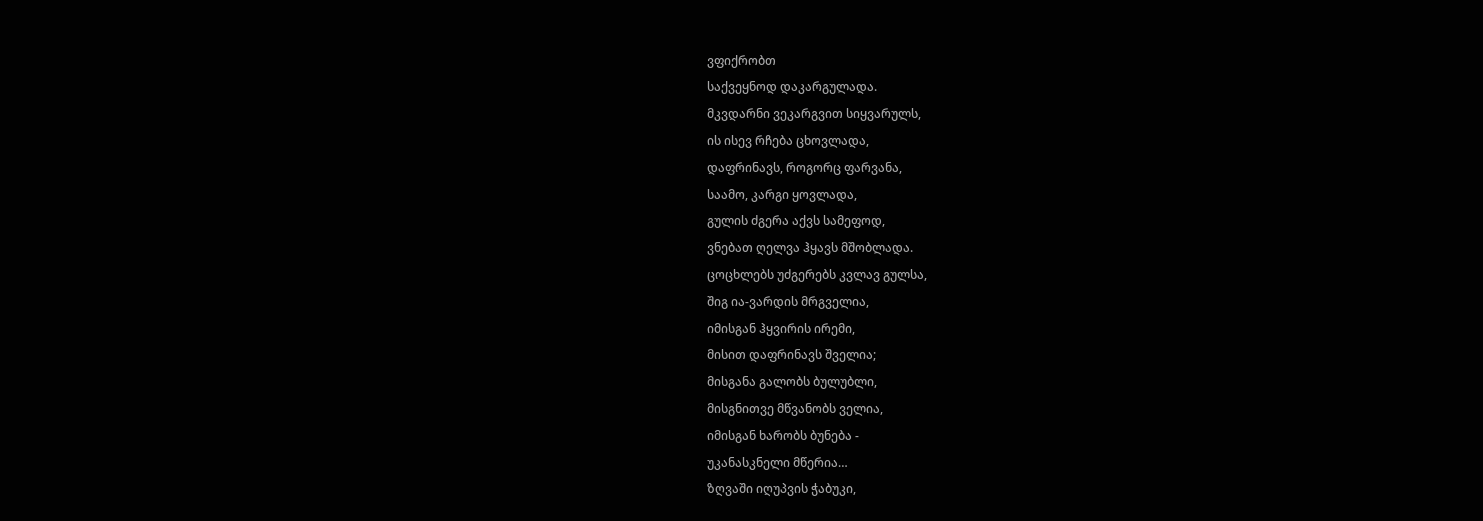ვფიქრობთ
საქვეყნოდ დაკარგულადა.
მკვდარნი ვეკარგვით სიყვარულს,
ის ისევ რჩება ცხოვლადა,
დაფრინავს, როგორც ფარვანა,
საამო, კარგი ყოვლადა,
გულის ძგერა აქვს სამეფოდ,
ვნებათ ღელვა ჰყავს მშობლადა.
ცოცხლებს უძგერებს კვლავ გულსა,
შიგ ია-ვარდის მრგველია,
იმისგან ჰყვირის ირემი,
მისით დაფრინავს შველია;
მისგანა გალობს ბულუბლი,
მისგნითვე მწვანობს ველია,
იმისგან ხარობს ბუნება -
უკანასკნელი მწერია…
ზღვაში იღუპვის ჭაბუკი,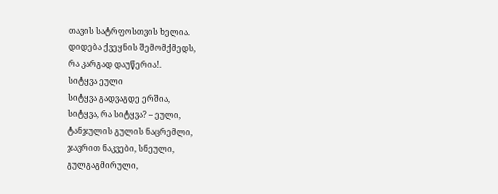თავის სატრფოსთვის ხელია.
დიდება ქვეყნის შემომქმედს,
რა კარგად დაუწერია!.
სიტყვა ეული
სიტყვა გადვაგდე ერშია,
სიტყვა, რა სიტყვა? – ეული,
ტანჯულის გულის ნაცრემლი,
ჯავრით ნაკვები, სნეული,
გულგაგმირული,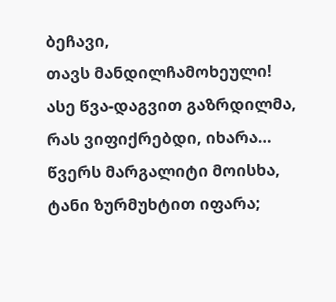ბეჩავი,
თავს მანდილჩამოხეული!
ასე წვა-დაგვით გაზრდილმა,
რას ვიფიქრებდი, იხარა…
წვერს მარგალიტი მოისხა,
ტანი ზურმუხტით იფარა;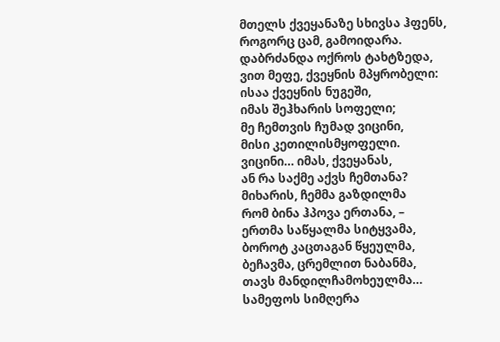მთელს ქვეყანაზე სხივსა ჰფენს,
როგორც ცამ, გამოიდარა.
დაბრძანდა ოქროს ტახტზედა,
ვით მეფე, ქვეყნის მპყრობელი:
ისაა ქვეყნის ნუგეში,
იმას შეჰხარის სოფელი;
მე ჩემთვის ჩუმად ვიცინი,
მისი კეთილისმყოფელი.
ვიცინი… იმას, ქვეყანას,
ან რა საქმე აქვს ჩემთანა?
მიხარის, ჩემმა გაზდილმა
რომ ბინა ჰპოვა ერთანა, –
ერთმა საწყალმა სიტყვამა,
ბოროტ კაცთაგან წყეულმა,
ბეჩავმა, ცრემლით ნაბანმა,
თავს მანდილჩამოხეულმა…
სამეფოს სიმღერა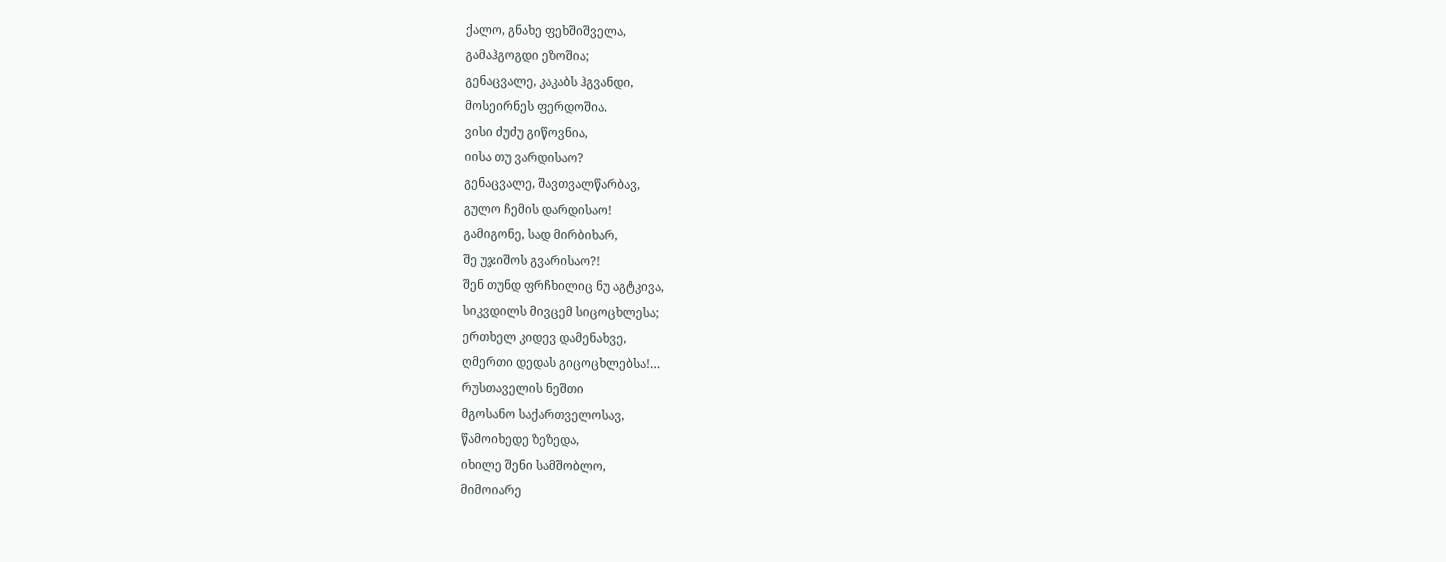ქალო, გნახე ფეხშიშველა,
გამაჰგოგდი ეზოშია;
გენაცვალე, კაკაბს ჰგვანდი,
მოსეირნეს ფერდოშია.
ვისი ძუძუ გიწოვნია,
იისა თუ ვარდისაო?
გენაცვალე, შავთვალწარბავ,
გულო ჩემის დარდისაო!
გამიგონე, სად მირბიხარ,
შე უჯიშოს გვარისაო?!
შენ თუნდ ფრჩხილიც ნუ აგტკივა,
სიკვდილს მივცემ სიცოცხლესა;
ერთხელ კიდევ დამენახვე,
ღმერთი დედას გიცოცხლებსა!…
რუსთაველის ნეშთი
მგოსანო საქართველოსავ,
წამოიხედე ზეზედა,
იხილე შენი სამშობლო,
მიმოიარე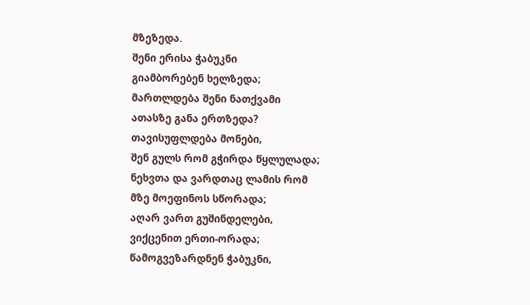მზეზედა.
შენი ერისა ჭაბუკნი
გიამბორებენ ხელზედა;
მართლდება შენი ნათქვამი
ათასზე განა ერთზედა?
თავისუფლდება მონები,
შენ გულს რომ გჭირდა წყლულადა;
ნეხვთა და ვარდთაც ლამის რომ
მზე მოეფინოს სწორადა;
აღარ ვართ გუშინდელები,
ვიქცენით ერთი-ორადა;
წამოგვეზარდნენ ჭაბუკნი,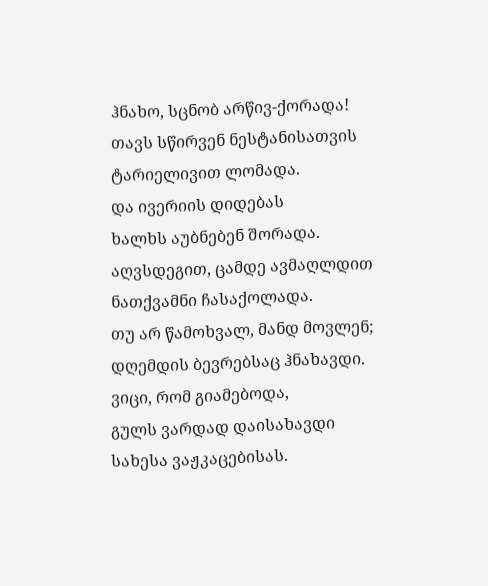ჰნახო, სცნობ არწივ-ქორადა!
თავს სწირვენ ნესტანისათვის
ტარიელივით ლომადა.
და ივერიის დიდებას
ხალხს აუბნებენ შორადა.
აღვსდეგით, ცამდე ავმაღლდით
ნათქვამნი ჩასაქოლადა.
თუ არ წამოხვალ, მანდ მოვლენ;
დღემდის ბევრებსაც ჰნახავდი.
ვიცი, რომ გიამებოდა,
გულს ვარდად დაისახავდი
სახესა ვაჟკაცებისას.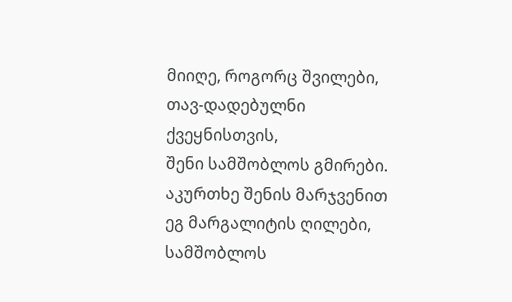მიიღე, როგორც შვილები,
თავ-დადებულნი ქვეყნისთვის,
შენი სამშობლოს გმირები.
აკურთხე შენის მარჯვენით
ეგ მარგალიტის ღილები,
სამშობლოს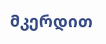მკერდით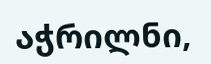აჭრილნი,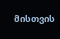მისთვის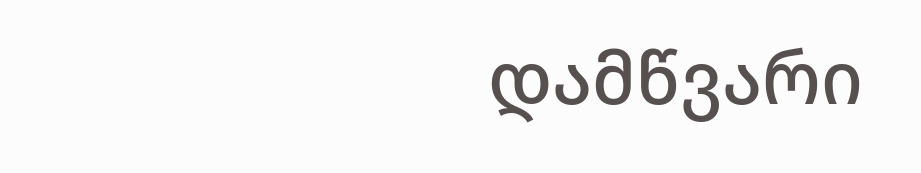დამწვარი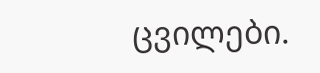ცვილები.